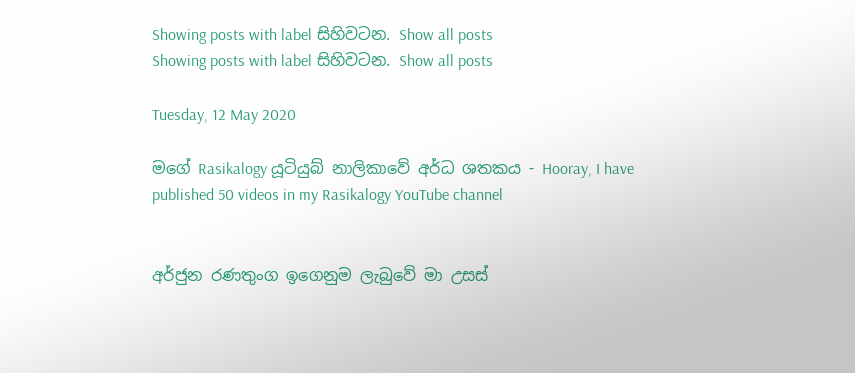Showing posts with label සිහිවටන. Show all posts
Showing posts with label සිහිවටන. Show all posts

Tuesday, 12 May 2020

මගේ Rasikalogy යූටියුබ් නාලිකාවේ අර්ධ ශතකය - Hooray, I have published 50 videos in my Rasikalogy YouTube channel


අර්ජුන රණතුංග ඉගෙනුම ලැබුවේ මා උසස්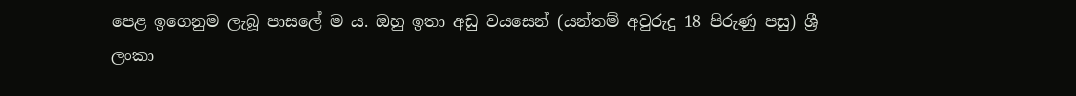පෙළ ඉගෙනුම ලැබූ පාසලේ ම ය. ඔහු ඉතා අඩු වයසෙන් (යන්තම් අවුරුදු 18 පිරුණු පසු) ශ්‍රී ලංකා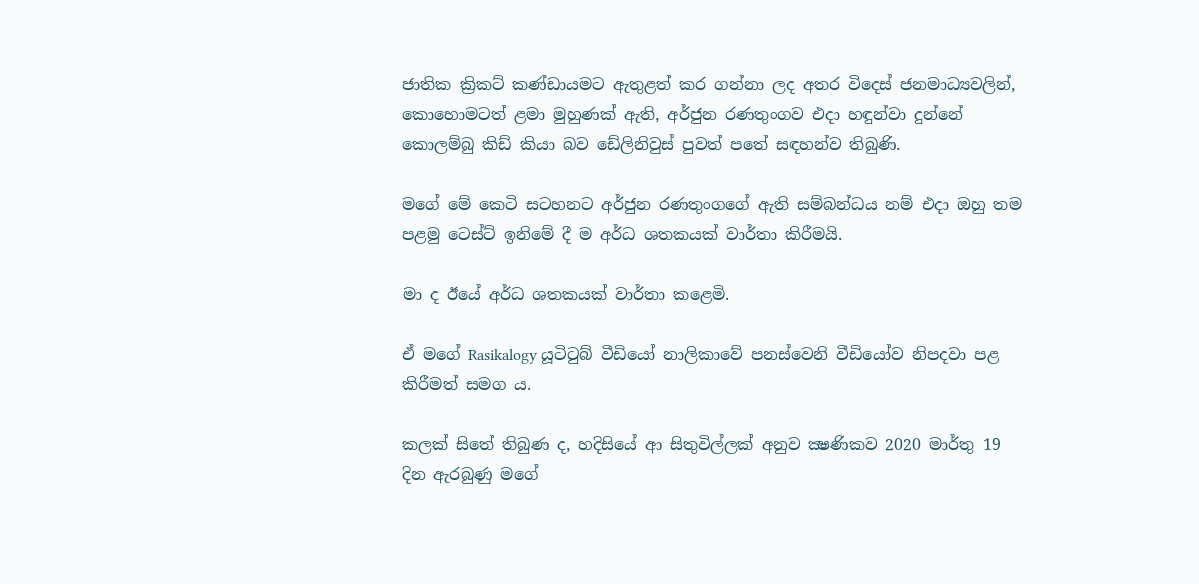ජාතික ක්‍රිකට් කණ්ඩායමට ඇතුළත් කර ගන්නා ලද අතර විදෙස් ජනමාධ්‍යවලින්, කොහොමටත් ළමා මුහුණක් ඇති, අර්ජුන රණතුංගව එදා හඳුන්වා දුන්නේ කොලම්බු කිඩ් කියා බව ඩේලිනිවුස් පුවත් පතේ සඳහන්ව තිබුණි.

මගේ මේ කෙටි සටහනට අර්ජුන රණතුංගගේ ඇති සම්බන්ධය නම් එදා ඔහු තම පළමු ටෙස්ට් ඉනිමේ දී ම අර්ධ ශතකයක් වාර්තා කිරීමයි.

මා ද ඊයේ අර්ධ ශතකයක් වාර්තා කළෙමි.

ඒ මගේ Rasikalogy යූටිටුබ් වීඩියෝ නාලිකාවේ පනස්වෙනි වීඩියෝව නිපදවා පළ කිරීමත් සමග ය.

කලක් සිතේ තිබුණ ද, හදිසියේ ආ සිතුවිල්ලක් අනුව ක්‍ෂණිකව 2020 මාර්තු 19 දින ඇරබුණු මගේ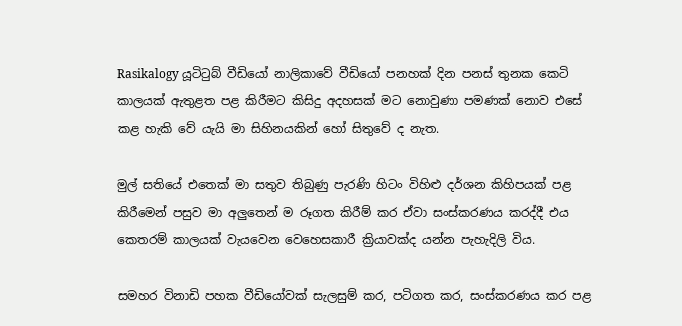Rasikalogy යූටිටුබ් වීඩියෝ නාලිකාවේ වීඩියෝ පනහක් දින පනස් තුනක කෙටි කාලයක් ඇතුළත පළ කිරීමට කිසිදු අදහසක් මට නොවුණා පමණක් නොව එසේ කළ හැකි වේ යැයි මා සිහිනයකින් හෝ සිතුවේ ද නැත.

මුල් සතියේ එතෙක් මා සතුව තිබුණු පැරණි හිටං විහිළු දර්ශන කිහිපයක් පළ කිරීමෙන් පසුව මා අලුතෙන් ම රූගත කිරීම් කර ඒවා සංස්කරණය කරද්දී එය කෙතරම් කාලයක් වැයවෙන වෙහෙසකාරී ක්‍රියාවක්ද යන්න පැහැදිලි විය.

සමහර විනාඩි පහක වීඩියෝවක් සැලසුම් කර, පටිගත කර, සංස්කරණය කර පළ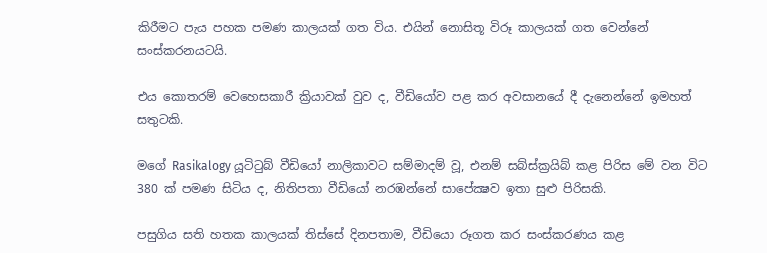කිරීමට පැය පහක පමණ කාලයක් ගත විය. එයින් නොසිතූ විරූ කාලයක් ගත වෙන්නේ සංස්කරනයටයි.

එය කොතරම් වෙහෙසකාරී ක්‍රියාවක් වුව ද, වීඩියෝව පළ කර අවසානයේ දී දැනෙන්නේ ඉමහත් සතුටකි.

මගේ Rasikalogy යූටිටුබ් වීඩියෝ නාලිකාවට සම්මාදම් වූ, එනම් සබ්ස්ක්‍රයිබ් කළ පිරිස මේ වන විට 380 ක් පමණ සිටිය ද, නිතිපතා වීඩියෝ නරඹන්නේ සාපේක්‍ෂව ඉතා සුළු පිරිසකි.

පසුගිය සති හතක කාලයක් තිස්සේ දිනපතාම, වීඩියො රූගත කර සංස්කරණය කළ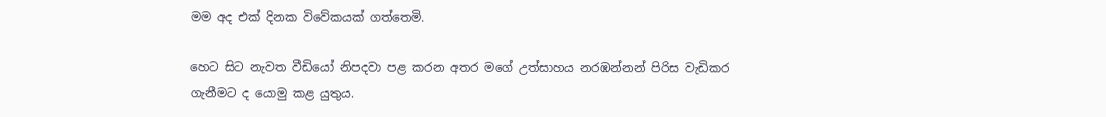මම අද එක් දිනක විවේකයක් ගත්තෙමි.

හෙට සිට නැවත වීඩියෝ නිපදවා පළ කරන අතර මගේ උත්සාහය නරඹන්නන් පිරිස වැඩිකර ගැනීමට ද යොමු කළ යුතුය.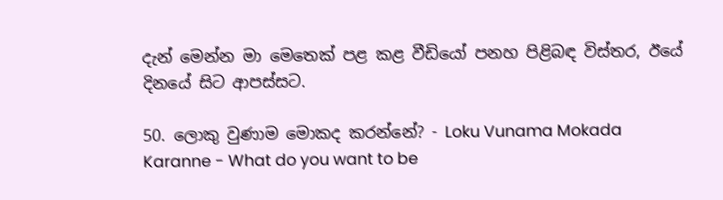දැන් මෙන්න මා මෙතෙක් පළ කළ වීඩියෝ පනහ පිළිබඳ විස්තර, ඊයේ දිනයේ සිට ආපස්සට.

50. ලොකු වුණාම මොකද කරන්නේ? - Loku Vunama Mokada Karanne - What do you want to be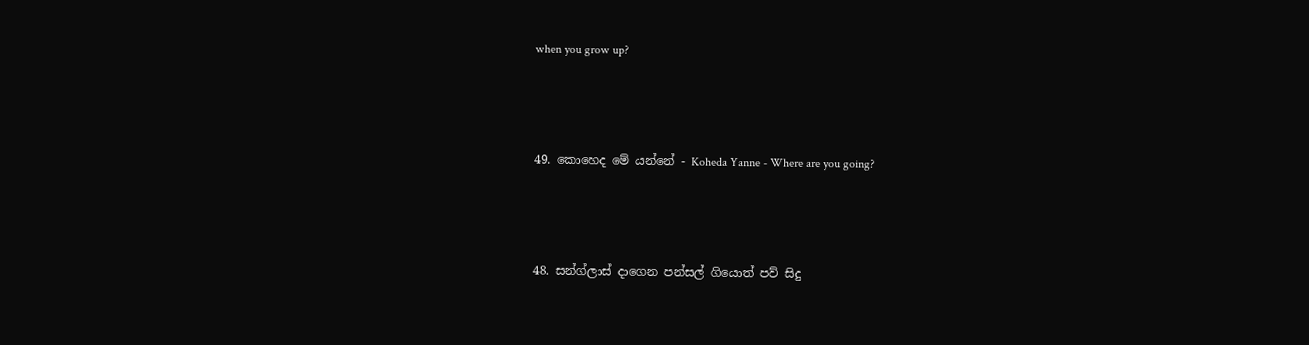when you grow up?



49. කොහෙද මේ යන්නේ - Koheda Yanne - Where are you going?



48. සන්ග්ලාස් දාගෙන පන්සල් ගියොත් පව් සිදු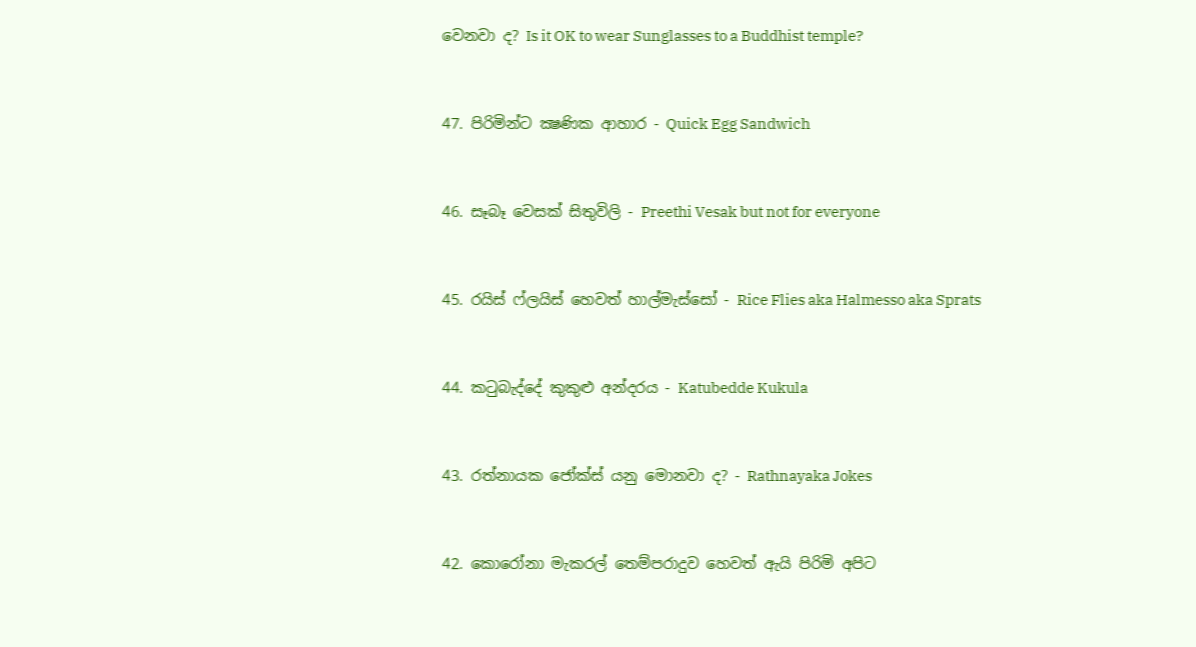වෙනවා ද? Is it OK to wear Sunglasses to a Buddhist temple?



47. පිරිමින්ට ක්‍ෂණික ආහාර - Quick Egg Sandwich



46. සෑබෑ වෙසක් සිතුවිලි - Preethi Vesak but not for everyone



45. රයිස් ෆ්ලයිස් හෙවත් හාල්මැස්සෝ - Rice Flies aka Halmesso aka Sprats



44. කටුබැද්දේ කුකුළු අන්දරය - Katubedde Kukula



43. රත්නායක ජෝක්ස් යනු මොනවා ද? - Rathnayaka Jokes



42. කොරෝනා මැකරල් තෙම්පරාදුව හෙවත් ඇයි පිරිමි අපිට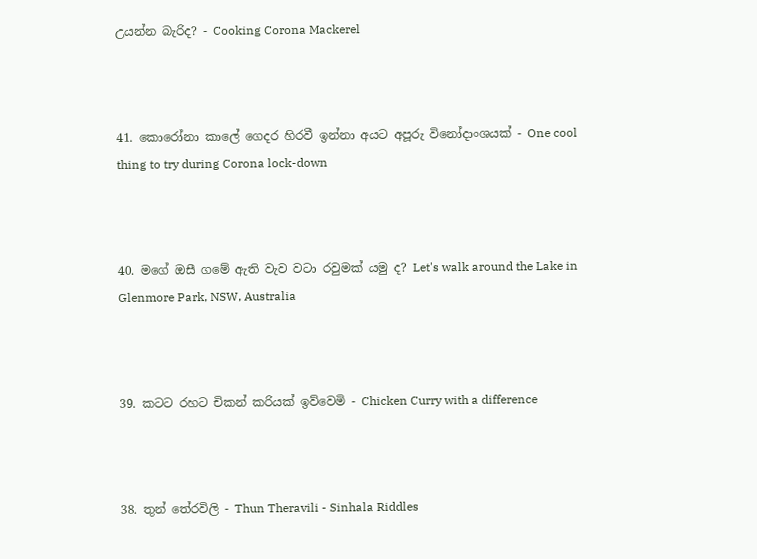උයන්න බැරිද? - Cooking Corona Mackerel



41. කොරෝනා කාලේ ගෙදර හිරවී ඉන්නා අයට අපූරු විනෝදාංශයක් - One cool thing to try during Corona lock-down



40. මගේ ඔසී ගමේ ඇති වැව වටා රවුමක් යමු ද? Let's walk around the Lake in Glenmore Park, NSW, Australia



39. කටට රහට චිකන් කරියක් ඉව්වෙමි - Chicken Curry with a difference



38. තුන් තේරවිලි - Thun Theravili - Sinhala Riddles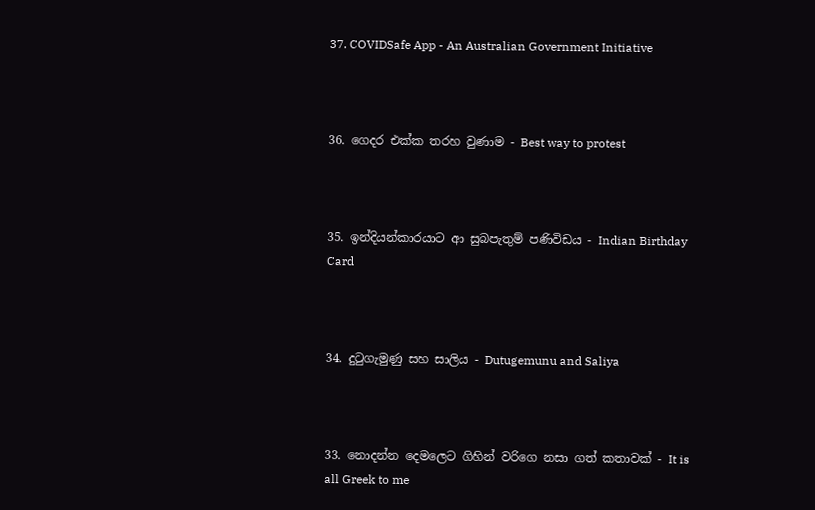37. COVIDSafe App - An Australian Government Initiative



36. ගෙදර එක්ක තරහ වුණාම - Best way to protest



35. ඉන්දියන්කාරයාට ආ සුබපැතුම් පණිවිඩය - Indian Birthday Card



34. දුටුගැමුණු සහ සාලිය - Dutugemunu and Saliya



33. නොදන්න දෙමලෙට ගිහින් වරිගෙ නසා ගත් කතාවක් - It is all Greek to me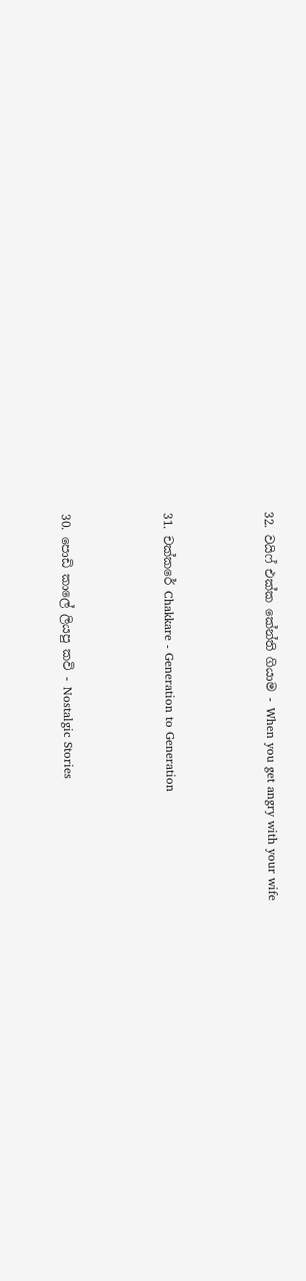32. වයිෆ් එක්ක කේන්ති ගියාම - When you get angry with your wife



31. චක්කරේ Chakkare - Generation to Generation



30. පොඩි කාලේ ලියපු කවි - Nostalgic Stories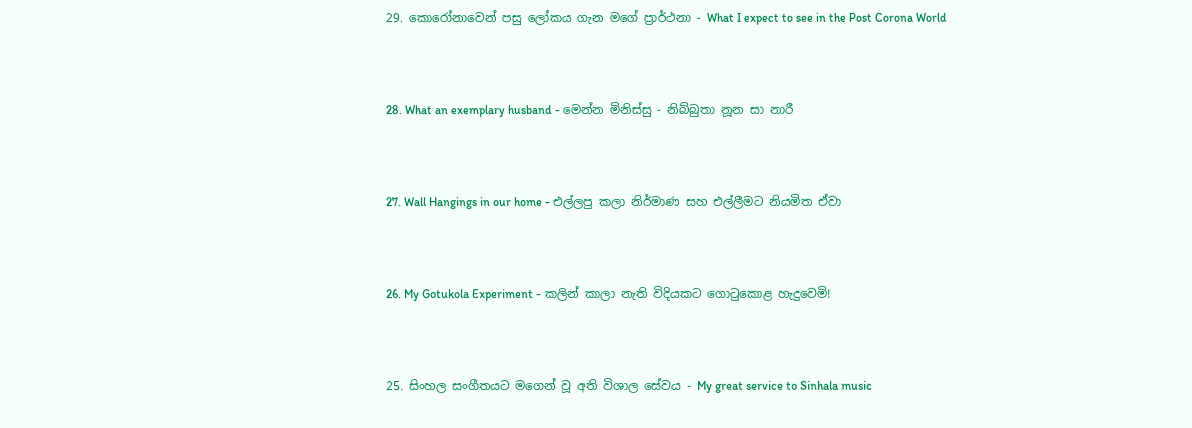29. කොරෝනාවෙන් පසු ලෝකය ගැන මගේ ප්‍රාර්ථනා - What I expect to see in the Post Corona World



28. What an exemplary husband - මෙන්න මිනිස්සු - නිබ්බුතා නූන සා නාරී



27. Wall Hangings in our home - එල්ලපු කලා නිර්මාණ සහ එල්ලීමට නියමිත ඒවා



26. My Gotukola Experiment - කලින් කාලා නැති විදියකට ගොටුකොළ හැදුවෙමි!



25. සිංහල සංගීතයට මගෙන් වූ අති විශාල සේවය - My great service to Sinhala music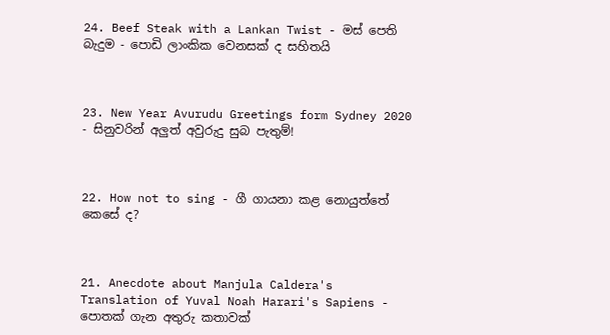24. Beef Steak with a Lankan Twist - මස් පෙති බැදුම - පොඩි ලාංකික වෙනසක් ද සහිතයි



23. New Year Avurudu Greetings form Sydney 2020 - සිනුවරින් අලුත් අවුරුදු සුබ පැතුම්!



22. How not to sing - ගී ගායනා කළ නොයුත්තේ කෙසේ ද?



21. Anecdote about Manjula Caldera's Translation of Yuval Noah Harari's Sapiens - පොතක් ගැන අතුරු කතාවක්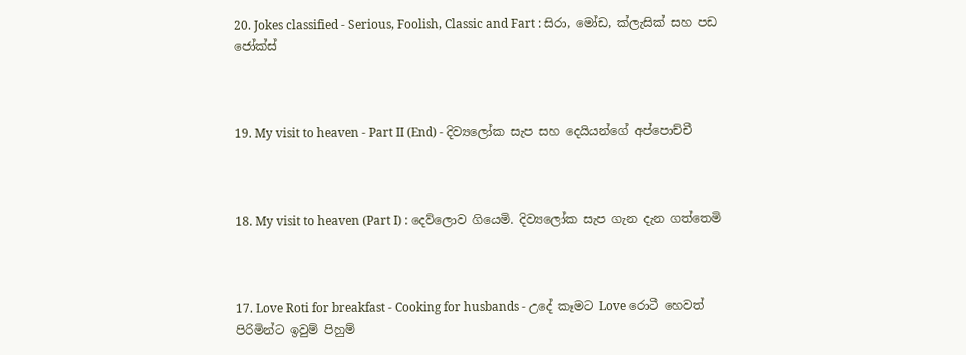20. Jokes classified - Serious, Foolish, Classic and Fart : සිරා, මෝඩ, ක්ලැසික් සහ පඩ ජෝක්ස්



19. My visit to heaven - Part II (End) - දිව්‍යලෝක සැප සහ දෙයියන්ගේ අප්පොච්චී



18. My visit to heaven (Part I) : දෙව්ලොව ගියෙමි. දිව්‍යලෝක සැප ගැන දැන ගත්තෙමි



17. Love Roti for breakfast - Cooking for husbands - උදේ කෑමට Love රොටී හෙවත් පිරිමින්ට ඉවුම් පිහුම්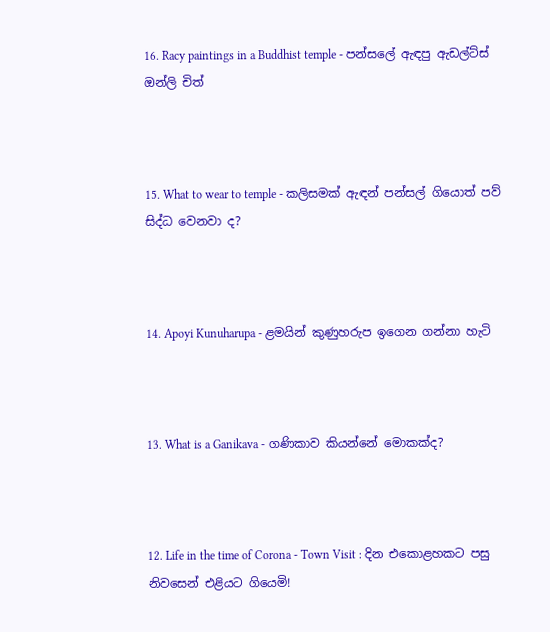16. Racy paintings in a Buddhist temple - පන්සලේ ඇඳපු ඇඩල්ට්ස් ඔන්ලි චිත්‍



15. What to wear to temple - කලිසමක් ඇඳන් පන්සල් ගියොත් පව් සිද්ධ වෙනවා ද?



14. Apoyi Kunuharupa - ළමයින් කුණුහරුප ඉගෙන ගන්නා හැටි



13. What is a Ganikava - ගණිකාව කියන්නේ මොකක්ද?



12. Life in the time of Corona - Town Visit : දින එකොළහකට පසු නිවසෙන් එළියට ගියෙමි!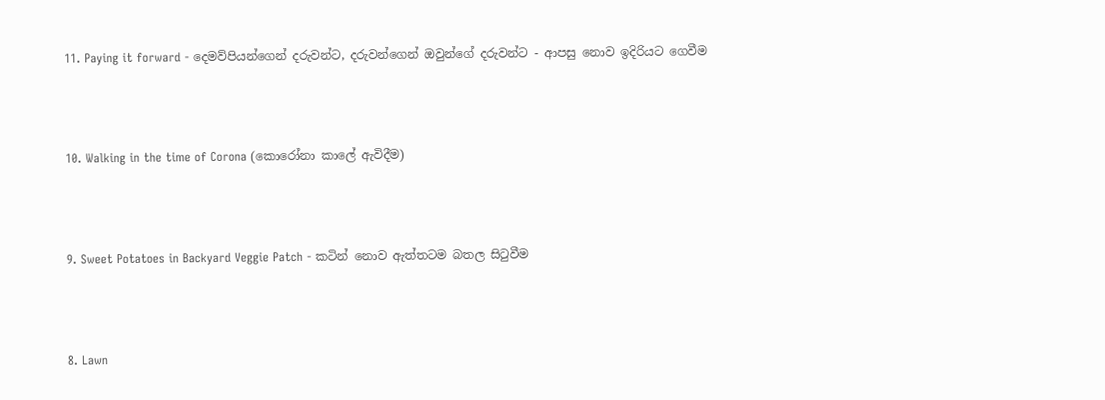11. Paying it forward - දෙමව්පියන්ගෙන් දරුවන්ට, දරුවන්ගෙන් ඔවුන්ගේ දරුවන්ට - ආපසු නොව ඉදිරියට ගෙවීම



10. Walking in the time of Corona (කොරෝනා කාලේ ඇවිදීම)



9. Sweet Potatoes in Backyard Veggie Patch - කටින් නොව ඇත්තටම බතල සිටුවීම



8. Lawn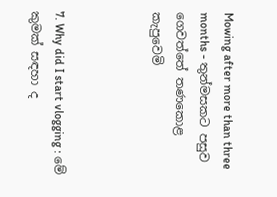Mowing after more than three months - තුන්මසකට පසුව ගෙවත්තේ තණකොළ කැපුවෙමි



7. Why did I start vlogging : මේ කුමක් සඳහා ද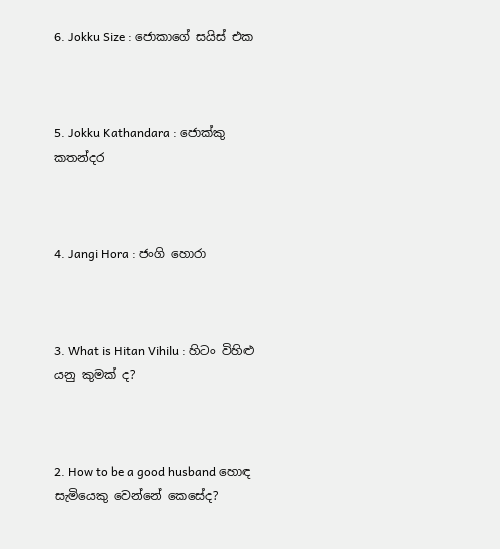6. Jokku Size : ජොකාගේ සයිස් එක



5. Jokku Kathandara : ජොක්කු කතන්දර



4. Jangi Hora : ජංගි හොරා



3. What is Hitan Vihilu : හිටං විහිළු යනු කුමක් ද?



2. How to be a good husband හොඳ සැමියෙකු වෙන්නේ කෙසේද?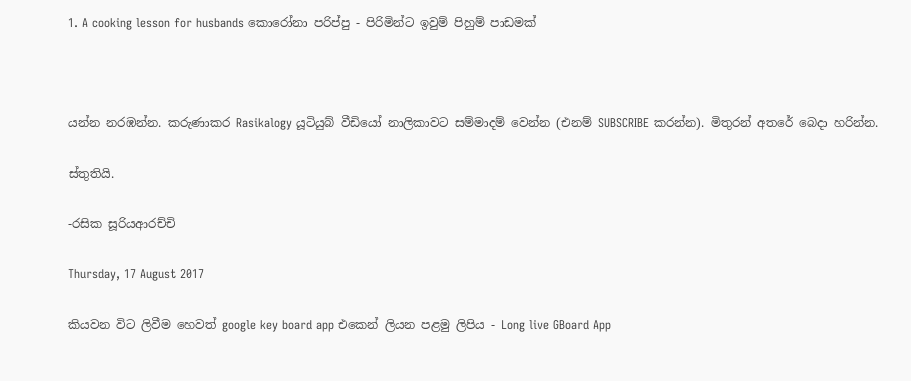1. A cooking lesson for husbands කොරෝනා පරිප්පු - පිරිමින්ට ඉවුම් පිහුම් පාඩමක්



යන්න නරඹන්න. කරුණාකර Rasikalogy යූටියුබ් වීඩියෝ නාලිකාවට සම්මාදම් වෙන්න (එනම් SUBSCRIBE කරන්න). මිතුරන් අතරේ බෙදා හරින්න.

ස්තුතියි.

-රසික සූරියආරච්චි

Thursday, 17 August 2017

කියවන විට ලිවීම හෙවත් google key board app එකෙන් ලියන පළමු ලිපිය - Long live GBoard App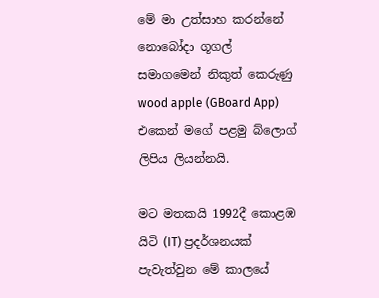මේ මා උත්සාහ කරන්නේ නොබෝදා ගූගල් සමාගමෙන් නිකුත් කෙරුණු wood apple (GBoard App) එකෙන් මගේ පළමු බ්ලොග් ලිපිය ලියන්නයි.

මට මතකයි 1992දී කොළඹ යිටි (IT) ප්‍රදර්ශනයක් පැවැත්වුන මේ කාලයේ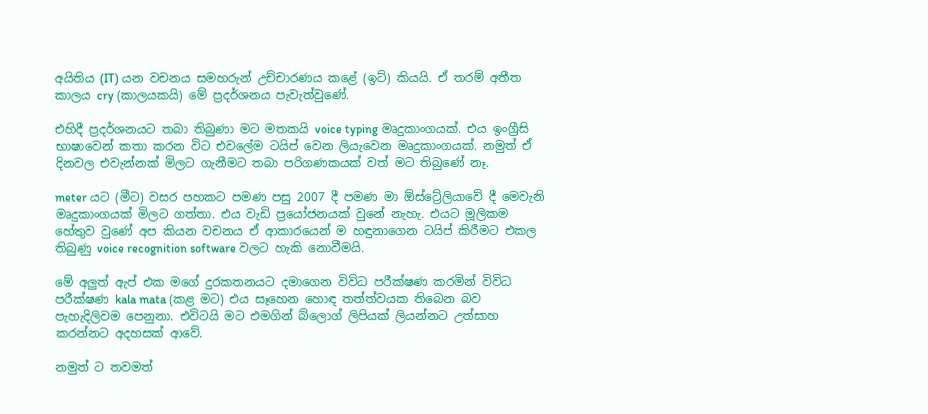අයිතිය (IT) යන වචනය සමහරුන් උච්චාරණය කළේ (ඉට්) කියයි. ඒ තරම් අතීත කාලය cry (කාලයකයි) මේ ප්‍රදර්ශනය පැවැත්වුණේ.

එහිදී ප්‍රදර්ශනයට තබා තිබුණා මට මතකයි voice typing මෘදුකාංගයක්. එය ඉංග්‍රීසි භාෂාවෙන් කතා කරන විට එවලේම ටයිප් වෙන ලියැවෙන මෘදුකාංගයක්. නමුත් ඒ දිනවල එවැන්නක් මිලට ගැනීමට තබා පරිගණකයක් වත් මට තිබුණේ නෑ.

meter යට (මීට) වසර පහකට පමණ පසු 2007 දී පමණ මා ඕස්ට්‍රේලියාවේ දී මෙවැනි මෘදුකාංගයක් මිලට ගත්තා. එය වැඩි ප්‍රයෝජනයක් වුනේ නැහැ. එයට මූලිකම හේතුව වුණේ අප කියන වචනය ඒ ආකාරයෙන් ම හඳුනාගෙන ටයිප් කිරීමට එකල තිබුණු voice recognition software වලට හැකි නොවීමයි.

මේ අලුත් ඇප් එක මගේ දුරකතනයට දමාගෙන විවිධ පරීක්ෂණ කරමින් විවිධ පරීක්ෂණ kala mata (කළ මට) එය සෑහෙන හොඳ තත්ත්වයක තිබෙන බව පැහැදිලිවම පෙනුනා. එවිටයි මට එමගින් බ්ලොග් ලිපියක් ලියන්නට උත්සාහ කරන්නට අදහසක් ආවේ.

නමුත් ට තවමත්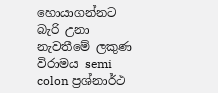හොයාගන්නට බැරි උනා නැවතීමේ ලකුණ විරාමය semi colon ප්‍රශ්නාර්ථ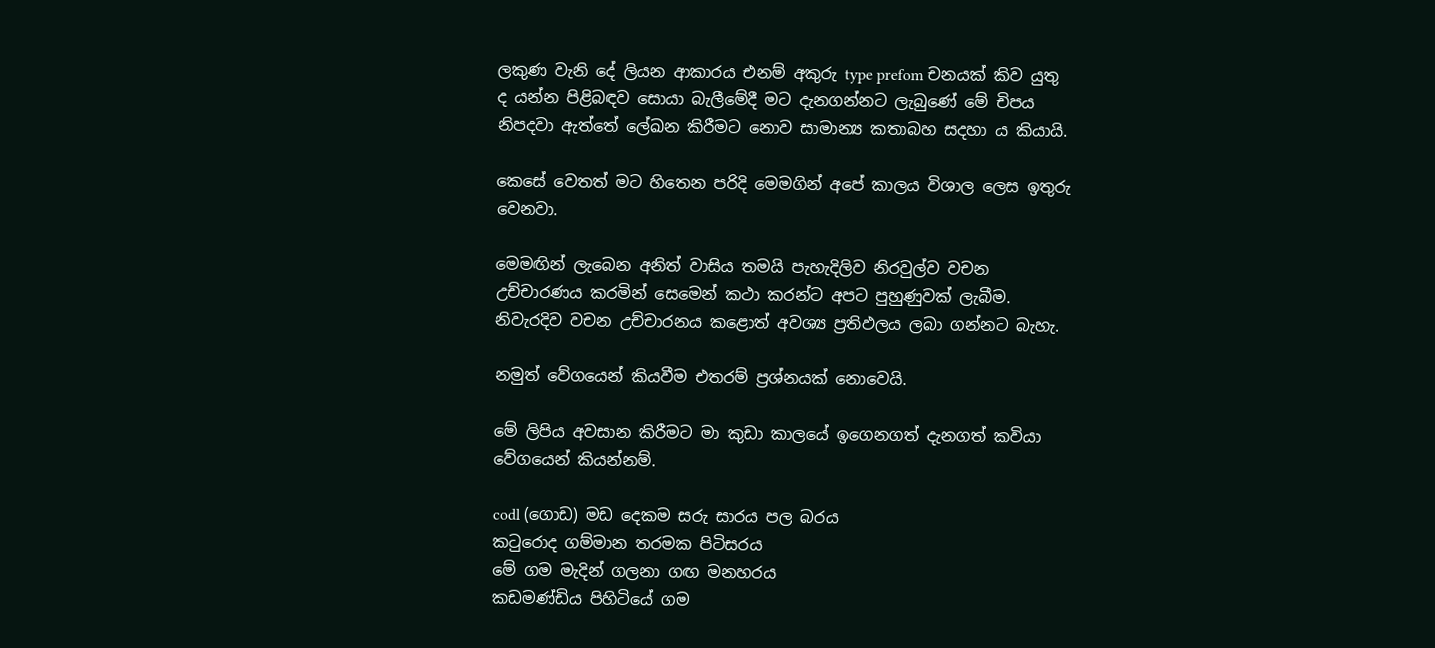ලකුණ වැනි දේ ලියන ආකාරය එනම් අකුරු type prefom චනයක් කිව යුතු ද යන්න පිළිබඳව සොයා බැලීමේදී මට දැනගන්නට ලැබුණේ මේ චිපය නිපදවා ඇත්තේ ලේඛන කිරීමට නොව සාමාන්‍ය කතාබහ සදහා ය කියායි.

කෙසේ වෙතත් මට හිතෙන පරිදි මෙමගින් අපේ කාලය විශාල ලෙස ඉතුරු වෙනවා.

මෙමඟින් ලැබෙන අනිත් වාසිය තමයි පැහැදිලිව නිරවුල්ව වචන උච්චාරණය කරමින් සෙමෙන් කථා කරන්ට අපට පුහුණුවක් ලැබීම. නිවැරදිව වචන උච්චාරනය කළොත් අවශ්‍ය ප්‍රතිඵලය ලබා ගන්නට බැහැ.

නමුත් වේගයෙන් කියවීම එතරම් ප්‍රශ්නයක් නොවෙයි.

මේ ලිපිය අවසාන කිරීමට මා කුඩා කාලයේ ඉගෙනගත් දැනගත් කවියා වේගයෙන් කියන්නම්.

codl (ගොඩ) මඩ දෙකම සරු සාරය පල බරය
කටුරොද ගම්මාන තරමක පිටිසරය
මේ ගම මැදින් ගලනා ගඟ මනහරය
කඩමණ්ඩිය පිහිටියේ ගම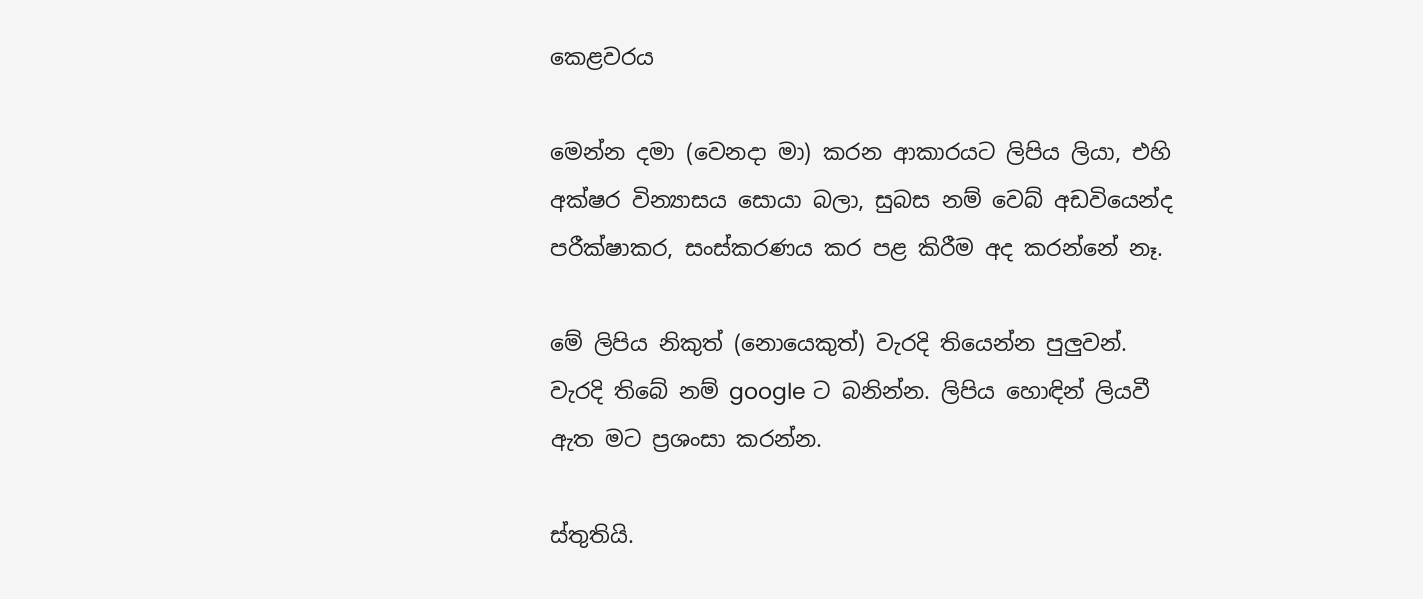කෙළවරය

මෙන්න දමා (වෙනදා මා) කරන ආකාරයට ලිපිය ලියා, එහි අක්ෂර වින්‍යාසය සොයා බලා, සුබස නම් වෙබ් අඩවියෙන්ද පරීක්ෂාකර, සංස්කරණය කර පළ කිරීම අද කරන්නේ නෑ.

මේ ලිපිය නිකුත් (නොයෙකුත්) වැරදි තියෙන්න පුලුවන්. වැරදි තිබේ නම් google ට බනින්න. ලිපිය හොඳින් ලියවී ඇත මට ප්‍රශංසා කරන්න.

ස්තුතියි.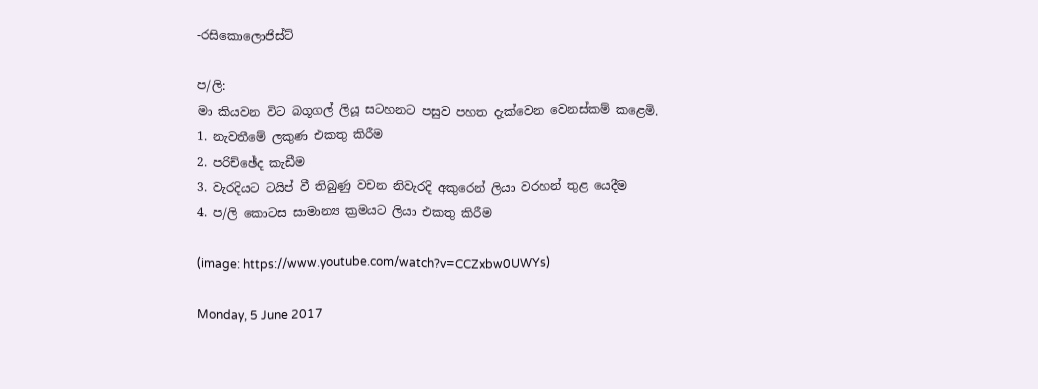-රසිකොලොජිස්ට්

ප/ලි:
මා කියවන විට බගූගල් ලියූ සටහනට පසුව පහත දැක්වෙන වෙනස්කම් කළෙමි.
1. නැවතීමේ ලකුණ එකතු කිරීම
2. පරිච්ඡේද කැඩීම
3. වැරදියට ටයිප් වී තිබුණු වචන නිවැරදි අකුරෙන් ලියා වරහන් තුළ යෙදීම
4. ප/ලි කොටස සාමාන්‍ය ක්‍රමයට ලියා එකතු කිරීම

(image: https://www.youtube.com/watch?v=CCZxbw0UWYs)

Monday, 5 June 2017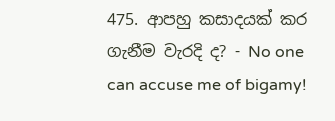475. ආපහු කසාදයක් කර ගැනීම වැරදි ද? - No one can accuse me of bigamy!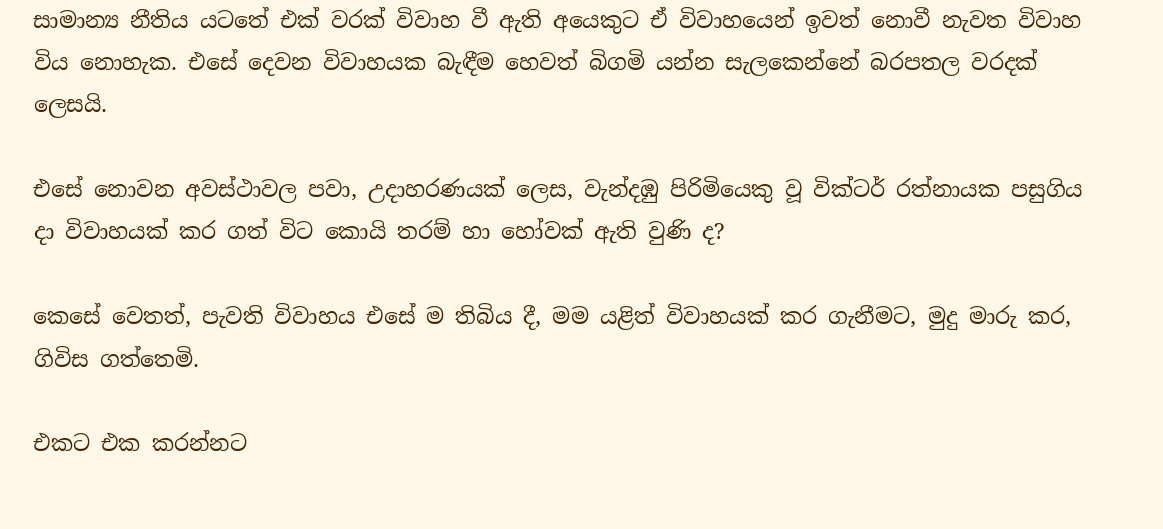සාමාන්‍ය නීතිය යටතේ එක් වරක් විවාහ වී ඇති අයෙකුට ඒ විවාහයෙන් ඉවත් නොවී නැවත විවාහ විය නොහැක. එසේ දෙවන විවාහයක බැඳීම හෙවත් බිගමි යන්න සැලකෙන්නේ බරපතල වරදක් ලෙසයි.

එසේ නොවන අවස්ථාවල පවා, උදාහරණයක් ලෙස, වැන්දඹු පිරිමියෙකු වූ වික්ටර් රත්නායක පසුගිය දා විවාහයක් කර ගත් විට කොයි තරම් හා හෝවක් ඇති වුණි ද?

කෙසේ වෙතත්, පැවති විවාහය එසේ ම තිබිය දී, මම යළිත් විවාහයක් කර ගැනීමට, මුදු මාරු කර, ගිවිස ගත්තෙමි.

එකට එක කරන්නට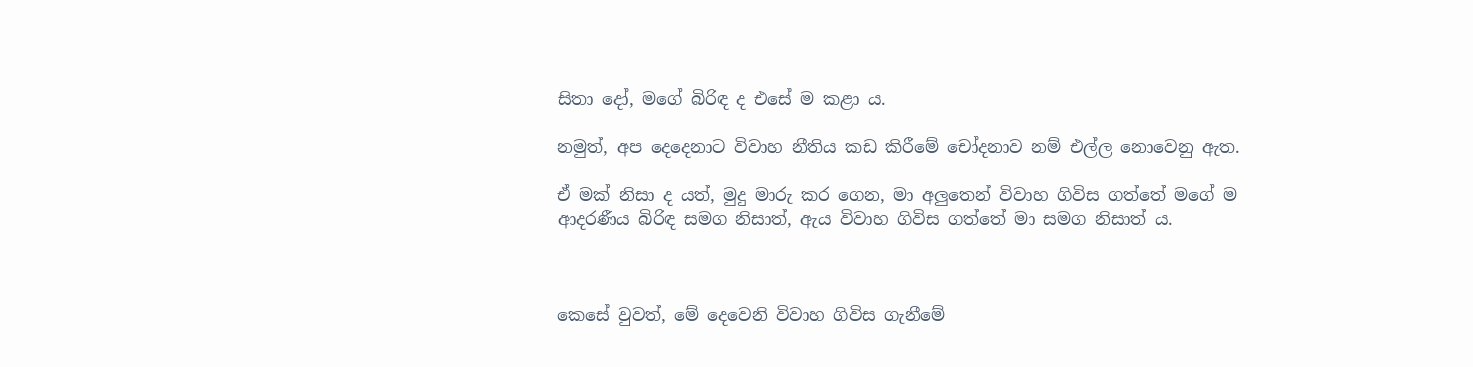සිතා දෝ, මගේ බිරිඳ ද එසේ ම කළා ය.

නමුත්, අප දෙදෙනාට විවාහ නීතිය කඩ කිරීමේ චෝදනාව නම් එල්ල නොවෙනු ඇත.

ඒ මක් නිසා ද යත්, මුදු මාරු කර ගෙන, මා අලුතෙන් විවාහ ගිවිස ගත්තේ මගේ ම ආදරණීය බිරිඳ සමග නිසාත්, ඇය විවාහ ගිවිස ගත්තේ මා සමග නිසාත් ය.



කෙසේ වුවත්, මේ දෙවෙනි විවාහ ගිවිස ගැනීමේ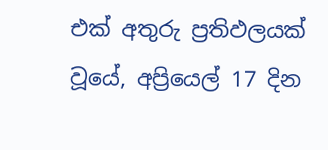එක් අතුරු ප්‍රතිඵලයක් වූයේ, අප්‍රියෙල් 17 දින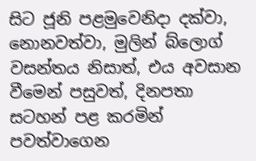සිට ජූනි පළමුවෙනිදා දක්වා, නොනවත්වා, මුලින් බ්ලොග් වසන්තය නිසාත්, එය අවසාන වීමෙන් පසුවත්, දිනපතා සටහන් පළ කරමින් පවත්වාගෙන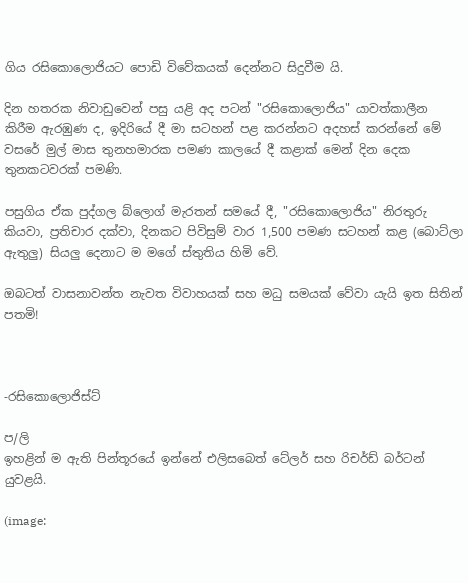ගිය රසිකොලොජියට පොඩි විවේකයක් දෙන්නට සිදුවීම යි.

දින හතරක නිවාඩුවෙන් පසු යළි අද පටන් "රසිකොලොජිය" යාවත්කාලීන කිරීම ඇරඹුණ ද, ඉදිරියේ දී මා සටහන් පළ කරන්නට අදහස් කරන්නේ මේ වසරේ මුල් මාස තුනහමාරක පමණ කාලයේ දී කළාක් මෙන් දින දෙක තුනකටවරක් පමණි.

පසුගිය ඒක පුද්ගල බ්ලොග් මැරතන් සමයේ දී, "රසිකොලොජිය" නිරතුරු කියවා, ප්‍රතිචාර දක්වා, දිනකට පිවිසුම් වාර 1,500 පමණ සටහන් කළ (බොට්ලා ඇතුලු) සියලු දෙනාට ම මගේ ස්තුතිය හිමි වේ.

ඔබටත් වාසනාවන්ත නැවත විවාහයක් සහ මධු සමයක් වේවා යැයි ඉත සිතින් පතමි!



-රසිකොලොජිස්ට්

ප/ලි
ඉහළින් ම ඇති පින්තූරයේ ඉන්නේ එලිසබෙත් ටේලර් සහ රිචර්ඩ් බර්ටන් යුවළයි.

(image: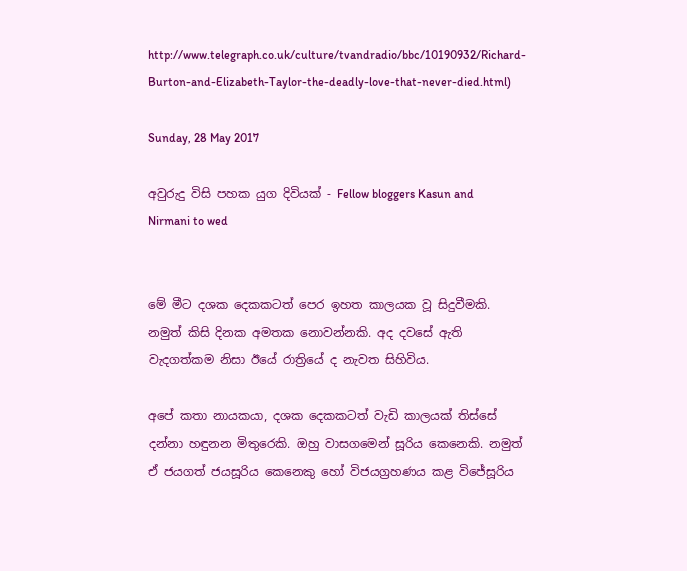http://www.telegraph.co.uk/culture/tvandradio/bbc/10190932/Richard-Burton-and-Elizabeth-Taylor-the-deadly-love-that-never-died.html)

Sunday, 28 May 2017

අවුරුදු විසි පහක යුග දිවියක් - Fellow bloggers Kasun and Nirmani to wed


මේ මීට දශක දෙකකටත් පෙර ඉහත කාලයක වූ සිදුවීමකි. නමුත් කිසි දිනක අමතක නොවන්නකි. අද දවසේ ඇති වැදගත්කම නිසා ඊයේ රාත්‍රියේ ද නැවත සිහිවිය.

අපේ කතා නායකයා, දශක දෙකකටත් වැඩි කාලයක් තිස්සේ දන්නා හඳුනන මිතුරෙකි. ඔහු වාසගමෙන් සූරිය කෙනෙකි. නමුත් ඒ ජයගත් ජයසූරිය කෙනෙකු හෝ විජයග්‍රහණය කළ විජේසූරිය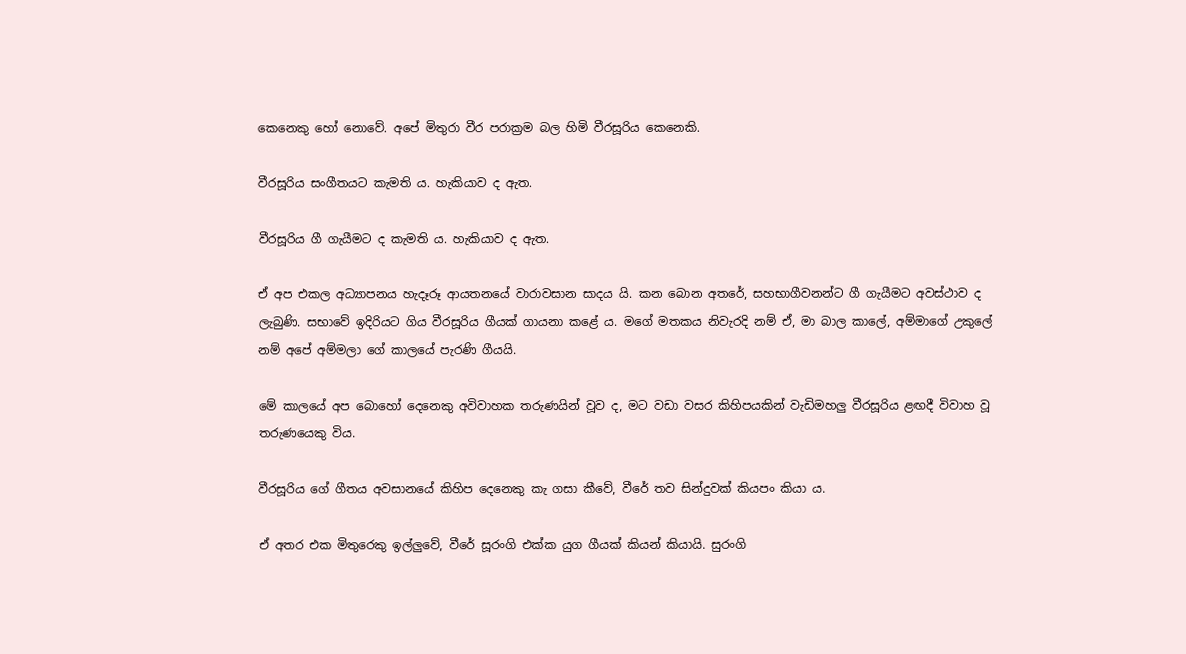කෙනෙකු හෝ නොවේ. අපේ මිතුරා වීර පරාක්‍රම බල හිමි වීරසූරිය කෙනෙකි.

වීරසූරිය සංගීතයට කැමති ය. හැකියාව ද ඇත.

වීරසූරිය ගී ගැයීමට ද කැමති ය. හැකියාව ද ඇත.

ඒ අප එකල අධ්‍යාපනය හැදෑරූ ආයතනයේ වාරාවසාන සාදය යි. කන බොන අතරේ, සහභාගීවනන්ට ගී ගැයීමට අවස්ථාව ද ලැබුණි. සභාවේ ඉදිරියට ගිය වීරසූරිය ගීයක් ගායනා කළේ ය. මගේ මතකය නිවැරදි නම් ඒ, මා බාල කාලේ, අම්මාගේ උකුලේ නම් අපේ අම්මලා ගේ කාලයේ පැරණි ගීයයි.

මේ කාලයේ අප බොහෝ දෙනෙකු අවිවාහක තරුණයින් වූව ද, මට වඩා වසර කිහිපයකින් වැඩිමහලු වීරසූරිය ළඟදී විවාහ වූ තරුණයෙකු විය.

වීරසූරිය ගේ ගීතය අවසානයේ කිහිප දෙනෙකු කැ ගසා කීවේ, වීරේ තව සින්දුවක් කියපං කියා ය.

ඒ අතර එක මිතුරෙකු ඉල්ලුවේ, වීරේ සූරංගි එක්ක යුග ගීයක් කියන් කියායි. සුරංගි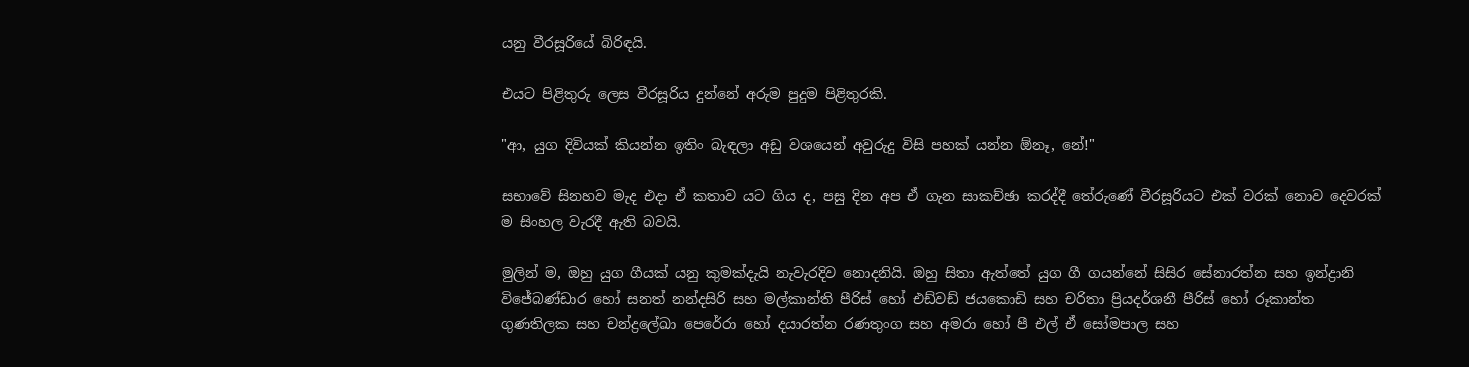යනු වීරසූරියේ බිරිඳයි.

එයට පිළිතුරු ලෙස වීරසූරිය දුන්නේ අරුම පුදුම පිළිතුරකි.

"ආ, යුග දිවියක් කියන්න ඉතිං බැඳලා අඩු වශයෙන් අවුරුදු විසි පහක් යන්න ඕනෑ, නේ!"

සභාවේ සිනහව මැද එදා ඒ කතාව යට ගිය ද, පසු දින අප ඒ ගැන සාකච්ඡා කරද්දී තේරුණේ වීරසූරියට එක් වරක් නොව දෙවරක් ම සිංහල වැරදී ඇති බවයි.

මුලින් ම, ඔහු යුග ගීයක් යනු කුමක්දැයි නැවැරදිව නොදනියි. ඔහු සිතා ඇත්තේ යුග ගී ගයන්නේ සිසිර සේනාරත්න සහ ඉන්ද්‍රානි විජේබණ්ඩාර හෝ සනත් නන්දසිරි සහ මල්කාන්ති පීරිස් හෝ එඩ්වඩ් ජයකොඩි සහ චරිතා ප්‍රියදර්ශනී පීරිස් හෝ රූකාන්ත ගුණතිලක සහ චන්ද්‍රලේඛා පෙරේරා හෝ දයාරත්න රණතුංග සහ අමරා හෝ පී එල් ඒ සෝමපාල සහ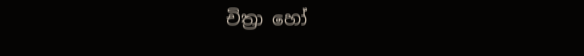චිත්‍රා හෝ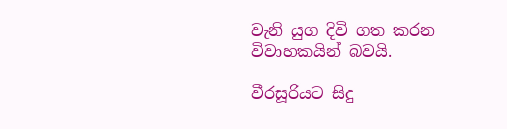වැනි යුග දිවි ගත කරන විවාහකයින් බවයි.

වීරසූරියට සිදු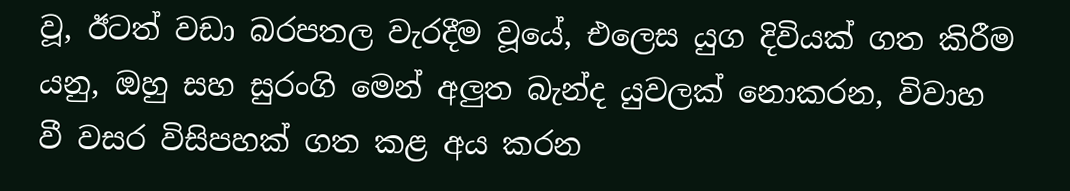වූ, ඊටත් වඩා බරපතල වැරදීම වූයේ, එලෙස යුග දිවියක් ගත කිරීම යනු, ඔහු සහ සුරංගි මෙන් අලුත බැන්ද යුවලක් නොකරන, විවාහ වී වසර විසිපහක් ගත කළ අය කරන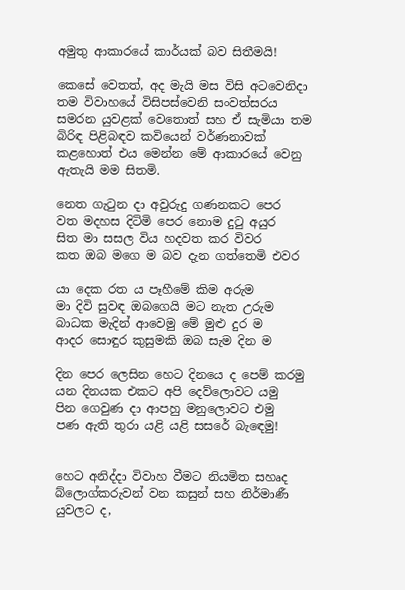අමුතු ආකාරයේ කාර්යක් බව සිතීමයි!

කෙසේ වෙතත්, අද මැයි මස විසි අටවෙනිදා තම විවාහයේ විසිපස්වෙනි සංවත්සරය සමරන යුවළක් වෙතොත් සහ ඒ සැමියා තම බිරිඳ පිළිබඳව කවියෙන් වර්ණනාවක් කළහොත් එය මෙන්න මේ ආකාරයේ වෙනු ඇතැයි මම සිතමි.

නෙත ගැටුන දා අවුරුදු ගණනකට පෙර
වත මදහස දිටිමි පෙර නොම දුටු අයුර
සිත මා සසල විය හදවත කර විවර
කත ඔබ මගෙ ම බව දැන ගත්තෙමි එවර

යා දෙක රත ය පෑහීමේ කිම අරුම
මා දිවි සුවඳ ඔබගෙයි මට නැත උරුම
බාධක මැදින් ආවෙමු මේ මුළු දුර ම
ආදර සොඳුර කුසුමකි ඔබ සැම දින ම

දින පෙර ලෙසින හෙට දිනයෙ ද පෙම් කරමු
යන දිනයක එකට අපි දෙව්ලොවට යමු
පින ගෙවුණ දා ආපහු මනුලොවට එමු
පණ ඇති තුරා යළි යළි සසරේ බැඳෙමු!


හෙට අනිද්දා විවාහ වීමට නියමිත සහෘද බ්ලොග්කරුවන් වන කසුන් සහ නිර්මාණී යුවලට ද,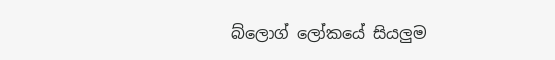බ්ලොග් ලෝකයේ සියලුම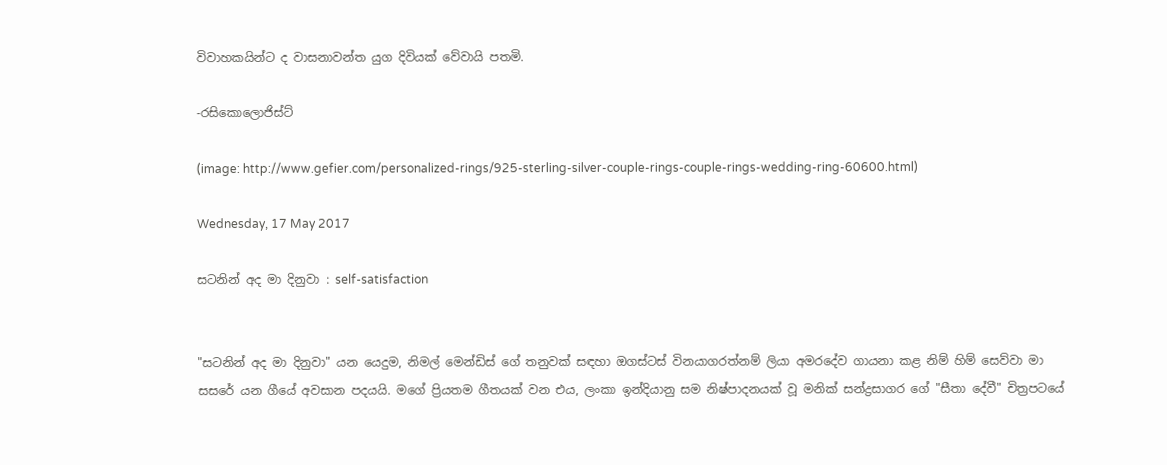විවාහකයින්ට ද වාසනාවන්ත යුග දිවියක් වේවායි පතමි.

-රසිකොලොජිස්ට්

(image: http://www.gefier.com/personalized-rings/925-sterling-silver-couple-rings-couple-rings-wedding-ring-60600.html)

Wednesday, 17 May 2017

සටනින් අද මා දිනුවා : self-satisfaction


"සටනින් අද මා දිනුවා" යන යෙදුම, නිමල් මෙන්ඩිස් ගේ තනුවක් සඳහා ඔගස්ටස් විනයාගරත්නම් ලියා අමරදේව ගායනා කළ නිම් හිම් සෙව්වා මා සසරේ යන ගීයේ අවසාන පදයයි. මගේ ප්‍රියතම ගීතයක් වන එය, ලංකා ඉන්දියානු සම නිෂ්පාදනයක් වූ මනික් සන්ද්‍රසාගර ගේ "සීතා දේවී" චිත්‍රපටයේ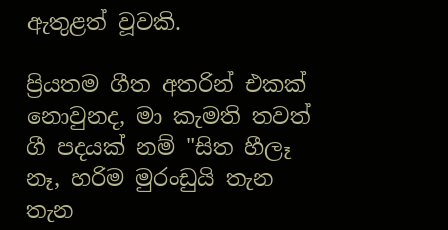ඇතුළත් වූවකි.

ප්‍රියතම ගීත අතරින් එකක් නොවුනද, මා කැමති තවත් ගී පදයක් නම් "සිත හීලෑ නෑ, හරිම මුරංඩුයි තැන තැන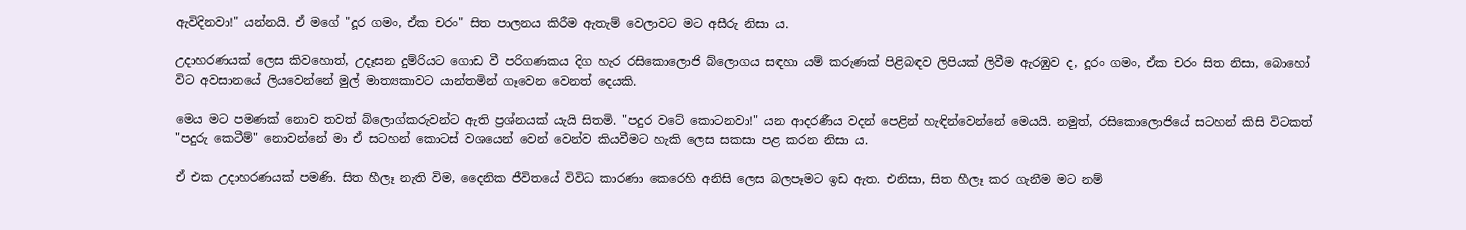ඇවිදිනවා!" යන්නයි. ඒ මගේ "දූර ගමං, ඒක චරං" සිත පාලනය කිරීම ඇතැම් වෙලාවට මට අසීරු නිසා ය.

උදාහරණයක් ලෙස කිවහොත්, උදෑසන දුම්රියට ගොඩ වී පරිගණකය දිග හැර රසිකොලොජි බ්ලොගය සඳහා යම් කරුණක් පිළිබඳව ලිපියක් ලිවීම ඇරඹුව ද, දූරං ගමං, ඒක චරං සිත නිසා, බොහෝ විට අවසානයේ ලියවෙන්නේ මුල් මාත්‍යකාවට යාන්තමින් ගෑවෙන වෙනත් දෙයකි.

මෙය මට පමණක් නොව තවත් බ්ලොග්කරුවන්ට ඇති ප්‍රශ්නයක් යැයි සිතමි. "පදුර වටේ කොටනවා!" යන ආදරණීය වදන් පෙළින් හැඳින්වෙන්නේ මෙයයි. නමුත්, රසිකොලොජියේ සටහන් කිසි විටකත් "පදුරු කෙටීම්" නොවන්නේ මා ඒ සටහන් කොටස් වශයෙන් වෙන් වෙන්ව කියවීමට හැකි ලෙස සකසා පළ කරන නිසා ය.

ඒ එක උදාහරණයක් පමණි. සිත හීලෑ නැති විම, දෛනික ජීවිතයේ විවිධ කාරණා කෙරෙහි අනිසි ලෙස බලපෑමට ඉඩ ඇත. එනිසා, සිත හීලෑ කර ගැනීම මට නම්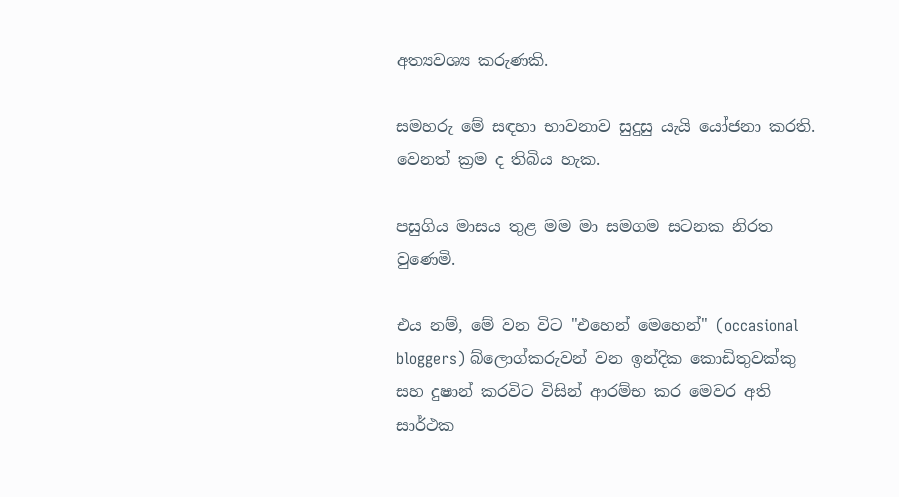අත්‍යවශ්‍ය කරුණකි.

සමහරු මේ සඳහා භාවනාව සුදුසු යැයි යෝජනා කරති. වෙනත් ක්‍රම ද තිබිය හැක.

පසුගිය මාසය තුළ මම මා සමගම සටනක නිරත වුණෙමි.

එය නම්, මේ වන විට "එහෙන් මෙහෙන්" (occasional bloggers) බ්ලොග්කරුවන් වන ඉන්දික කොඩිතුවක්කු සහ දුෂාන් කරවිට විසින් ආරම්භ කර මෙවර අති සාර්ථක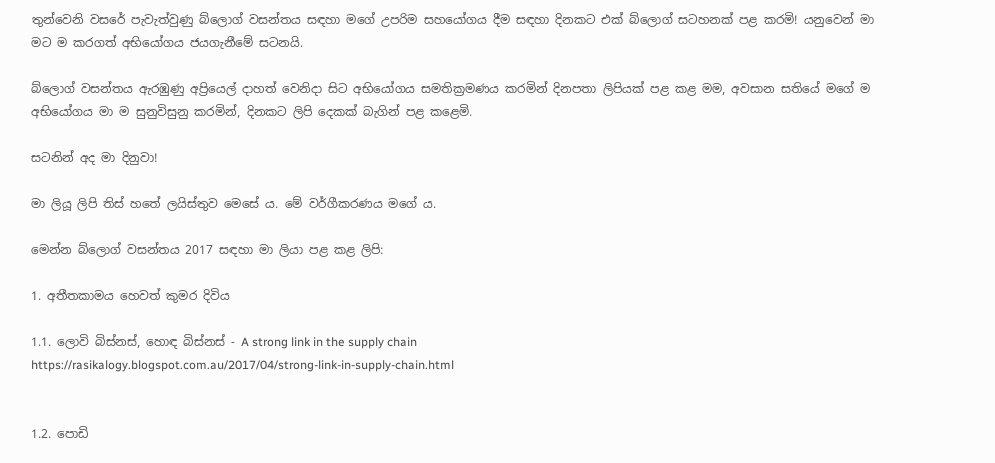තුන්වෙනි වසරේ පැවැත්වුණු බ්ලොග් වසන්තය සඳහා මගේ උපරිම සහයෝගය දීම සඳහා දිනකට එක් බ්ලොග් සටහනක් පළ කරමි! යනුවෙන් මා මට ම කරගත් අභියෝගය ජයගැනීමේ සටනයි.

බ්ලොග් වසන්තය ඇරඹුණු අප්‍රියෙල් දාහත් වෙනිදා සිට අභියෝගය සමතික්‍රමණය කරමින් දිනපතා ලිපියක් පළ කළ මම, අවසාන සතියේ මගේ ම අභියෝගය මා ම සුනුවිසුනු කරමින්, දිනකට ලිපි දෙකක් බැගින් පළ කළෙමි.

සටනින් අද මා දිනුවා!

මා ලියූ ලිපි තිස් හතේ ලයිස්තුව මෙසේ ය. මේ වර්ගීකරණය මගේ ය.

මෙන්න බ්ලොග් වසන්තය 2017 සඳහා මා ලියා පළ කළ ලිපි:

1. අතීතකාමය හෙවත් කුමර දිවිය

1.1. ලොවි බිස්නස්, හොඳ බිස්නස් - A strong link in the supply chain
https://rasikalogy.blogspot.com.au/2017/04/strong-link-in-supply-chain.html


1.2. පොඩි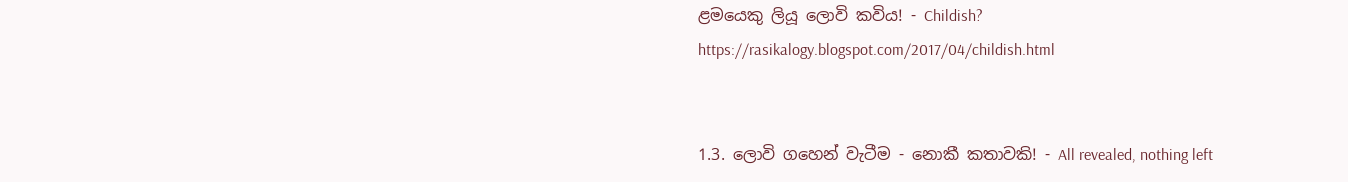ළමයෙකු ලියූ ලොවි කවිය! - Childish?
https://rasikalogy.blogspot.com/2017/04/childish.html


1.3. ලොවි ගහෙන් වැටීම - නොකී කතාවකි! - All revealed, nothing left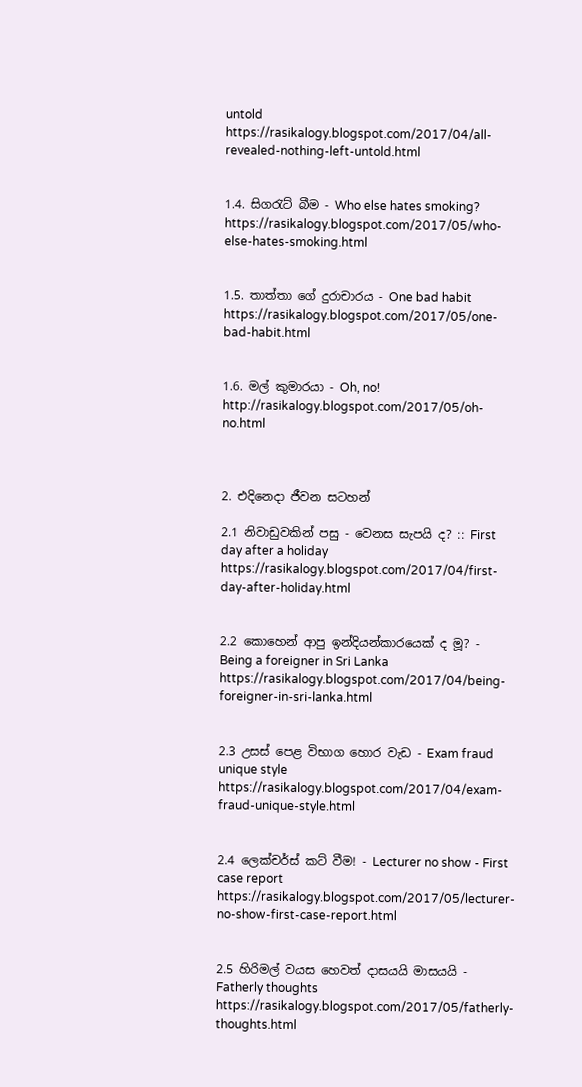untold
https://rasikalogy.blogspot.com/2017/04/all-revealed-nothing-left-untold.html


1.4. සිගරැට් බීම - Who else hates smoking?
https://rasikalogy.blogspot.com/2017/05/who-else-hates-smoking.html


1.5. තාත්තා ගේ දුරාචාරය - One bad habit
https://rasikalogy.blogspot.com/2017/05/one-bad-habit.html


1.6. මල් කුමාරයා - Oh, no!
http://rasikalogy.blogspot.com/2017/05/oh-no.html



2. එදිනෙදා ජීවන සටහන්

2.1 නිවාඩුවකින් පසු - වෙනස සැපයි ද? :: First day after a holiday
https://rasikalogy.blogspot.com/2017/04/first-day-after-holiday.html


2.2 කොහෙන් ආපු ඉන්දියන්කාරයෙක් ද මූ? - Being a foreigner in Sri Lanka
https://rasikalogy.blogspot.com/2017/04/being-foreigner-in-sri-lanka.html


2.3 උසස් පෙළ විභාග හොර වැඩ - Exam fraud unique style
https://rasikalogy.blogspot.com/2017/04/exam-fraud-unique-style.html


2.4 ලෙක්චර්ස් කට් වීම! - Lecturer no show - First case report
https://rasikalogy.blogspot.com/2017/05/lecturer-no-show-first-case-report.html


2.5 හිරිමල් වයස හෙවත් දාසයයි මාසයයි - Fatherly thoughts
https://rasikalogy.blogspot.com/2017/05/fatherly-thoughts.html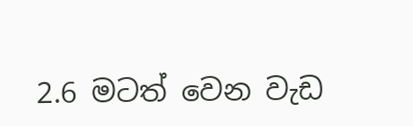2.6 මටත් වෙන වැඩ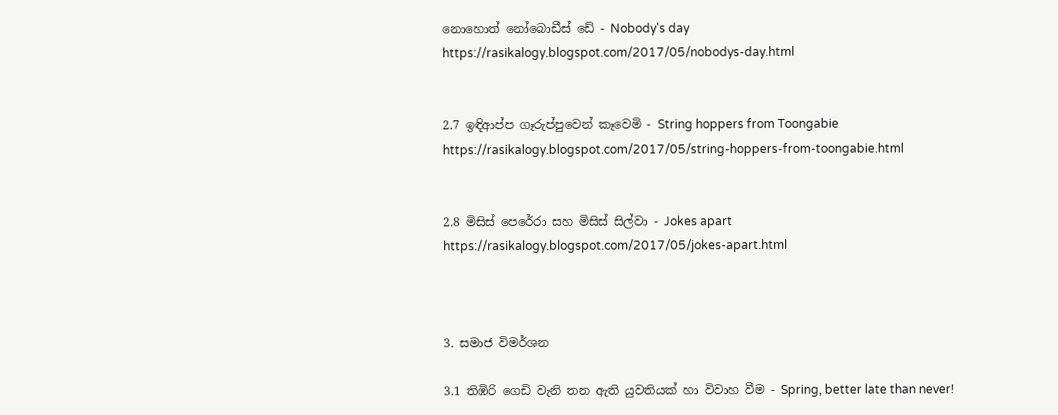නොහොත් නෝබොඩීස් ඩේ - Nobody's day
https://rasikalogy.blogspot.com/2017/05/nobodys-day.html


2.7 ඉඳිආප්ප ගෑරුප්පුවෙන් කෑවෙමි - String hoppers from Toongabie
https://rasikalogy.blogspot.com/2017/05/string-hoppers-from-toongabie.html


2.8 මිසිස් පෙරේරා සහ මිසිස් සිල්වා - Jokes apart
https://rasikalogy.blogspot.com/2017/05/jokes-apart.html



3. සමාජ විමර්ශන

3.1 තිඹිරි ගෙඩි වැනි තන ඇති යුවතියක් හා විවාහ වීම - Spring, better late than never!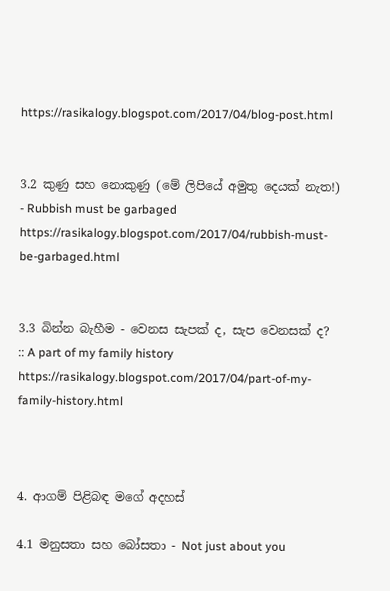https://rasikalogy.blogspot.com/2017/04/blog-post.html


3.2 කුණු සහ නොකුණු (මේ ලිපියේ අමුතු දෙයක් නැත!) - Rubbish must be garbaged
https://rasikalogy.blogspot.com/2017/04/rubbish-must-be-garbaged.html


3.3 බින්න බැහීම - වෙනස සැපක් ද, සැප වෙනසක් ද? :: A part of my family history
https://rasikalogy.blogspot.com/2017/04/part-of-my-family-history.html



4. ආගම් පිළිබඳ මගේ අදහස්

4.1 මනුසතා සහ බෝසතා - Not just about you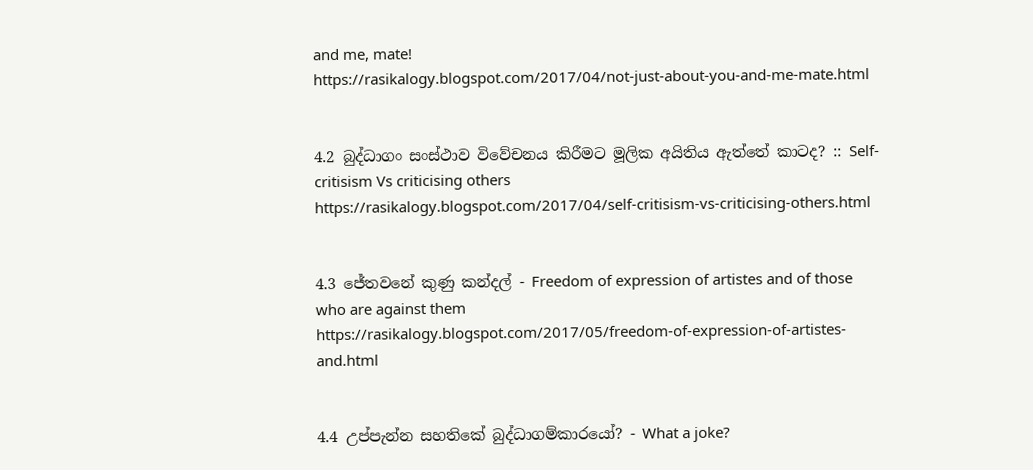and me, mate!
https://rasikalogy.blogspot.com/2017/04/not-just-about-you-and-me-mate.html


4.2 බුද්ධාගං සංස්ථාව විවේචනය කිරීමට මූලික අයිතිය ඇත්තේ කාටද? :: Self-critisism Vs criticising others
https://rasikalogy.blogspot.com/2017/04/self-critisism-vs-criticising-others.html


4.3 ජේතවනේ කුණු කන්දල් - Freedom of expression of artistes and of those who are against them
https://rasikalogy.blogspot.com/2017/05/freedom-of-expression-of-artistes-and.html


4.4 උප්පැන්න සහතිකේ බුද්ධාගම්කාරයෝ? - What a joke?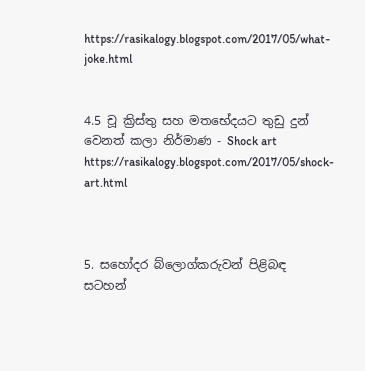https://rasikalogy.blogspot.com/2017/05/what-joke.html


4.5 චූ ක්‍රිස්තු සහ මතභේදයට තුඩු දුන් වෙනත් කලා නිර්මාණ - Shock art
https://rasikalogy.blogspot.com/2017/05/shock-art.html



5. සහෝදර බ්ලොග්කරුවන් පිළිබඳ සටහන්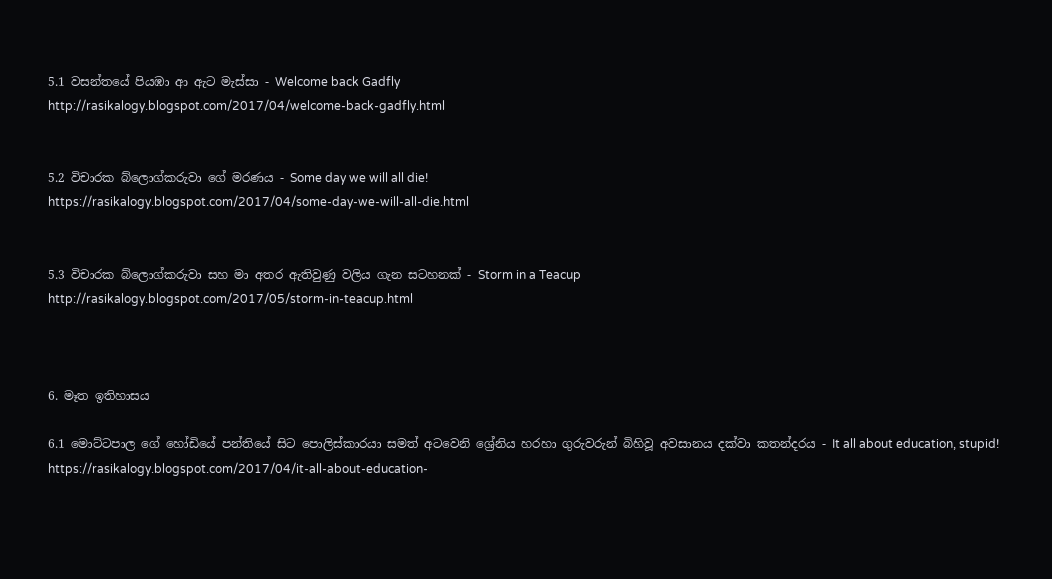5.1 වසන්තයේ පියඹා ආ ඇට මැස්සා - Welcome back Gadfly
http://rasikalogy.blogspot.com/2017/04/welcome-back-gadfly.html


5.2 විචාරක බ්ලොග්කරුවා ගේ මරණය - Some day we will all die!
https://rasikalogy.blogspot.com/2017/04/some-day-we-will-all-die.html


5.3 විචාරක බ්ලොග්කරුවා සහ මා අතර ඇතිවුණු වලිය ගැන සටහනක් - Storm in a Teacup
http://rasikalogy.blogspot.com/2017/05/storm-in-teacup.html



6. මෑත ඉතිහාසය

6.1 මොට්ටපාල ගේ හෝඩියේ පන්තියේ සිට පොලිස්කාරයා සමත් අටවෙනි ශ්‍රේනිය හරහා ගුරුවරුන් බිහිවූ අවසානය දක්වා කතන්දරය - It all about education, stupid!
https://rasikalogy.blogspot.com/2017/04/it-all-about-education-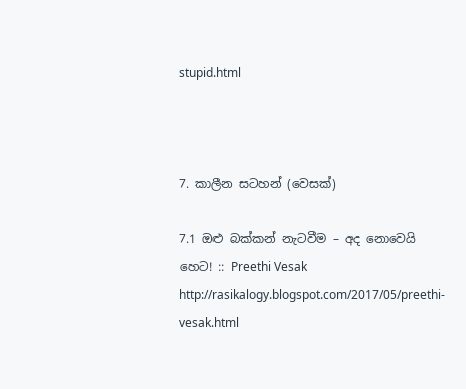stupid.html



7. කාලීන සටහන් (වෙසක්)

7.1 ඔළු බක්කන් නැටවීම – අද නොවෙයි හෙට! :: Preethi Vesak
http://rasikalogy.blogspot.com/2017/05/preethi-vesak.html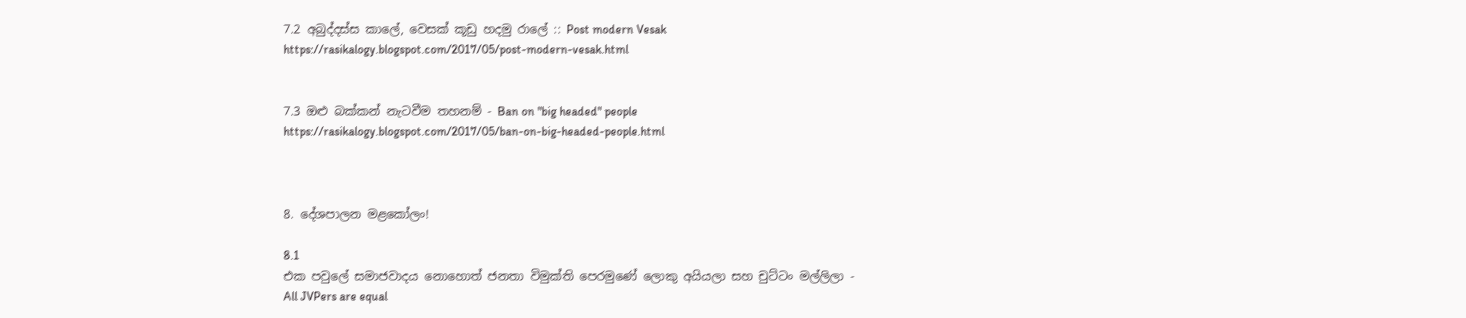7.2 අබුද්දස්ස කාලේ, වෙසක් කූඩු හදමු රාලේ :: Post modern Vesak
https://rasikalogy.blogspot.com/2017/05/post-modern-vesak.html


7.3 ඔළු බක්කන් නැටවීම තහනම් - Ban on "big headed" people
https://rasikalogy.blogspot.com/2017/05/ban-on-big-headed-people.html



8. දේශපාලන මළකෝලං!

8.1
එක පවුලේ සමාජවාදය නොහොත් ජනතා විමුක්ති පෙරමුණේ ලොකු අයියලා සහ චුට්ටං මල්ලිලා - All JVPers are equal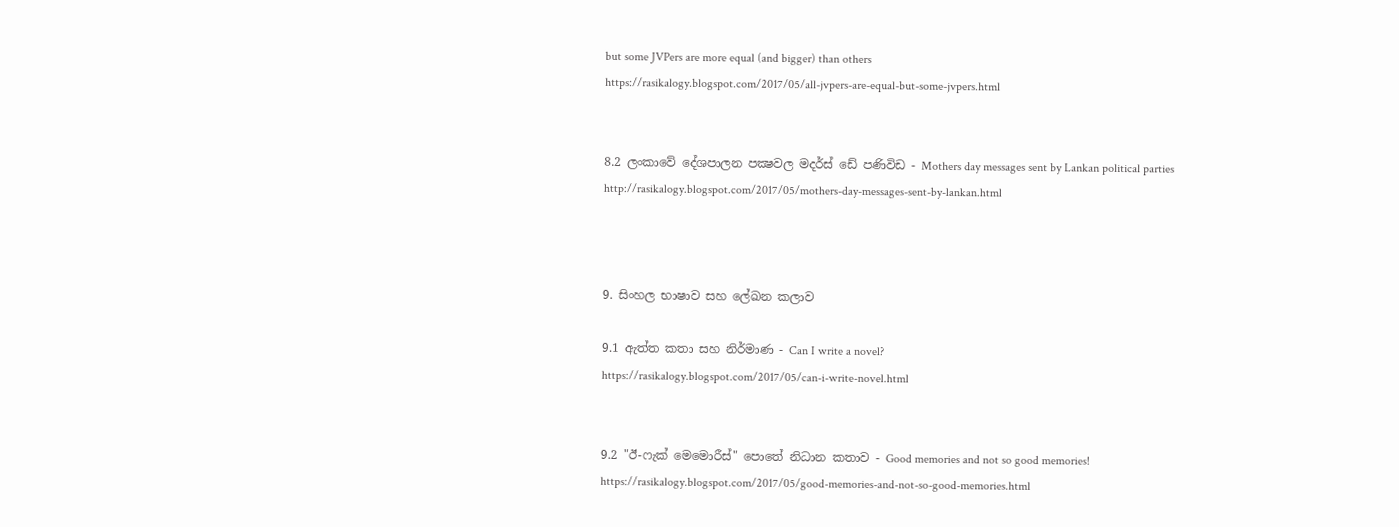but some JVPers are more equal (and bigger) than others
https://rasikalogy.blogspot.com/2017/05/all-jvpers-are-equal-but-some-jvpers.html


8.2 ලංකාවේ දේශපාලන පක්‍ෂවල මදර්ස් ඩේ පණිවිඩ - Mothers day messages sent by Lankan political parties
http://rasikalogy.blogspot.com/2017/05/mothers-day-messages-sent-by-lankan.html



9. සිංහල භාෂාව සහ ලේඛන කලාව

9.1 ඇත්ත කතා සහ නිර්මාණ - Can I write a novel?
https://rasikalogy.blogspot.com/2017/05/can-i-write-novel.html


9.2 "ඊ-ෆැක් මෙමොරීස්" පොතේ නිධාන කතාව - Good memories and not so good memories!
https://rasikalogy.blogspot.com/2017/05/good-memories-and-not-so-good-memories.html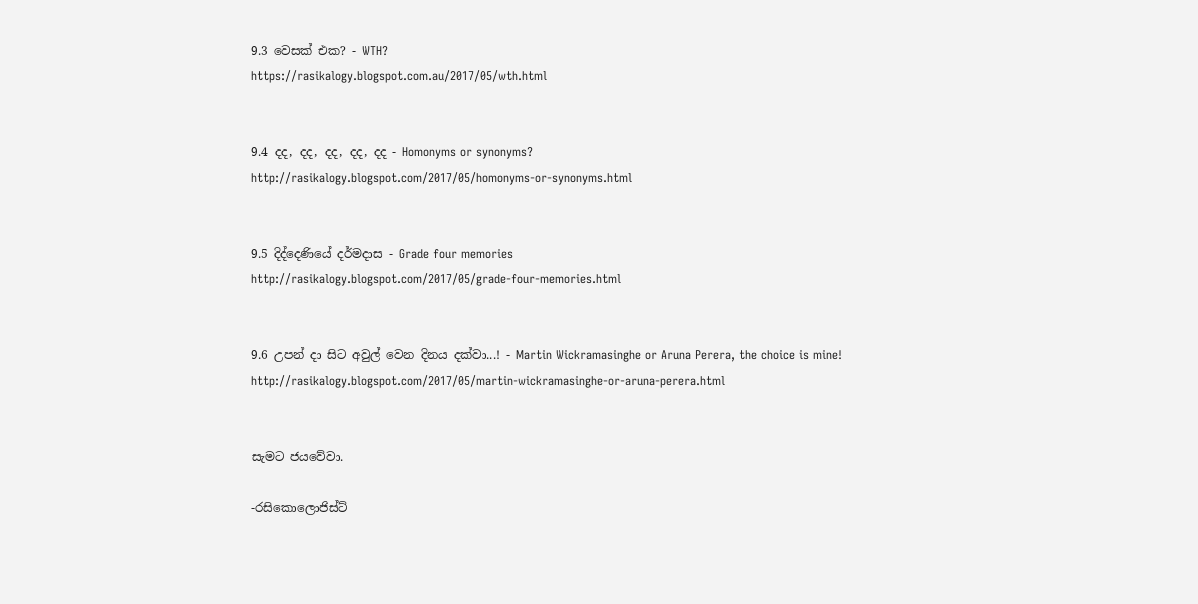9.3 වෙසක් එක? - WTH?
https://rasikalogy.blogspot.com.au/2017/05/wth.html


9.4 දද, දද, දද, දද, දද - Homonyms or synonyms?
http://rasikalogy.blogspot.com/2017/05/homonyms-or-synonyms.html


9.5 දිද්දෙණියේ දර්මදාස - Grade four memories
http://rasikalogy.blogspot.com/2017/05/grade-four-memories.html


9.6 උපන් දා සිට අවුල් වෙන දිනය දක්වා...! - Martin Wickramasinghe or Aruna Perera, the choice is mine!
http://rasikalogy.blogspot.com/2017/05/martin-wickramasinghe-or-aruna-perera.html


සැමට ජයවේවා.

-රසිකොලොජිස්ට්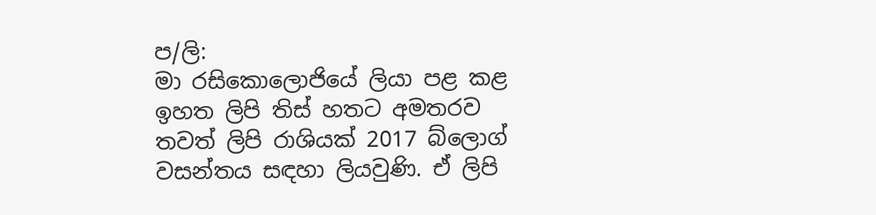ප/ලි:
මා රසිකොලොජියේ ලියා පළ කළ ඉහත ලිපි තිස් හතට අමතරව තවත් ලිපි රාශියක් 2017 බ්ලොග් වසන්තය සඳහා ලියවුණි. ඒ ලිපි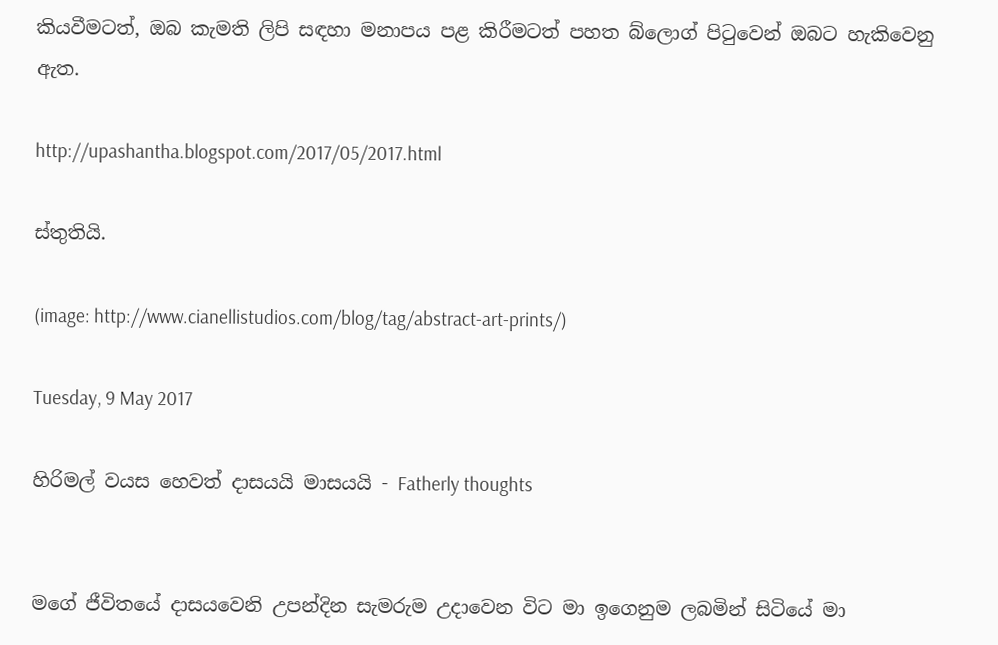කියවීමටත්, ඔබ කැමති ලිපි සඳහා මනාපය පළ කිරීමටත් පහත බ්ලොග් පිටුවෙන් ඔබට හැකිවෙනු ඇත.

http://upashantha.blogspot.com/2017/05/2017.html

ස්තුතියි.

(image: http://www.cianellistudios.com/blog/tag/abstract-art-prints/)

Tuesday, 9 May 2017

හිරිමල් වයස හෙවත් දාසයයි මාසයයි - Fatherly thoughts


මගේ ජීවිතයේ දාසයවෙනි උපන්දින සැමරුම උදාවෙන විට මා ඉගෙනුම ලබමින් සිටියේ මා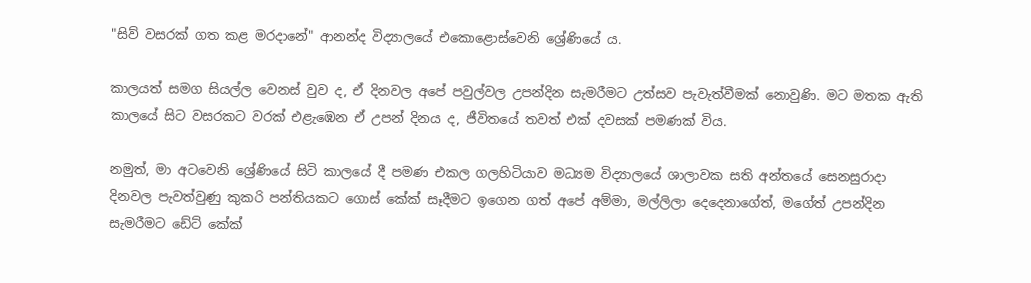"සිව් වසරක් ගත කළ මරදානේ" ආනන්ද විද්‍යාලයේ එකොළොස්වෙනි ශ්‍රේණියේ ය.

කාලයත් සමග සියල්ල වෙනස් වුව ද, ඒ දිනවල අපේ පවුල්වල උපන්දින සැමරීමට උත්සව පැවැත්වීමක් නොවුණි. මට මතක ඇති කාලයේ සිට වසරකට වරක් එළැඹෙන ඒ උපන් දිනය ද, ජීවිතයේ තවත් එක් දවසක් පමණක් විය.

නමුත්, මා අටවෙනි ශ්‍රේණියේ සිටි කාලයේ දී පමණ එකල ගලහිටියාව මධ්‍යම විද්‍යාලයේ ශාලාවක සති අන්තයේ සෙනසුරාදා දිනවල පැවත්වුණු කුකරි පන්තියකට ගොස් කේක් සෑදීමට ඉගෙන ගත් අපේ අම්මා, මල්ලිලා දෙදෙනාගේත්, මගේත් උපන්දින සැමරීමට ඩේට් කේක්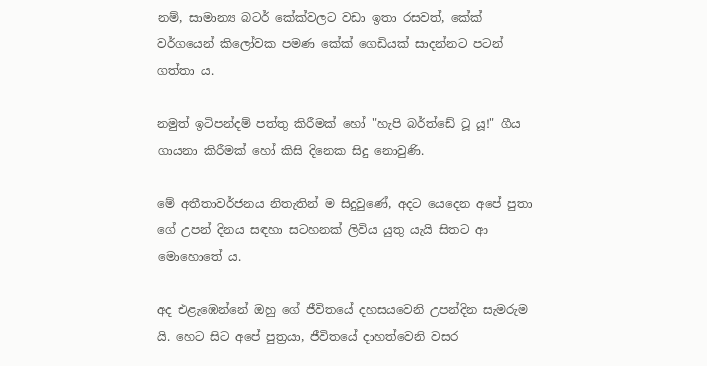නම්, සාමාන්‍ය බටර් කේක්වලට වඩා ඉතා රසවත්, කේක් වර්ගයෙන් කිලෝවක පමණ කේක් ගෙඩියක් සාදන්නට පටන් ගත්තා ය.

නමුත් ඉටිපන්දම් පත්තු කිරීමක් හෝ "හැපි බර්ත්ඩේ ටූ යූ!" ගීය ගායනා කිරීමක් හෝ කිසි දිනෙක සිදු නොවුණි.

මේ අතීතාවර්ජනය නිතැතින් ම සිදුවුණේ, අදට යෙදෙන අපේ පුතා ගේ උපන් දිනය සඳහා සටහනක් ලිවිය යුතු යැයි සිතට ආ මොහොතේ ය.

අද එළැඹෙන්නේ ඔහු ගේ ජීවිතයේ දහසයවෙනි උපන්දින සැමරුම යි. හෙට සිට අපේ පුත්‍රයා, ජීවිතයේ දාහත්වෙනි වසර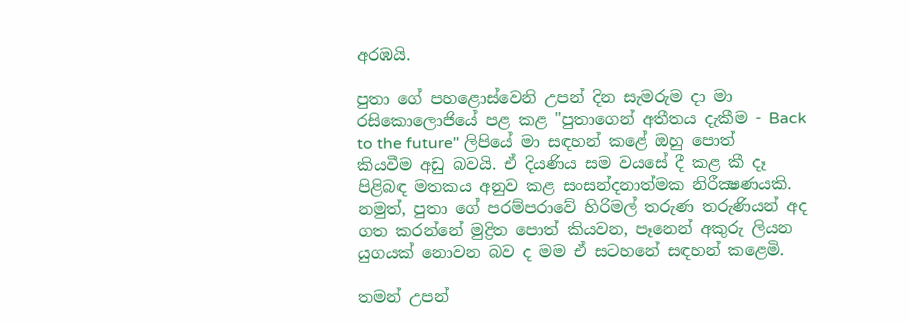අරඹයි.

පුතා ගේ පහළොස්වෙනි උපන් දින සැමරුම දා මා රසිකොලොජියේ පළ කළ "පුතාගෙන් අතීතය දැකීම - Back to the future" ලිපියේ මා සඳහන් කළේ ඔහු පොත් කියවීම අඩු බවයි. ඒ දියණිය සම වයසේ දී කළ කී දෑ පිළිබඳ මතකය අනුව කළ සංසන්දනාත්මක නිරීක්‍ෂණයකි. නමුත්, පුතා ගේ පරම්පරාවේ හිරිමල් තරුණ තරුණියන් අද ගත කරන්නේ මුද්‍රිත පොත් කියවන, පෑනෙන් අකුරු ලියන යුගයක් නොවන බව ද මම ඒ සටහනේ සඳහන් කළෙමි.

තමන් උපන්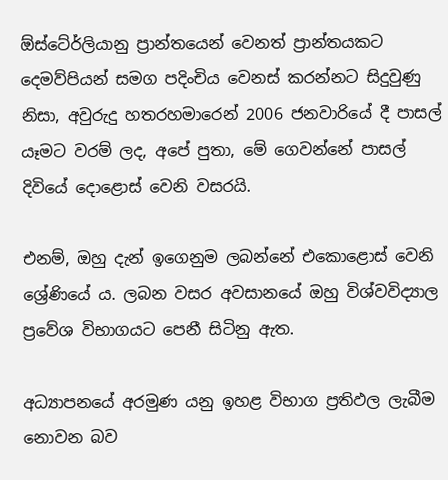ඕස්ටේ‍ර්ලියානු ප්‍රාන්තයෙන් වෙනත් ප්‍රාන්තයකට දෙමව්පියන් සමග පදිංචිය වෙනස් කරන්නට සිදුවුණු නිසා, අවුරුදු හතරහමාරෙන් 2006 ජනවාරියේ දී පාසල් යෑමට වරම් ලද, අපේ පුතා, මේ ගෙවන්නේ පාසල් දිවියේ දොළොස් වෙනි වසරයි.

එනම්, ඔහු දැන් ඉගෙනුම ලබන්නේ එකොළොස් වෙනි ශ්‍රේණියේ ය. ලබන වසර අවසානයේ ඔහු විශ්වවිද්‍යාල ප්‍රවේශ විභාගයට පෙනී සිටිනු ඇත.

අධ්‍යාපනයේ අරමුණ යනු ඉහළ විභාග ප්‍රතිඵල ලැබීම නොවන බව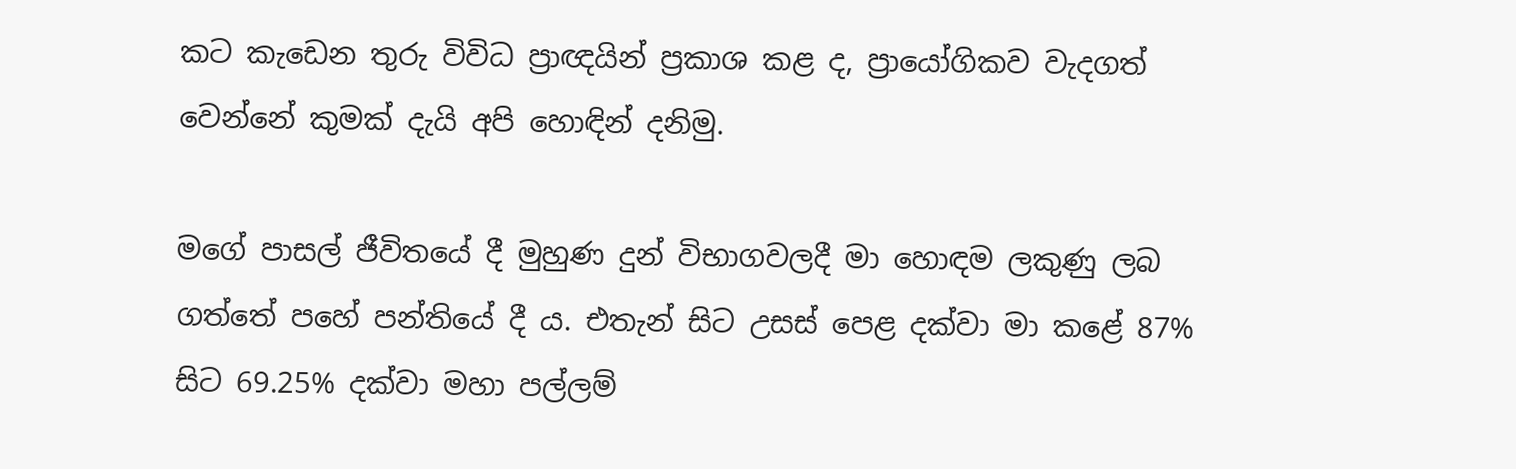කට කැඩෙන තුරු විවිධ ප්‍රාඥයින් ප්‍රකාශ කළ ද, ප්‍රායෝගිකව වැදගත් වෙන්නේ කුමක් දැයි අපි හොඳින් දනිමු.

මගේ පාසල් ජීවිතයේ දී මුහුණ දුන් විභාගවලදී මා හොඳම ලකුණු ලබ ගත්තේ පහේ පන්තියේ දී ය. එතැන් සිට උසස් පෙළ දක්වා මා කළේ 87% සිට 69.25% දක්වා මහා පල්ලම්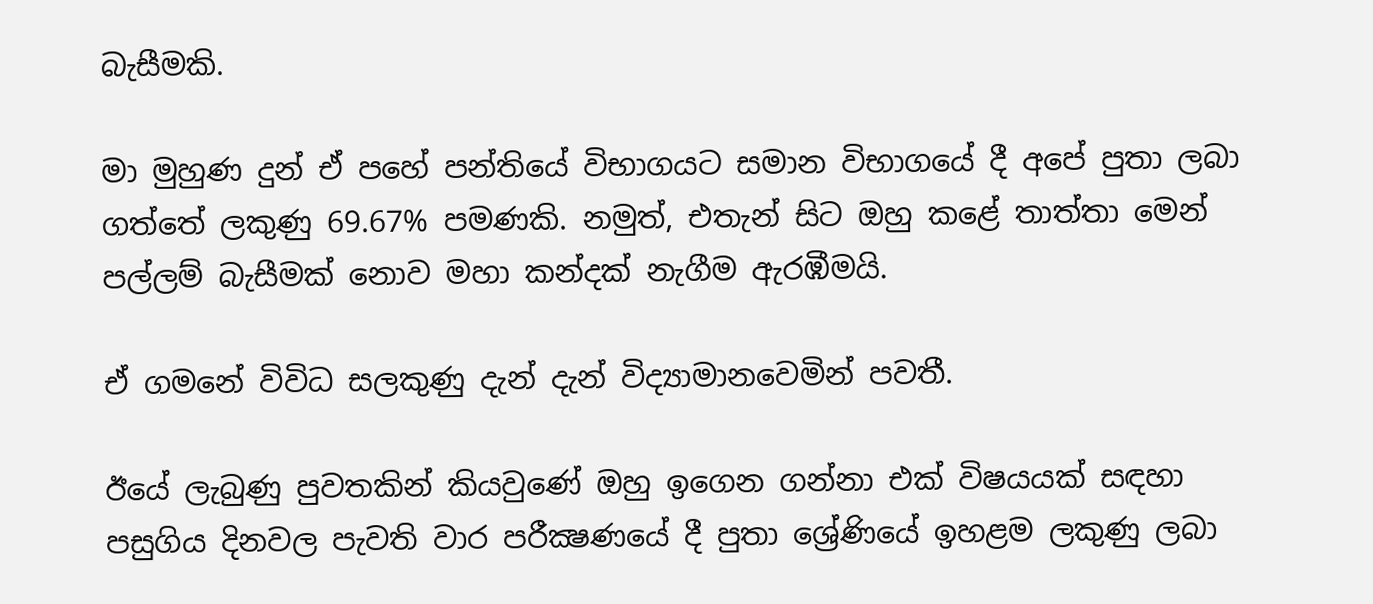බැසීමකි.

මා මුහුණ දුන් ඒ පහේ පන්තියේ විභාගයට සමාන විභාගයේ දී අපේ පුතා ලබා ගත්තේ ලකුණු 69.67% පමණකි. නමුත්, එතැන් සිට ඔහු කළේ තාත්තා මෙන් පල්ලම් බැසීමක් නොව මහා කන්දක් නැගීම ඇරඹීමයි.

ඒ ගමනේ විවිධ සලකුණු දැන් දැන් විද්‍යාමානවෙමින් පවතී.

ඊයේ ලැබුණු පුවතකින් කියවුණේ ඔහු ඉගෙන ගන්නා එක් විෂයයක් සඳහා පසුගිය දිනවල පැවති වාර පරීක්‍ෂණයේ දී පුතා ශ්‍රේණියේ ඉහළම ලකුණු ලබා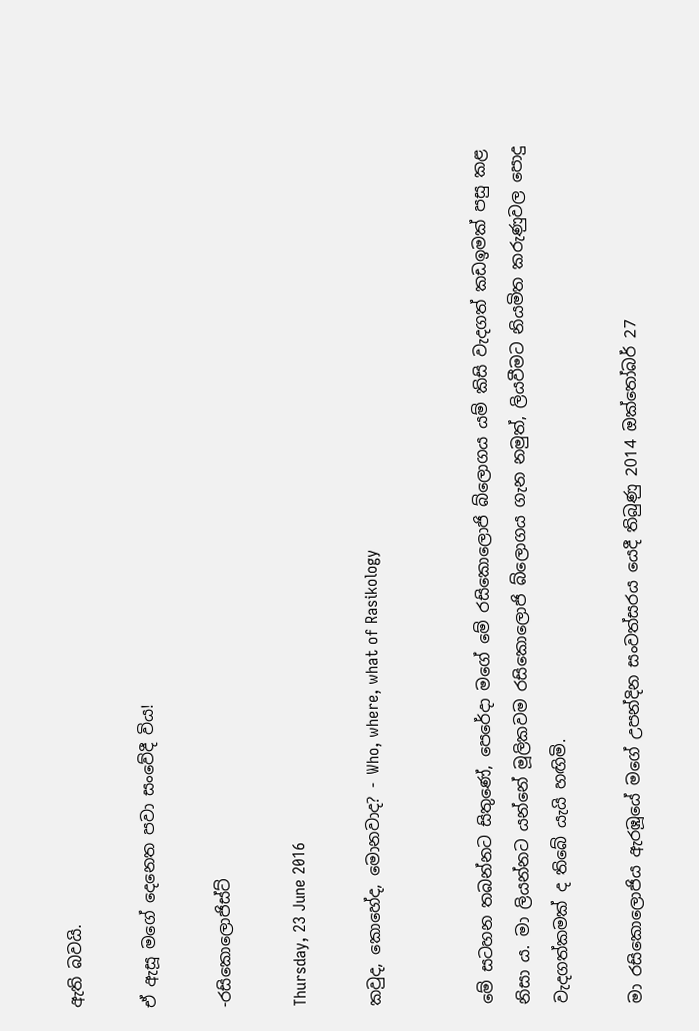ඇති බවයි.

ඒ ඇසූ මගේ දෙනෙත පවා සංවේදී විය!

-රසිකොලොජිස්ට්

Thursday, 23 June 2016

කවුද, කොහේද, මොනවාද? - Who, where, what of Rasikology


මේ සටහන තබන්නට සිතුණේ, පෙරේදා මගේ මේ රසිකොලොජි බ්ලොගය යම් කිසි වැදගත් කඩඉමක් පසු කළ නිසා ය. මා ලියන්නට යන්නේ මූලිකවම රසිකොලොජි බ්ලොගය ගැන නමුත්, ලියවීමට නියමිත කරුණුවල පොදු වැදගත්කමක් ද තිබේ යැයි හඟිමි.

මා රසිකොලොජිය ඇරඹූයේ මගේ උපන්දින සංවත්සරය යෙදී තිබුණු 2014 ඔක්තෝබර් 27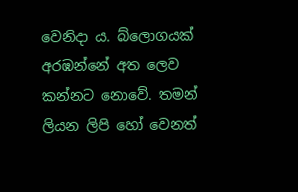වෙනිදා ය. බ්ලොගයක් අරඹන්නේ අත ලෙව කන්නට නොවේ. තමන් ලියන ලිපි හෝ වෙනත්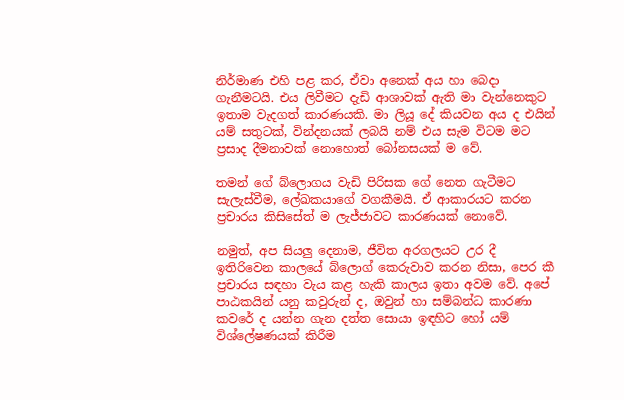නිර්මාණ එහි පළ කර, ඒවා අනෙක් අය හා බෙදා ගැනීමටයි. එය ලිවීමට දැඩි ආශාවක් ඇති මා වැන්නෙකුට ඉතාම වැදගත් කාරණයකි. මා ලියූ දේ කියවන අය ද එයින් යම් සතුටක්, වින්දනයක් ලබයි නම් එය සැම විටම මට ප්‍රසාද දීමනාවක් නොහොත් බෝනසයක් ම වේ.

තමන් ගේ බ්ලොගය වැඩි පිරිසක ගේ නෙත ගැටීමට සැලැස්වීම, ලේඛකයාගේ වගකීමයි. ඒ ආකාරයට කරන ප්‍රචාරය කිසිසේත් ම ලැජ්ජාවට කාරණයක් නොවේ.

නමුත්, අප සියලු දෙනාම, ජීවිත අරගලයට උර දී ඉතිරිවෙන කාලයේ බ්ලොග් කෙරුවාව කරන නිසා, පෙර කී ප්‍රචාරය සඳහා වැය කළ හැකි කාලය ඉතා අවම වේ. අපේ පාඨකයින් යනු කවුරුන් ද, ඔවුන් හා සම්බන්ධ කාරණා කවරේ ද යන්න ගැන දත්ත සොයා ඉඳහිට හෝ යම් විශ්ලේෂණයක් කිරීම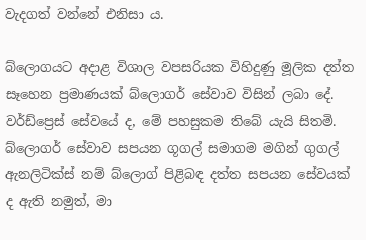වැදගත් වන්නේ එනිසා ය.

බ්ලොගයට අදාළ විශාල වපසරියක විහිදුණු මූලික දත්ත සෑහෙන ප්‍රමාණයක් බ්ලොගර් සේවාව විසින් ලබා දේ. වර්ඩ්ප්‍රෙස් සේවයේ ද, මේ පහසුකම තිබේ යැයි සිතමි. බ්ලොගර් සේවාව සපයන ගූගල් සමාගම මගින් ගුගල් ඇනලිටික්ස් නම් බ්ලොග් පිළිබඳ දත්ත සපයන සේවයක් ද ඇති නමුත්, මා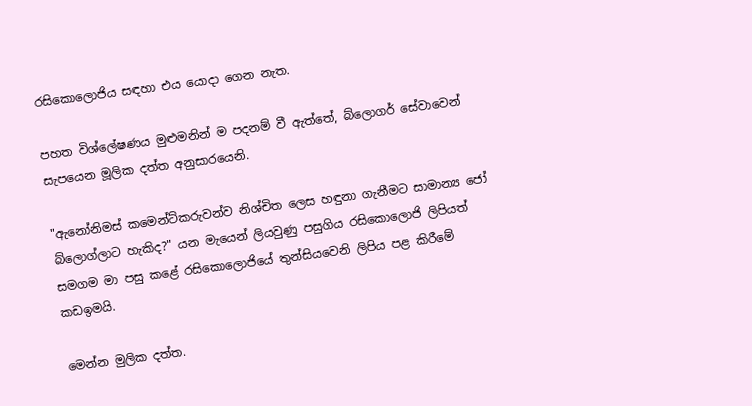රසිකොලොජිය සඳහා එය යොදා ගෙන නැත.

පහත විශ්ලේෂණය මුළුමනින් ම පදනම් වී ඇත්තේ, බ්ලොගර් සේවාවෙන් සැපයෙන මූලික දත්ත අනුසාරයෙනි.

"ඇනෝනිමස් කමෙන්ට්කරුවන්ව නිශ්චිත ලෙස හඳුනා ගැනීමට සාමාන්‍ය ජෝ බ්ලොග්ලාට හැකිද?" යන මැයෙන් ලියවුණු පසුගිය රසිකොලොජි ලිපියත් සමගම මා පසු කළේ රසිකොලොජියේ තුන්සියවෙනි ලිපිය පළ කිරීමේ කඩඉමයි.

මෙන්න මුලික දත්ත.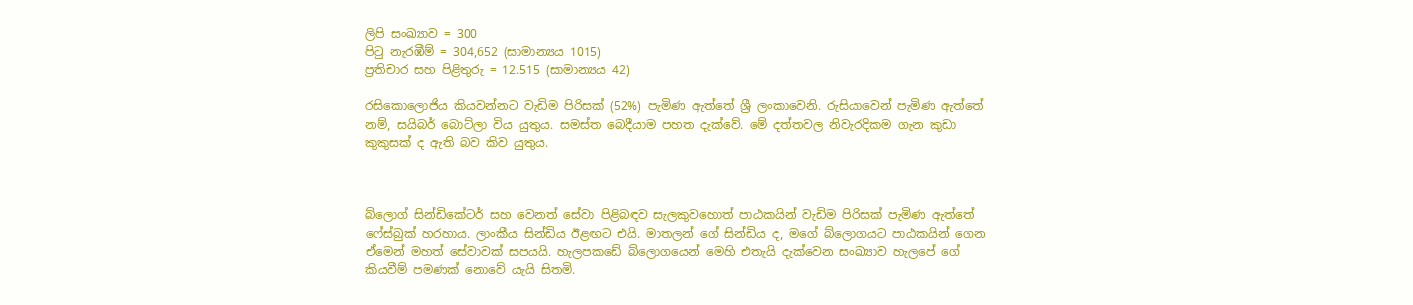ලිපි සංඛ්‍යාව = 300
පිටු නැරඹීම් = 304,652 (සාමාන්‍යය 1015)
ප්‍රතිචාර සහ පිළිතුරු = 12.515 (සාමාන්‍යය 42)

රසිකොලොජිය කියවන්නට වැඩිම පිරිසක් (52%) පැමිණ ඇත්තේ ශ්‍රී ලංකාවෙනි. රුසියාවෙන් පැමිණ ඇත්තේ නම්, සයිබර් බොට්ලා විය යුතුය. සමස්ත බෙදීයාම පහත දැක්වේ. මේ දත්තවල නිවැරදිකම ගැන කුඩා කුකුසක් ද ඇති බව කිව යුතුය.



බ්ලොග් සින්ඩිකේටර් සහ වෙනත් සේවා පිළිබඳව සැලකුවහොත් පාඨකයින් වැඩිම පිරිසක් පැමිණ ඇත්තේ ෆේස්බුක් හරහාය. ලාංකීය සින්ඩිය ඊළඟට එයි. මාතලන් ගේ සින්ඩිය ද, මගේ බ්ලොගයට පාඨකයින් ගෙන ඒමෙන් මහත් සේවාවක් සපයයි. හැලපකඩේ බ්ලොගයෙන් මෙහි එතැයි දැක්වෙන සංඛ්‍යාව හැලපේ ගේ කියවීම් පමණක් නොවේ යැයි සිතමි.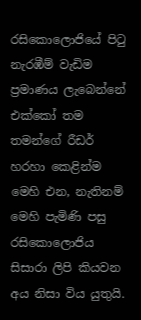රසිකොලොජියේ පිටු නැරඹීම් වැඩිම ප්‍රමාණය ලැබෙන්නේ එක්කෝ තම තමන්ගේ රීඩර් හරහා කෙළින්ම මෙහි එන, නැතිනම් මෙහි පැමිණි පසු රසිකොලොජිය සිසාරා ලිපි කියවන අය නිසා විය යුතුයි.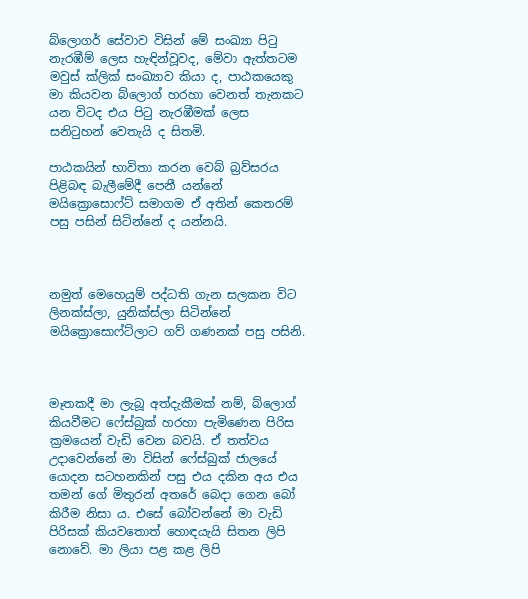බ්ලොගර් සේවාව විසින් මේ සංඛ්‍යා පිටු නැරඹීම් ලෙස හැඳින්වූවද, මේවා ඇත්තටම මවුස් ක්ලික් සංඛ්‍යාව කියා ද, පාඨකයෙකු මා කියවන බ්ලොග් හරහා වෙනත් තැනකට යන විටද එය පිටු නැරඹීමක් ලෙස සනිටුහන් වෙතැයි ද සිතමි.

පාඨකයින් භාවිතා කරන වෙබ් බ්‍රව්සරය පිළිබඳ බැලීමේදී පෙනී යන්නේ මයික්‍රොසොෆ්ට් සමාගම ඒ අතින් කෙතරම් පසු පසින් සිටින්නේ ද යන්නයි.



නමුත් මෙහෙයුම් පද්ධති ගැන සලකන විට ලිනක්ස්ලා, යුනික්ස්ලා සිටින්නේ මයික්‍රොසොෆ්ට්ලාට ගව් ගණනක් පසු පසිනි.



මෑතකදී මා ලැබූ අත්දැකීමක් නම්, බ්ලොග් කියවීමට ෆේස්බුක් හරහා පැමිණෙන පිරිස ක්‍රමයෙන් වැඩි වෙන බවයි. ඒ තත්වය උදාවෙන්නේ මා විසින් ෆේස්බුක් ජාලයේ යොදන සටහනකින් පසු එය දකින අය එය තමන් ගේ මිතුරන් අතරේ බෙදා ගෙන බෝ කිරීම නිසා ය. එසේ බෝවන්නේ මා වැඩි පිරිසක් කියවතොත් හොඳයැයි සිතන ලිපි නොවේ. මා ලියා පළ කළ ලිපි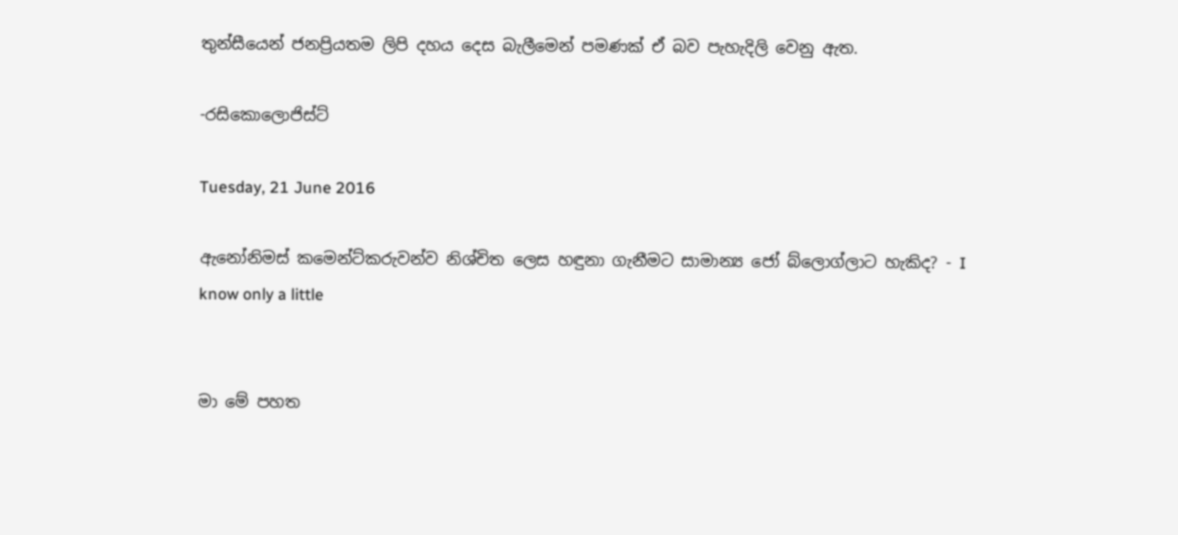තුන්සීයෙන් ජනප්‍රියතම ලිපි දහය දෙස බැලීමෙන් පමණක් ඒ බව පැහැදිලි වෙනු ඇත.

-රසිකොලොජිස්ට්

Tuesday, 21 June 2016

ඇනෝනිමස් කමෙන්ට්කරුවන්ව නිශ්චිත ලෙස හඳුනා ගැනීමට සාමාන්‍ය ජෝ බ්ලොග්ලාට හැකිද? - I know only a little


මා මේ පහත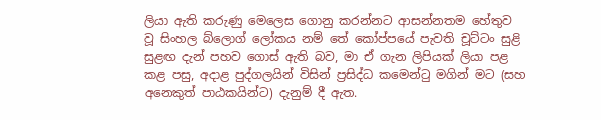ලියා ඇති කරුණු මෙලෙස ගොනු කරන්නට ආසන්නතම හේතුව වූ සිංහල බ්ලොග් ලෝකය නම් තේ කෝප්පයේ පැවති චූට්ටං සුළි සුළඟ දැන් පහව ගොස් ඇති බව, මා ඒ ගැන ලිපියක් ලියා පළ කළ පසු, අදාළ පුද්ගලයින් විසින් ප්‍රසිද්ධ කමෙන්ටු මගින් මට (සහ අනෙකුත් පාඨකයින්ට) දැනුම් දී ඇත.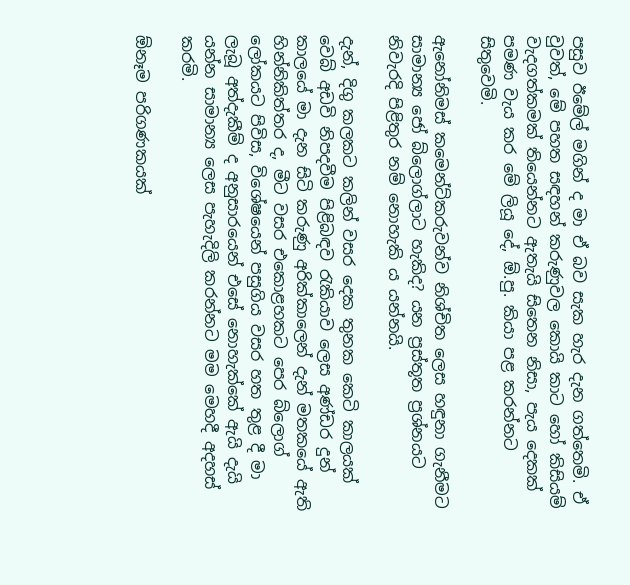පසුව ඊමේල් මගින් ද මා ඒ බව සැක හැර දැන ගත්තෙමි. ඒ වුවත්, මේ පහත සඳහන් කරුණුවල කොයි කාට හෝ කිසියම් වැදගත්කමක් තියෙන්නට ඇතැයි සිතෙන නිසා, පැය දෙකක් පමණ වැය කර මේ ලියූ දේ, ඕ.පු. කියා පළ කරන්නට සිතුවෙමි.

ඇනෝනිමස් කමෙන්ට්කරුවන්ව නිශ්චිත ලෙස හඳුනා ගැනීමට සාමාන්‍ය ජෝ බ්ලොග්ලාට හැකිද? යන ප්‍රස්තූත ප්‍රශ්නයට නිවැරදි පිළිතුර නම් නොහැකි ය යන්නයි.

දැන්, දිගු කලකට කලින් වසර දෙක තුනක කෙටි කාලයක් වෙබ් අඩවි නිපදවීම පිළිබඳව රැකියාව ලෙස අණ්ඩර දුන් කාලයේ මා දැන සිටි කරුණු අරික්කාලෙන් දැන් මතකයේ ඇති හින්නිකිත්තර ද, මීට වසර එකොළහකට පෙර බ්ලොග් ලෝකයට පිවිස, විශේෂයෙන් පසුගිය වසර හත තුළ දී මා ලැබූ අත්දැකීම් ද අනුසාරයෙන් එසේ නොහැක්කේ ඇයි දැයි යන්න සාමාන්‍ය ලෙස පැහැදිලි කරන්නට මම මෙහදී අදහස් කරමි.

ඕනෑම පරිගණකයක්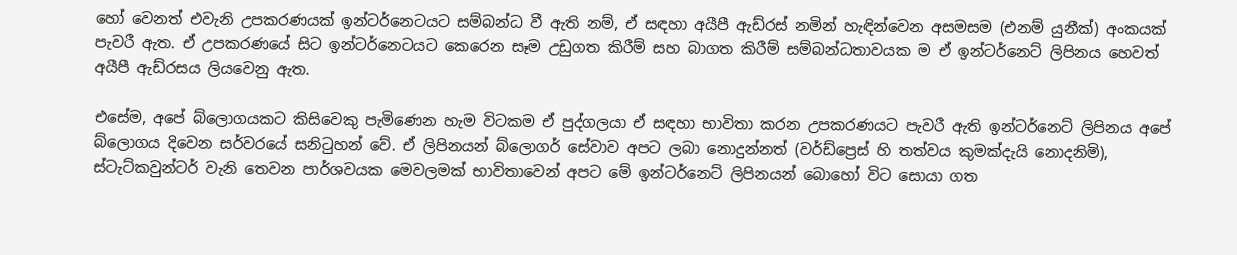හෝ වෙනත් එවැනි උපකරණයක් ඉන්ටර්නෙටයට සම්බන්ධ වී ඇති නම්, ඒ සඳහා අයීපී ඇඩ්රස් නමින් හැඳින්වෙන අසමසම (එනම් යුනීක්) අංකයක් පැවරී ඇත. ඒ උපකරණයේ සිට ඉන්ටර්නෙටයට කෙරෙන සෑම උඩුගත කිරීම් සහ බාගත කිරීම් සම්බන්ධතාවයක ම ඒ ඉන්ටර්නෙට් ලිපිනය හෙවත් අයීපී ඇඩ්රසය ලියවෙනු ඇත.

එසේම, අපේ බ්ලොගයකට කිසිවෙකු පැමිණෙන හැම විටකම ඒ පුද්ගලයා ඒ සඳහා භාවිතා කරන උපකරණයට පැවරී ඇති ඉන්ටර්නෙට් ලිපිනය අපේ බ්ලොගය දිවෙන සර්වරයේ සනිටුහන් වේ. ඒ ලිපිනයන් බ්ලොගර් සේවාව අපට ලබා නොදුන්නත් (වර්ඩ්ප්‍රෙස් හි තත්වය කුමක්දැයි නොදනිමි), ස්ටැට්කවුන්ටර් වැනි තෙවන පාර්ශවයක මෙවලමක් භාවිතාවෙන් අපට මේ ඉන්ටර්නෙට් ලිපිනයන් බොහෝ විට සොයා ගත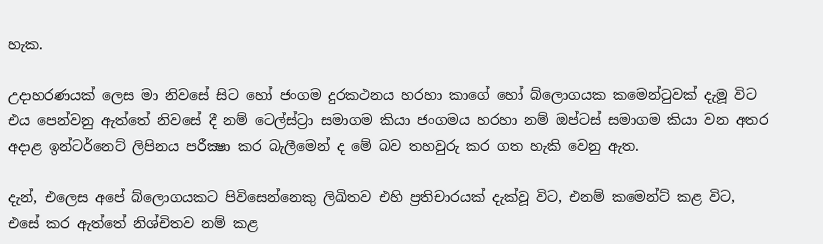හැක.

උදාහරණයක් ලෙස මා නිවසේ සිට හෝ ජංගම දුරකථනය හරහා කාගේ හෝ බ්ලොගයක කමෙන්ටුවක් දැමූ විට එය පෙන්වනු ඇත්තේ නිවසේ දී නම් ටෙල්ස්ට්‍රා සමාගම කියා ජංගමය හරහා නම් ඔප්ටස් සමාගම කියා වන අතර අදාළ ඉන්ටර්නෙට් ලිපිනය පරීක්‍ෂා කර බැලීමෙන් ද මේ බව තහවුරු කර ගත හැකි වෙනු ඇත.

දැන්, එලෙස අපේ බ්ලොගයකට පිවිසෙන්නෙකු ලිඛිතව එහි ප්‍රතිචාරයක් දැක්වූ විට, එනම් කමෙන්ට් කළ විට, එසේ කර ඇත්තේ නිශ්චිතව නම් කළ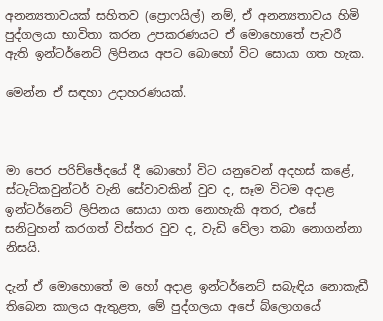අනන්‍යතාවයක් සහිතව (ප්‍රොෆයිල්) නම්, ඒ අනන්‍යතාවය හිමි පුද්ගලයා භාවිතා කරන උපකරණයට ඒ මොහොතේ පැවරී ඇති ඉන්ටර්නෙට් ලිපිනය අපට බොහෝ විට සොයා ගත හැක.

මෙන්න ඒ සඳහා උදාහරණයක්.



මා පෙර පරිච්ඡේදයේ දී බොහෝ විට යනුවෙන් අදහස් කළේ, ස්ටැට්කවුන්ටර් වැනි සේවාවකින් වුව ද, සෑම විටම අදාළ ඉන්ටර්නෙට් ලිපිනය සොයා ගත නොහැකි අතර, එසේ සනිටුහන් කරගත් විස්තර වුව ද, වැඩි වේලා තබා නොගන්නා නිසයි.

දැන් ඒ මොහොතේ ම හෝ අදාළ ඉන්ටර්නෙට් සබැඳිය නොකැඩී තිබෙන කාලය ඇතුළත, මේ පුද්ගලයා අපේ බ්ලොගයේ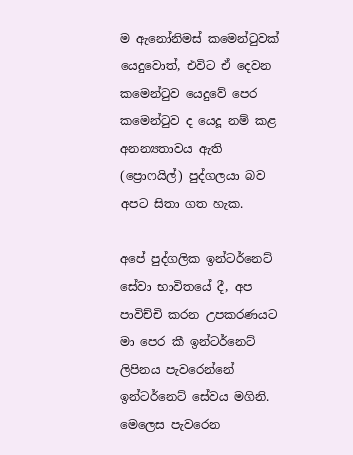ම ඇනෝනිමස් කමෙන්ටුවක් යෙදුවොත්, එවිට ඒ දෙවන කමෙන්ටුව යෙදුවේ පෙර කමෙන්ටුව ද යෙදූ නම් කළ අනන්‍යතාවය ඇති (ප්‍රොෆයිල්) පුද්ගලයා බව අපට සිතා ගත හැක.

අපේ පුද්ගලික ඉන්ටර්නෙට් සේවා භාවිතයේ දී, අප පාවිච්චි කරන උපකරණයට මා පෙර කී ඉන්ටර්නෙට් ලිපිනය පැවරෙන්නේ ඉන්ටර්නෙට් සේවය මගිනි. මෙලෙස පැවරෙන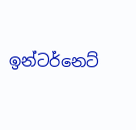ඉන්ටර්නෙට්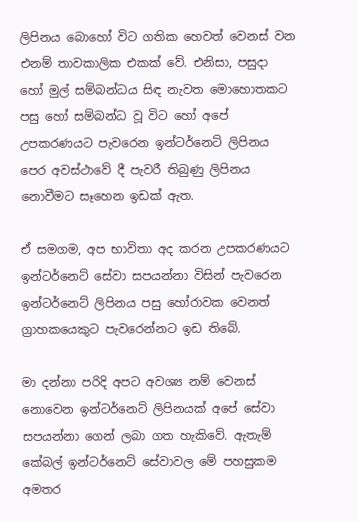ලිපිනය බොහෝ විට ගතික හෙවත් වෙනස් වන එනම් තාවකාලික එකක් වේ. එනිසා, පසුදා හෝ මුල් සම්බන්ධය සිඳ නැවත මොහොතකට පසු හෝ සම්බන්ධ වූ විට හෝ අපේ උපකරණයට පැවරෙන ඉන්ටර්නෙට් ලිපිනය පෙර අවස්ථාවේ දී පැවරී තිබුණු ලිපිනය නොවීමට සෑහෙන ඉඩක් ඇත.

ඒ සමගම, අප භාවිතා අද කරන උපකරණයට ඉන්ටර්නෙට් සේවා සපයන්නා විසින් පැවරෙන ඉන්ටර්නෙට් ලිපිනය පසු හෝරාවක වෙනත් ග්‍රාහකයෙකුට පැවරෙන්නට ඉඩ තිබේ.

මා දන්නා පරිදි අපට අවශ්‍ය නම් වෙනස් නොවෙන ඉන්ටර්නෙට් ලිපිනයක් අපේ සේවා සපයන්නා ගෙන් ලබා ගත හැකිවේ. ඇතැම් කේබල් ඉන්ටර්නෙට් සේවාවල මේ පහසුකම අමතර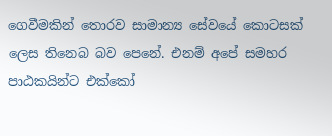ගෙවීමකින් තොරව සාමාන්‍ය සේවයේ කොටසක් ලෙස තිනෙබ බව පෙනේ. එනම් අපේ සමහර පාඨකයින්ට එක්කෝ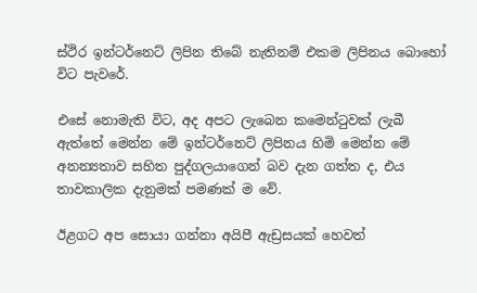ස්ථිර ඉන්ටර්නෙට් ලිපින තිබේ නැතිනම් එකම ලිපිනය බොහෝ විට පැවරේ.

එසේ නොමැති විට, අද අපට ලැබෙන කමෙන්ටුවක් ලැබී ඇත්තේ මෙන්න මේ ඉන්ටර්නෙට් ලිපිනය හිමි මෙන්න මේ අනන්‍යතාව සහිත පුද්ගලයාගෙන් බව දැන ගත්ත ද, එය තාවකාලික දැනුමක් පමණක් ම වේ.

ඊළගට අප සොයා ගන්නා අයිපී ඇඩ්‍රසයක් හෙවත්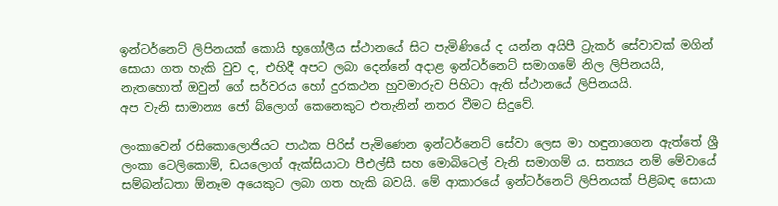ඉන්ටර්නෙට් ලිපිනයක් කොයි භූගෝලීය ස්ථානයේ සිට පැමිණියේ ද යන්න අයිපී ට්‍රැකර් සේවාවක් මගින් සොයා ගත හැකි වුව ද, එහිදී අපට ලබා දෙන්නේ අදාළ ඉන්ටර්නෙට් සමාගමේ නිල ලිපිනයයි, නැතහොත් ඔවුන් ගේ සර්වරය හෝ දුරකථන හුවමාරුව පිහිටා ඇති ස්ථානයේ ලිපිනයයි.
අප වැනි සාමාන්‍ය ජෝ බ්ලොග් කෙනෙකුට එතැනින් නතර වීමට සිදුවේ.

ලංකාවෙන් රසිකොලොජියට පාඨක පිරිස් පැමිණෙන ඉන්ටර්නෙට් සේවා ලෙස මා හඳුනාගෙන ඇත්තේ ශ්‍රී ලංකා ටෙලිකොම්, ඩයලොග් ඇක්සියාටා පීඑල්සී සහ මොබිටෙල් වැනි සමාගම් ය. සත්‍යය නම් මේවායේ සම්බන්ධතා ඕනෑම අයෙකුට ලබා ගත හැකි බවයි. මේ ආකාරයේ ඉන්ටර්නෙට් ලිපිනයක් පිළිබඳ සොයා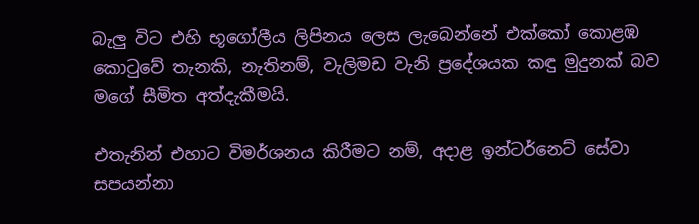බැලු විට එහි භූගෝලීය ලිපිනය ලෙස ලැබෙන්නේ එක්කෝ කොළඹ කොටුවේ තැනකි, නැතිනම්, වැලිමඩ වැනි ප්‍රදේශයක කඳු මුදුනක් බව මගේ සීමිත අත්දැකීමයි.

එතැනින් එහාට විමර්ශනය කිරීමට නම්, අදාළ ඉන්ටර්නෙට් සේවා සපයන්නා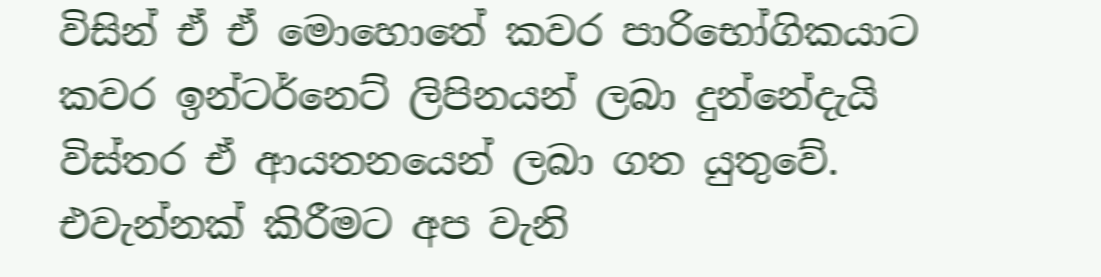විසින් ඒ ඒ මොහොතේ කවර පාරිභෝගිකයාට කවර ඉන්ටර්නෙට් ලිපිනයන් ලබා දුන්නේදැයි විස්තර ඒ ආයතනයෙන් ලබා ගත යුතුවේ. එවැන්නක් කිරීමට අප වැනි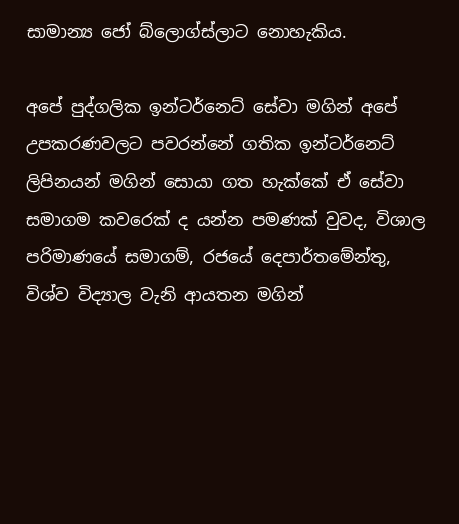සාමාන්‍ය ජෝ බ්ලොග්ස්ලාට නොහැකිය.

අපේ පුද්ගලික ඉන්ටර්නෙට් සේවා මගින් අපේ උපකරණවලට පවරන්නේ ගතික ඉන්ටර්නෙට් ලිපිනයන් මගින් සොයා ගත හැක්කේ ඒ සේවා සමාගම කවරෙක් ද යන්න පමණක් වුවද, විශාල පරිමාණයේ සමාගම්, රජයේ දෙපාර්තමේන්තු, විශ්ව විද්‍යාල වැනි ආයතන මගින්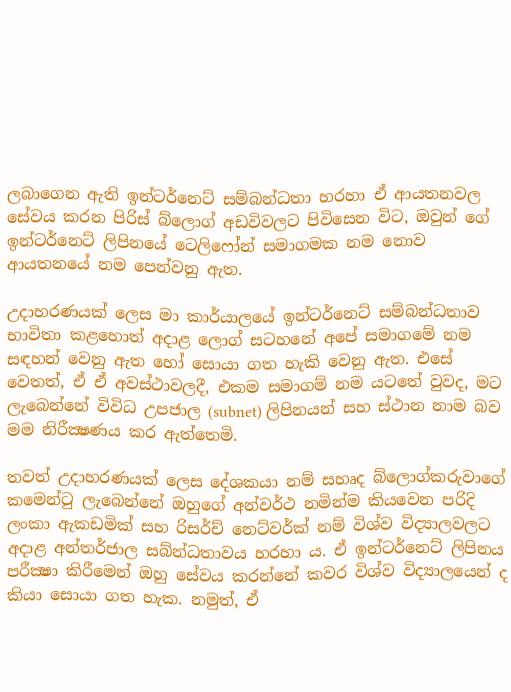ලබාගෙන ඇති ඉන්ටර්නෙට් සම්බන්ධතා හරහා ඒ ආයතනවල සේවය කරන පිරිස් බ්ලොග් අඩවිවලට පිවිසෙන විට, ඔවුන් ගේ ඉන්ටර්නෙට් ලිපිනයේ ටෙලිෆෝන් සමාගමක නම නොව ආයතනයේ නම පෙන්වනු ඇත.

උදාහරණයක් ලෙස මා කාර්යාලයේ ඉන්ටර්නෙට් සම්බන්ධතාව භාවිතා කළහොත් අදාළ ලොග් සටහනේ අපේ සමාගමේ නම සඳහන් වෙනු ඇත හෝ සොයා ගත හැකි වෙනු ඇත. එසේ වෙතත්, ඒ ඒ අවස්ථාවලදී, එකම සමාගම් නම යටතේ වුවද, මට ලැබෙන්නේ විවිධ උපජාල (subnet) ලිපිනයන් සහ ස්ථාන නාම බව මම නිරීක්‍ෂණය කර ඇත්තෙමි.

තවත් උදාහරණයක් ලෙස දේශකයා නම් සහෘද බ්ලොග්කරුවාගේ කමෙන්ටු ලැබෙන්නේ ඔහුගේ අන්වර්ථ නමින්ම කියවෙන පරිදි ලංකා ඇකඩමික් සහ රිසර්ච් නෙට්වර්ක් නම් විශ්ව විද්‍යාලවලට අදාළ අන්තර්ජාල සබ්න්ධතාවය හරහා ය. ඒ ඉන්ටර්නෙට් ලිපිනය පරීක්‍ෂා කිරීමෙන් ඔහු සේවය කරන්නේ කවර විශ්ව විද්‍යාලයෙන් ද කියා සොයා ගත හැක. නමුත්, ඒ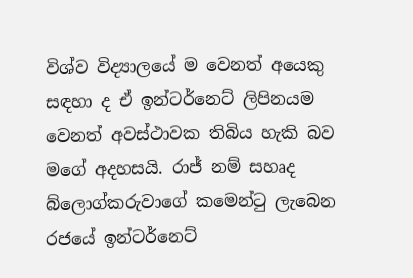විශ්ව විද්‍යාලයේ ම වෙනත් අයෙකු සඳහා ද ඒ ඉන්ටර්නෙට් ලිපිනයම වෙනත් අවස්ථාවක තිබිය හැකි බව මගේ අදහසයි. රාජ් නම් සහෘද බ්ලොග්කරුවාගේ කමෙන්ටු ලැබෙන රජයේ ඉන්ටර්නෙට්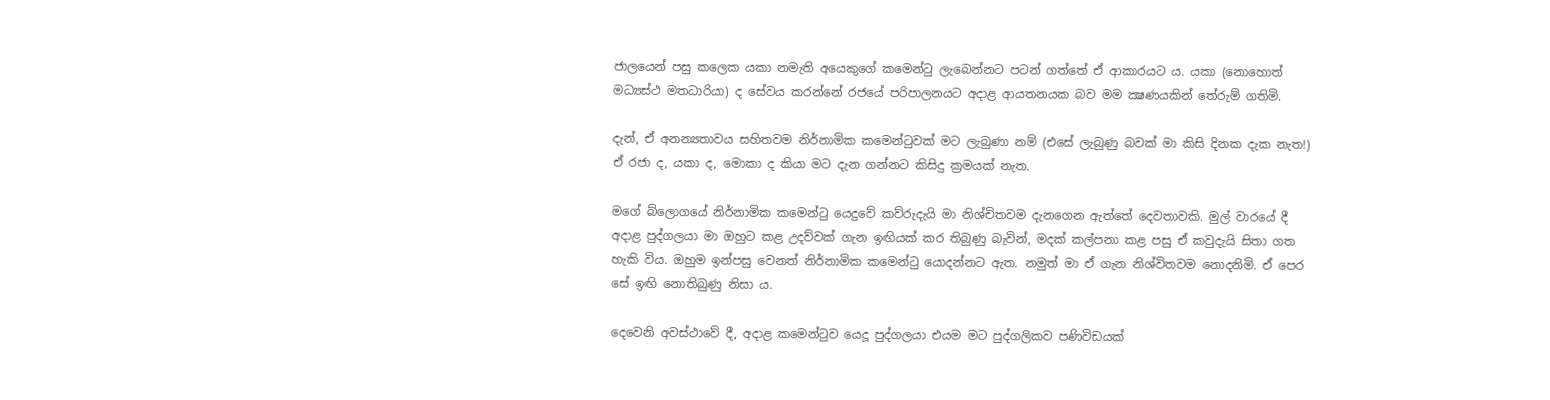ජාලයෙන් පසු කලෙක යකා නමැති අයෙකුගේ කමෙන්ටු ලැබෙන්නට පටන් ගත්තේ ඒ ආකාරයට ය. යකා (නොහොත් මධ්‍යස්ථ මතධාරියා) ද සේවය කරන්නේ රජයේ පරිපාලනයට අදාළ ආයතනයක බව මම ක්‍ෂණයකින් තේරුම් ගතිමි.

දැන්, ඒ අනන්‍යතාවය සහිතවම නිර්නාමික කමෙන්ටුවක් මට ලැබුණා නම් (එසේ ලැබුණු බවක් මා කිසි දිනක දැක නැත!) ඒ රජා ද, යකා ද, මොකා ද කියා මට දැන ගන්නට කිසිදු ක්‍රමයක් නැත.

මගේ බ්ලොගයේ නිර්නාමික කමෙන්ටු යෙදුවේ කව්රුදැයි මා නිශ්චිතවම දැනගෙන ඇත්තේ දෙවතාවකි. මුල් වාරයේ දී අදාළ පුද්ගලයා මා ඔහුට කළ උදව්වක් ගැන ඉඟියක් කර තිබුණු බැවින්, මදක් කල්පනා කළ පසු ඒ කවුදැයි සිතා ගත හැකි විය. ඔහුම ඉන්පසු වෙනත් නිර්නාමික කමෙන්ටු යොදන්නට ඇත. නමුත් මා ඒ ගැන නිශ්විතවම නොදනිමි. ඒ පෙර සේ ඉඟි නොතිබුණු නිසා ය.

දෙවෙනි අවස්ථාවේ දී, අදාළ කමෙන්ටුව යෙදූ පුද්ගලයා එයම මට පුද්ගලිකව පණිවිඩයක්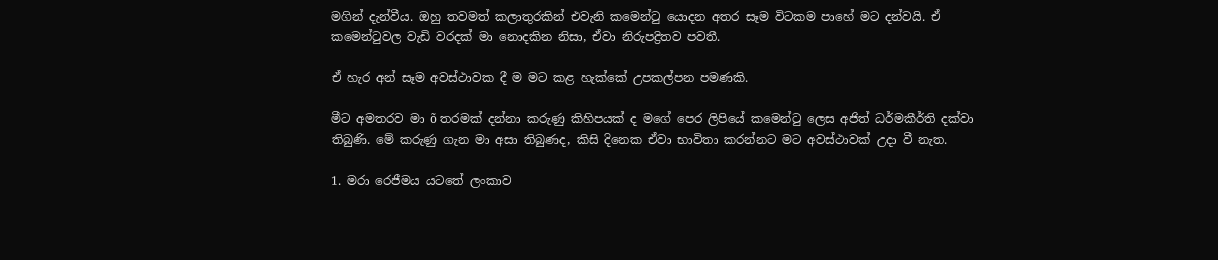මගින් දැන්වීය. ඔහු තවමත් කලාතුරකින් එවැනි කමෙන්ටු යොදන අතර සෑම විටකම පාහේ මට දන්වයි. ඒ කමෙන්ටුවල වැඩි වරදක් මා නොදකින නිසා, ඒවා නිරුපද්‍රිතව පවතී.

ඒ හැර අන් සෑම අවස්ථාවක දී ම මට කළ හැක්කේ උපකල්පන පමණකි.

මීට අමතරව මා õ තරමක් දන්නා කරුණු කිහිපයක් ද මගේ පෙර ලිපියේ කමෙන්ටු ලෙස අජිත් ධර්මකීර්ති දක්වා තිබුණි. මේ කරුණු ගැන මා අසා තිබුණද, කිසි දිනෙක ඒවා භාවිතා කරන්නට මට අවස්ථාවක් උදා වී නැත.

1. මරා රෙජීමය යටතේ ලංකාව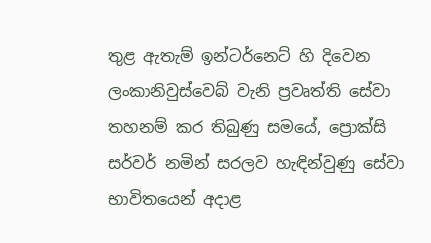තුළ ඇතැම් ඉන්ටර්නෙට් හි දිවෙන ලංකානිවුස්වෙබ් වැනි ප්‍රවෘත්ති සේවා තහනම් කර තිබුණු සමයේ, ප්‍රොක්සි සර්වර් නමින් සරලව හැඳින්වුණු සේවා භාවිතයෙන් අදාළ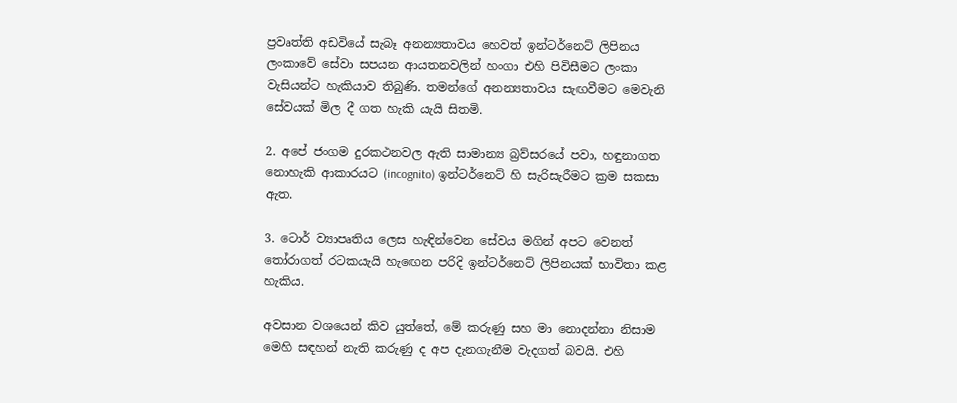ප්‍රවෘත්ති අඩවියේ සැබෑ අනන්‍යතාවය හෙවත් ඉන්ටර්නෙට් ලිපිනය ලංකාවේ සේවා සපයන ආයතනවලින් හංගා එහි පිවිසීමට ලංකා වැසියන්ට හැකියාව තිබුණි. තමන්ගේ අනන්‍යතාවය සැඟවීමට මෙවැනි සේවයක් මිල දී ගත හැකි යැයි සිතමි.

2. අපේ ජංගම දුරකථනවල ඇති සාමාන්‍ය බ්‍රව්සරයේ පවා, හඳුනාගත නොහැකි ආකාරයට (incognito) ඉන්ටර්නෙට් හි සැරිසැරීමට ක්‍රම සකසා ඇත.

3. ටොර් ව්‍යාපෘතිය ලෙස හැඳින්වෙන සේවය මගින් අපට වෙනත් තෝරාගත් රටකයැයි හැඟෙන පරිදි ඉන්ටර්නෙට් ලිපිනයක් භාවිතා කළ හැකිය.

අවසාන වශයෙන් කිව යුත්තේ, මේ කරුණු සහ මා නොදන්නා නිසාම මෙහි සඳහන් නැති කරුණු ද අප දැනගැනීම වැදගත් බවයි. එහි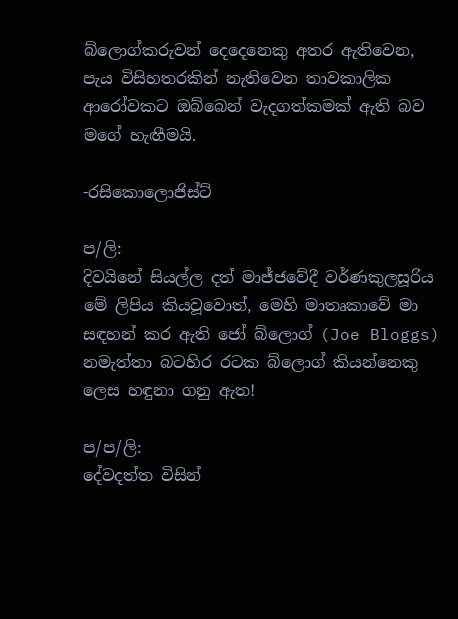බ්ලොග්කරුවන් දෙදෙනෙකු අතර ඇතිවෙන, පැය විසිහතරකින් නැතිවෙන තාවකාලික ආරෝවකට ඔබ්බෙන් වැදගත්කමක් ඇති බව මගේ හැඟීමයි.

-රසිකොලොජිස්ට්

ප/ලි:
දිවයිනේ සියල්ල දත් මාජ්ජවේදී වර්ණකුලසූරිය මේ ලිපිය කියවූවොත්, මෙහි මාතෘකාවේ මා සඳහන් කර ඇති ජෝ බ්ලොග් (Joe Bloggs) නමැත්තා බටහිර රටක බ්ලොග් කියන්නෙකු ලෙස හඳුනා ගනු ඇත!

ප/ප/ලි:
දේවදත්ත විසින්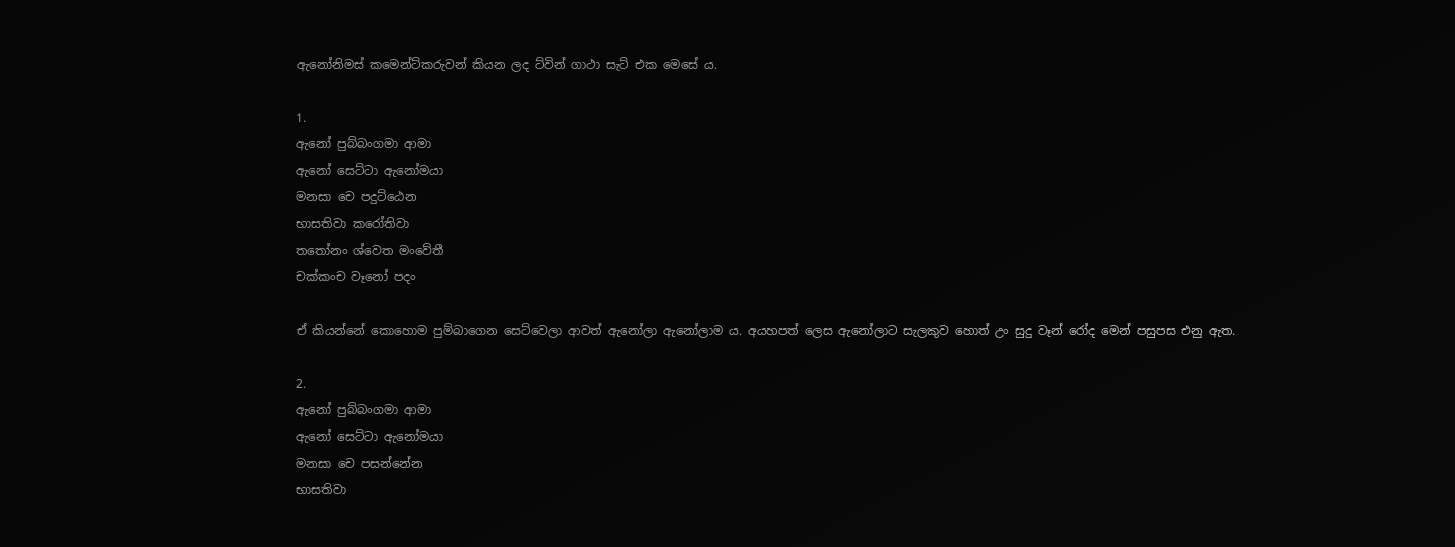ඇනෝනිමස් කමෙන්ට්කරුවන් කියන ලද ට්වින් ගාථා සැට් එක මෙසේ ය.

1.
ඇනෝ පුබ්බංගමා ආමා
ඇනෝ සෙට්ටා ඇනෝමයා
මනසා චෙ පදුට්ඨෙන
භාසතිවා කරෝතිවා
තතෝනං ශ්වෙත මංවේතී
චක්කංච වෑනෝ පදං

ඒ කියන්නේ කොහොම පුම්බාගෙන සෙට්වෙලා ආවත් ඇනෝලා ඇනෝලාම ය. අයහපත් ලෙස ඇනෝලාට සැලකුව හොත් උං සුදු වෑන් රෝද මෙන් පසුපස එනු ඇත.

2.
ඇනෝ පුබ්බංගමා ආමා
ඇනෝ සෙට්ටා ඇනෝමයා
මනසා චෙ පසන්නේන
භාසතිවා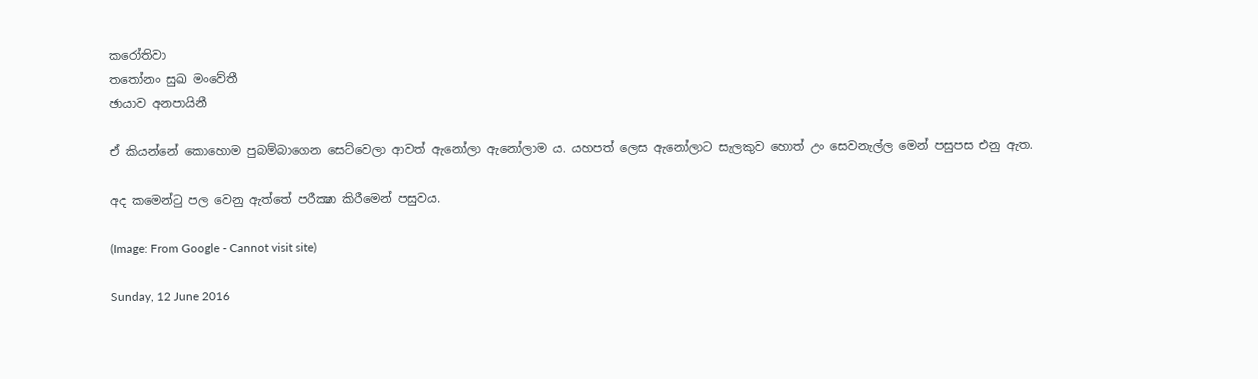කරෝතිවා
තතෝනං සුඛ මංවේතී
ඡායාව අනපායිනී

ඒ කියන්නේ කොහොම පුබම්බාගෙන සෙට්වෙලා ආවත් ඇනෝලා ඇනෝලාම ය. යහපත් ලෙස ඇනෝලාට සැලකුව හොත් උං සෙවනැල්ල මෙන් පසුපස එනු ඇත.

අද කමෙන්ටු පල වෙනු ඇත්තේ පරීක්‍ෂා කිරීමෙන් පසුවය.

(Image: From Google - Cannot visit site)

Sunday, 12 June 2016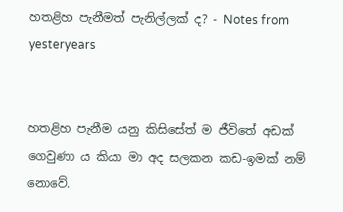හතළිහ පැනීමත් පැනිල්ලක් ද? - Notes from yesteryears


හතළිහ පැනීම යනු කිසිසේත් ම ජීවිතේ අඩක් ගෙවුණා ය කියා මා අද සලකන කඩ-ඉමක් නම් නොවේ.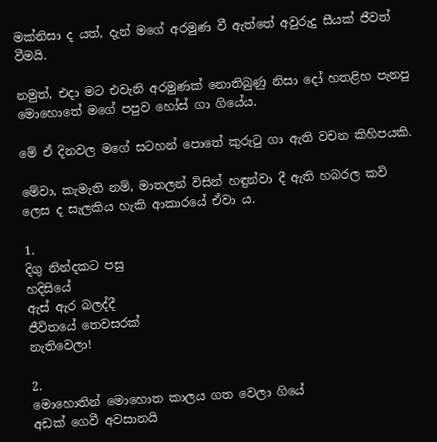මක්නිසා ද යත්, දැන් මගේ අරමුණ වී ඇත්තේ අවුරුදු සීයක් ජීවත් වීමයි.

නමුත්, එදා මට එවැනි අරමුණක් නොතිබුණු නිසා දෝ හතළිහ පැනපු මොහොතේ මගේ පපුව හෝස් ගා ගියේය.

මේ ඒ දිනවල මගේ සටහන් පොතේ කුරුටු ගා ඇති වචන කිහිපයකි.

මේවා, කැමැති නම්, මාතලන් විසින් හඳුන්වා දී ඇති හබරල කවි ලෙස ද සැලකිය හැකි ආකාරයේ ඒවා ය.

1.
දිගු නින්දකට පසු
හදිසියේ
ඇස් ඇර බලද්දී
ජීවිතයේ තෙවසරක්
නැතිවෙලා!

2.
මොහොතින් මොහොත කාලය ගත වෙලා ගියේ
අඩක් ගෙවී අවසානයි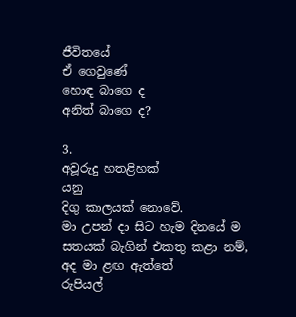ජීවිතයේ
ඒ ගෙවුණේ
හොඳ බාගෙ ද
අනිත් බාගෙ ද?

3.
අවූරුදු හතළිහක්
යනු
දිගු කාලයක් නොවේ.
මා උපන් දා සිට හැම දිනයේ ම
සතයක් බැගින් එකතු කළා නම්,
අද මා ළඟ ඇත්තේ
රුපියල්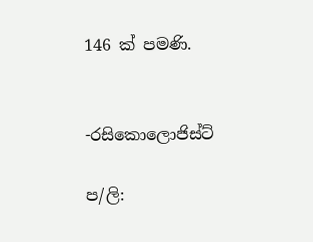146 ක් පමණි.


-රසිකොලොජිස්ට්

ප/ලි: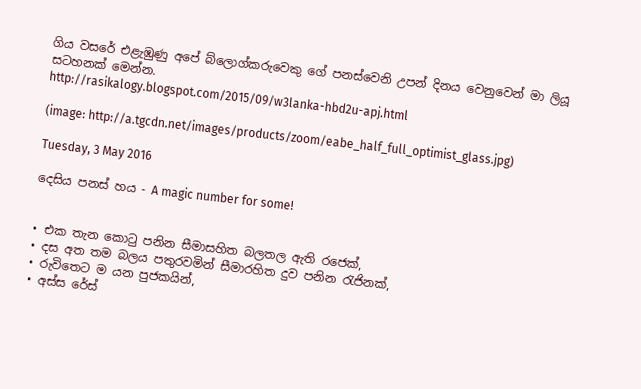ගිය වසරේ එළැඹුණු අපේ බ්ලොග්කරුවෙකු ගේ පනස්වෙනි උපන් දිනය වෙනුවෙන් මා ලියූ සටහනක් මෙන්න.
http://rasikalogy.blogspot.com/2015/09/w3lanka-hbd2u-apj.html

(image: http://a.tgcdn.net/images/products/zoom/eabe_half_full_optimist_glass.jpg)

Tuesday, 3 May 2016

දෙසිය පනස් හය - A magic number for some!


• එක තැන කොටු පනින සීමාසහිත බලතල ඇති රජෙක්,
• දස අත තම බලය පතුරවමින් සීමාරහිත දුව පනින රැජිනක්,
• රුවිතෙට ම යන පුජකයින්,
• අස්ස රේස්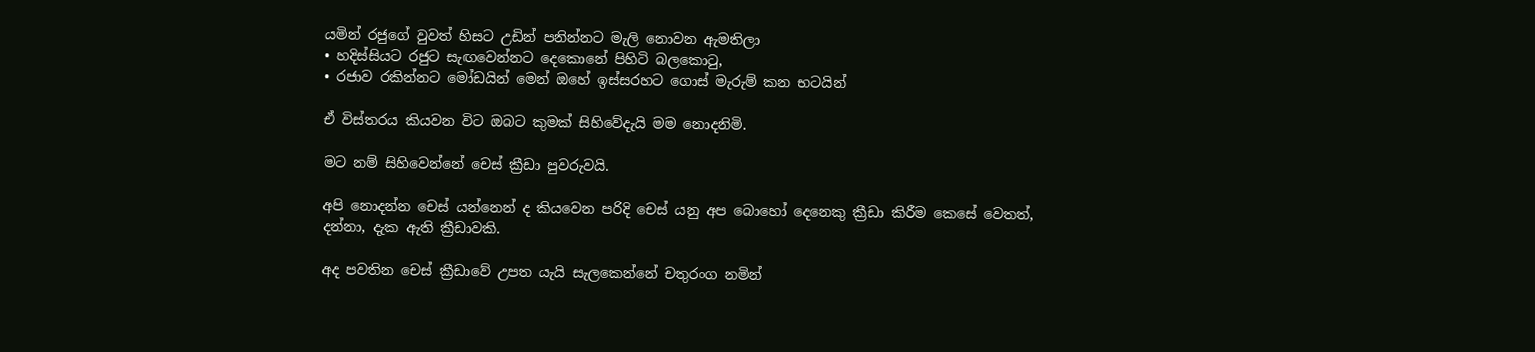යමින් රජුගේ වුවත් හිසට උඩින් පනින්නට මැලි නොවන ඇමතිලා
• හදිස්සියට රජුට සැඟවෙන්නට දෙකොනේ පිහිටි බලකොටු,
• රජාව රකින්නට මෝඩයින් මෙන් ඔහේ ඉස්සරහට ගොස් මැරුම් කන භටයින්

ඒ විස්තරය කියවන විට ඔබට කුමක් සිහිවේදැයි මම නොදනිමි.

මට නම් සිහිවෙන්නේ චෙස් ක්‍රීඩා පුවරුවයි.

අපි නොදන්න චෙස් යන්නෙන් ද කියවෙන පරිදි චෙස් යනු අප බොහෝ දෙනෙකු ක්‍රීඩා කිරීම කෙසේ වෙතත්, දන්නා, දැක ඇති ක්‍රීඩාවකි.

අද පවතින චෙස් ක්‍රීඩාවේ උපත යැයි සැලකෙන්නේ චතුරංග නමින්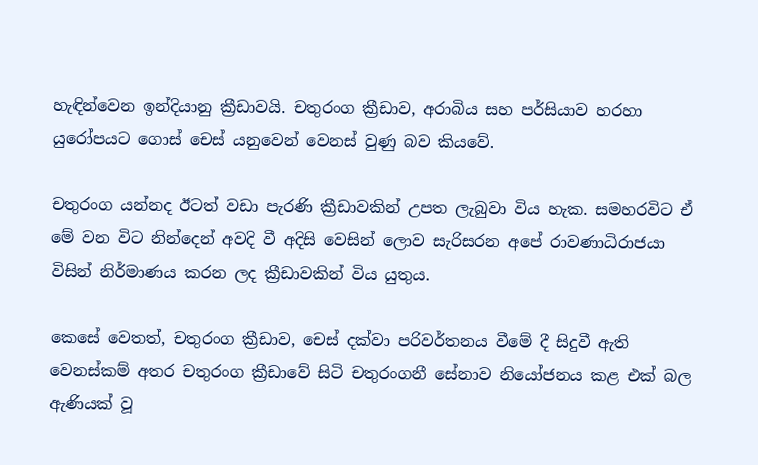හැඳින්වෙන ඉන්දියානු ක්‍රීඩාවයි. චතුරංග ක්‍රීඩාව, අරාබිය සහ පර්සියාව හරහා යුරෝපයට ගොස් චෙස් යනුවෙන් වෙනස් වුණු බව කියවේ.

චතුරංග යන්නද ඊටත් වඩා පැරණි ක්‍රීඩාවකින් උපත ලැබුවා විය හැක. සමහරවිට ඒ මේ වන විට නින්දෙන් අවදි වී අදිසි වෙසින් ලොව සැරිසරන අපේ රාවණාධිරාජයා විසින් නිර්මාණය කරන ලද ක්‍රීඩාවකින් විය යුතුය.

කෙසේ වෙතත්, චතුරංග ක්‍රීඩාව, චෙස් දක්වා පරිවර්තනය වීමේ දී සිදුවී ඇති වෙනස්කම් අතර චතුරංග ක්‍රීඩාවේ සිටි චතුරංගනී සේනාව නියෝජනය කළ එක් බල ඇණියක් වූ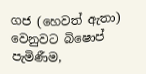ගජ (හෙවත් ඇතා) වෙනුවට බිෂොප් පැමිණීම,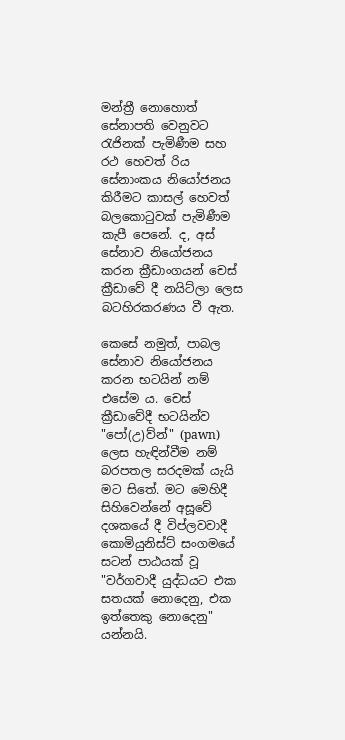මන්ත්‍රී නොහොත් සේනාපති වෙනුවට රැජිනක් පැමිණීම සහ රථ හෙවත් රිය සේනාංකය නියෝජනය කිරීමට කාසල් හෙවත් බලකොටුවක් පැමිණීම කැපී පෙනේ. ද, අස් සේනාව නියෝජනය කරන ක්‍රීඩාංගයන් චෙස් ක්‍රීඩාවේ දී නයිට්ලා ලෙස බටහිරකරණය වී ඇත.

කෙසේ නමුත්, පාබල සේනාව නියෝජනය කරන භටයින් නම් එසේම ය. චෙස් ක්‍රීඩාවේදී භටයින්ව "පෝ(උ)ව්න්" (pawn) ලෙස හැඳින්වීම නම් බරපතල සරදමක් යැයි මට සිතේ. මට මෙහිදී සිහිවෙන්නේ අසූවේ දශකයේ දී විප්ලවවාදී කොමියුනිස්ට් සංගමයේ සටන් පාඨයක් වූ "වර්ගවාදී යුද්ධයට එක සතයක් නොදෙනු, එක ඉත්තෙකු නොදෙනු" යන්නයි.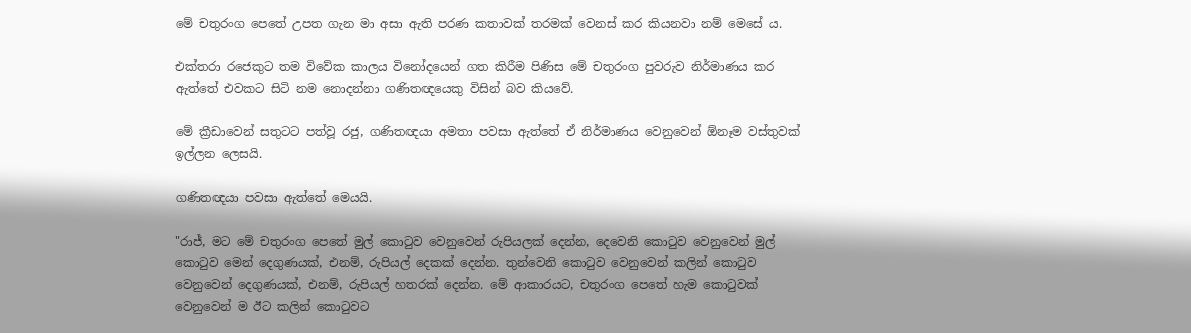මේ චතුරංග පෙතේ උපත ගැන මා අසා ඇති පරණ කතාවක් තරමක් වෙනස් කර කියනවා නම් මෙසේ ය.

එක්තරා රජෙකුට තම විවේක කාලය විනෝදයෙන් ගත කිරීම පිණිස මේ චතුරංග පුවරුව නිර්මාණය කර ඇත්තේ එවකට සිටි නම නොදන්නා ගණිතඥයෙකු විසින් බව කියවේ.

මේ ක්‍රීඩාවෙන් සතුටට පත්වූ රජු, ගණිතඥයා අමතා පවසා ඇත්තේ ඒ නිර්මාණය වෙනුවෙන් ඕනෑම වස්තුවක් ඉල්ලන ලෙසයි.

ගණිතඥයා පවසා ඇත්තේ මෙයයි.

"රාජ්, මට මේ චතුරංග පෙතේ මුල් කොටුව වෙනුවෙන් රුපියලක් දෙන්න, දෙවෙනි කොටුව වෙනුවෙන් මුල් කොටුව මෙන් දෙගුණයක්, එනම්, රුපියල් දෙකක් දෙන්න. තුන්වෙනි කොටුව වෙනුවෙන් කලින් කොටුව වෙනුවෙන් දෙගුණයක්, එනම්, රුපියල් හතරක් දෙන්න. මේ ආකාරයට, චතුරංග පෙතේ හැම කොටුවක් වෙනුවෙන් ම ඊට කලින් කොටුවට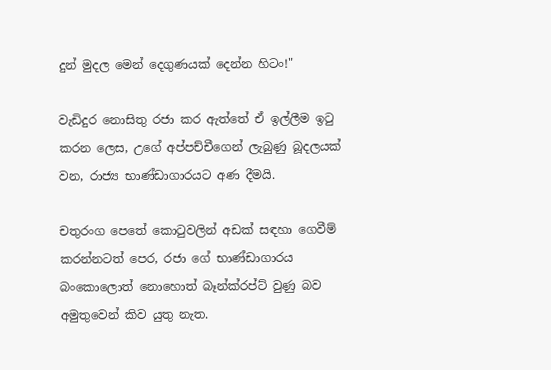දුන් මුදල මෙන් දෙගුණයක් දෙන්න හිටං!"

වැඩිදුර නොසිතු රජා කර ඇත්තේ ඒ ඉල්ලීම ඉටු කරන ලෙස, උගේ අප්පච්චීගෙන් ලැබුණු බූදලයක් වන, රාජ්‍ය භාණ්ඩාගාරයට අණ දීමයි.

චතුරංග පෙතේ කොටුවලින් අඩක් සඳහා ගෙවීම් කරන්නටත් පෙර, රජා ගේ භාණ්ඩාගාරය බංකොලොත් නොහොත් බෑන්ක්රප්ට් වුණු බව අමුතුවෙන් කිව යුතු නැත.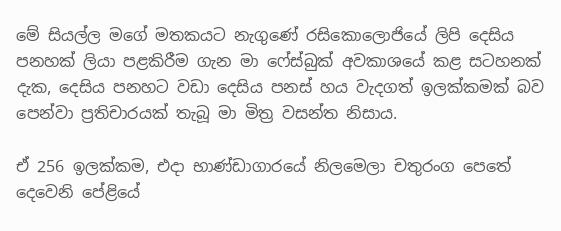මේ සියල්ල මගේ මතකයට නැගුණේ රසිකොලොජියේ ලිපි දෙසිය පනහක් ලියා පළකිරීම ගැන මා ෆේස්බුක් අවකාශයේ කළ සටහනක් දැක, දෙසිය පනහට වඩා දෙසිය පනස් හය වැදගත් ඉලක්කමක් බව පෙන්වා ප්‍රතිචාරයක් තැබූ මා මිත්‍ර වසන්ත නිසාය.

ඒ 256 ඉලක්කම, එදා භාණ්ඩාගාරයේ නිලමෙලා චතුරංග පෙතේ දෙවෙනි පේළියේ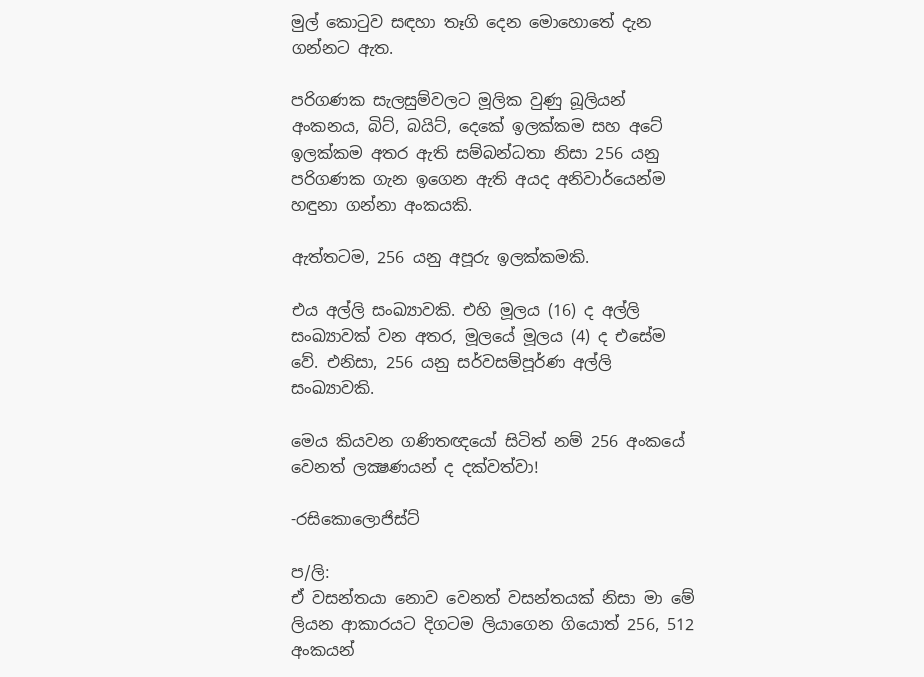මුල් කොටුව සඳහා තෑගි දෙන මොහොතේ දැන ගන්නට ඇත.

පරිගණක සැලසුම්වලට මූලික වුණු බූලියන් අංකනය, බිට්, බයිට්, දෙකේ ඉලක්කම සහ අටේ ඉලක්කම අතර ඇති සම්බන්ධතා නිසා 256 යනු පරිගණක ගැන ඉගෙන ඇති අයද අනිවාර්යෙන්ම හඳුනා ගන්නා අංකයකි.

ඇත්තටම, 256 යනු අපූරු ඉලක්කමකි.

එය අල්ලි සංඛ්‍යාවකි. එහි මූලය (16) ද අල්ලි සංඛ්‍යාවක් වන අතර, මූලයේ මූලය (4) ද එසේම වේ. එනිසා, 256 යනු සර්වසම්පූර්ණ අල්ලි සංඛ්‍යාවකි.

මෙය කියවන ගණිතඥයෝ සිටිත් නම් 256 අංකයේ වෙනත් ලක්‍ෂණයන් ද දක්වත්වා!

-රසිකොලොජිස්ට්

ප/ලි:
ඒ වසන්තයා නොව වෙනත් වසන්තයක් නිසා මා මේ ලියන ආකාරයට දිගටම ලියාගෙන ගියොත් 256, 512 අංකයන්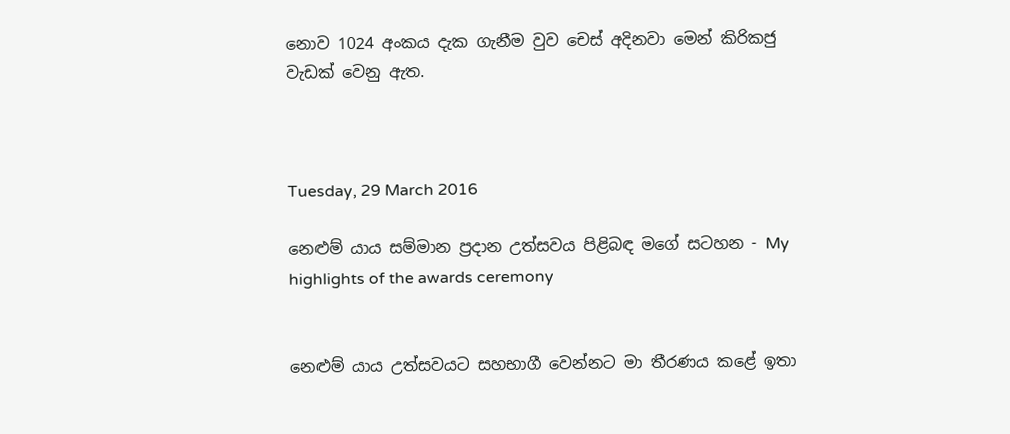නොව 1024 අංකය දැක ගැනීම වුව චෙස් අදිනවා මෙන් කිරිකජු වැඩක් වෙනු ඇත.



Tuesday, 29 March 2016

නෙළුම් යාය සම්මාන ප්‍රදාන උත්සවය පිළිබඳ මගේ සටහන - My highlights of the awards ceremony


නෙළුම් යාය උත්සවයට සහභාගී වෙන්නට මා තීරණය කළේ ඉතා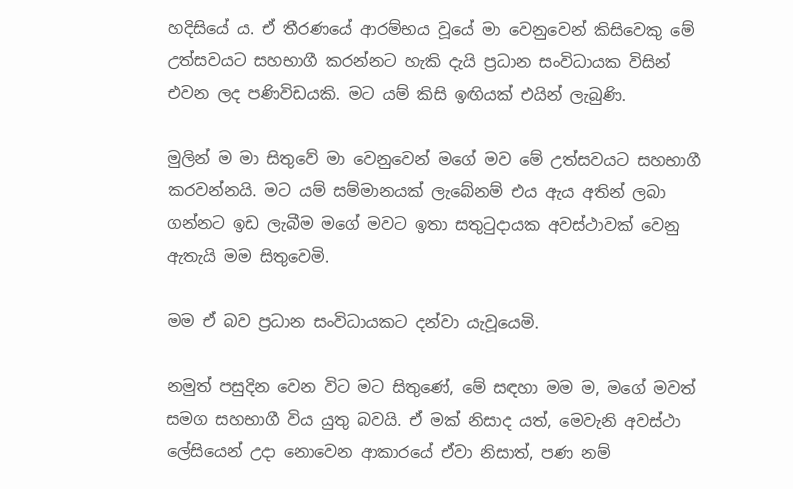හදිසියේ ය. ඒ තීරණයේ ආරම්භය වූයේ මා වෙනුවෙන් කිසිවෙකු මේ උත්සවයට සහභාගී කරන්නට හැකි දැයි ප්‍රධාන සංවිධායක විසින් එවන ලද පණිවිඩයකි. මට යම් කිසි ඉඟියක් එයින් ලැබුණි.

මුලින් ම මා සිතුවේ මා වෙනුවෙන් මගේ මව මේ උත්සවයට සහභාගී කරවන්නයි. මට යම් සම්මානයක් ලැබේනම් එය ඇය අතින් ලබා ගන්නට ඉඩ ලැබීම මගේ මවට ඉතා සතුටුදායක අවස්ථාවක් වෙනු ඇතැයි මම සිතුවෙමි.

මම ඒ බව ප්‍රධාන සංවිධායකට දන්වා යැවූයෙමි.

නමුත් පසුදින වෙන විට මට සිතුණේ, මේ සඳහා මම ම, මගේ මවත් සමග සහභාගී විය යුතු බවයි. ඒ මක් නිසාද යත්, මෙවැනි අවස්ථා ලේසියෙන් උදා නොවෙන ආකාරයේ ඒවා නිසාත්, පණ නම්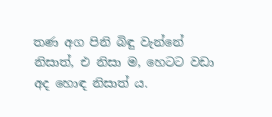තණ අග පිනි බිඳු වැන්නේ නිසාත්, එ නිසා ම, හෙටට වඩා අද හොඳ නිසාත් ය.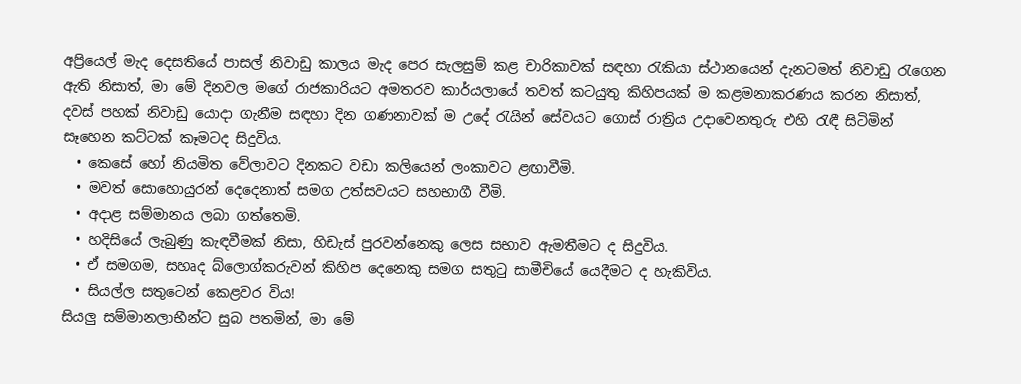අප්‍රියෙල් මැද දෙසතියේ පාසල් නිවාඩු කාලය මැද පෙර සැලසුම් කළ චාරිකාවක් සඳහා රැකියා ස්ථානයෙන් දැනටමත් නිවාඩු රැගෙන ඇති නිසාත්, මා මේ දිනවල මගේ රාජකාරියට අමතරව කාර්යලායේ තවත් කටයුතු කිහිපයක් ම කළමනාකරණය කරන නිසාත්, දවස් පහක් නිවාඩු යොදා ගැනීම සඳහා දින ගණනාවක් ම උදේ රැයින් සේවයට ගොස් රාත්‍රිය උදාවෙනතුරු එහි රැඳී සිටිමින් සෑහෙන කට්ටක් කෑමටද සිදුවිය.
  • කෙසේ හෝ නියමිත වේලාවට දිනකට වඩා කලියෙන් ලංකාවට ළඟාවීමි.
  • මවත් සොහොයුරන් දෙදෙනාත් සමග උත්සවයට සහභාගී වීමි.
  • අදාළ සම්මානය ලබා ගත්තෙමි.
  • හදිසියේ ලැබුණු කැඳවීමක් නිසා, හිඩැස් පුරවන්නෙකු ලෙස සභාව ඇමතීමට ද සිදුවිය.
  • ඒ සමගම, සහෘද බ්ලොග්කරුවන් කිහිප දෙනෙකු සමග සතුටු සාමීචියේ යෙදීමට ද හැකිවිය.
  • සියල්ල සතුටෙන් කෙළවර විය!
සියලු සම්මානලාභීන්ට සුබ පතමින්, මා මේ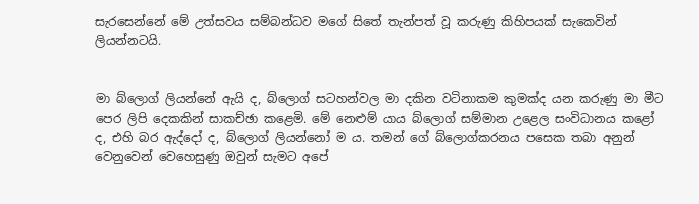සැරසෙන්නේ මේ උත්සවය සම්බන්ධව මගේ සිතේ තැන්පත් වූ කරුණු කිහිපයක් සැකෙවින් ලියන්නටයි.


මා බ්ලොග් ලියන්නේ ඇයි ද, බ්ලොග් සටහන්වල මා දකින වටිනාකම කුමක්ද යන කරුණු මා මීට පෙර ලිපි දෙකකින් සාකච්ඡා කළෙමි. මේ නෙළුම් යාය බ්ලොග් සම්මාන උළෙල සංවිධානය කළෝ ද, එහි බර ඇද්දෝ ද, බ්ලොග් ලියන්නෝ ම ය. තමන් ගේ බ්ලොග්කරනය පසෙක තබා අනුන් වෙනුවෙන් වෙහෙසුණු ඔවුන් සැමට අපේ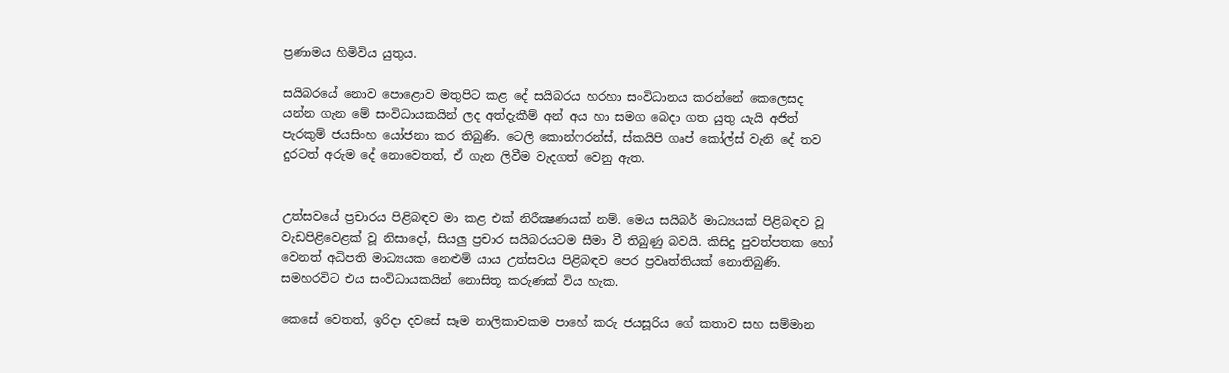ප්‍රණාමය හිමිවිය යුතුය.

සයිබරයේ නොව පොළොව මතුපිට කළ දේ සයිබරය හරහා සංවිධානය කරන්නේ කෙලෙසද යන්න ගැන මේ සංවිධායකයින් ලද අත්දැකීම් අන් අය හා සමග බෙදා ගත යුතු යැයි අජිත් පැරකුම් ජයසිංහ යෝජනා කර තිබුණි. ටෙලි කොන්ෆරන්ස්, ස්කයිපි ගෘප් කෝල්ස් වැනි දේ තව දුරටත් අරුම දේ නොවෙතත්, ඒ ගැන ලිවීම වැදගත් වෙනු ඇත.


උත්සවයේ ප්‍රචාරය පිළිබඳව මා කළ එක් නිරීක්‍ෂණයක් නම්. මෙය සයිබර් මාධ්‍යයක් පිළිබඳව වූ වැඩපිළිවෙළක් වූ නිසාදෝ, සියලු ප්‍රචාර සයිබරයටම සීමා වී තිබුණු බවයි. කිසිදු පුවත්පතක හෝ වෙනත් අධිපති මාධ්‍යයක නෙළුම් යාය උත්සවය පිළිබඳව පෙර ප්‍රවෘත්තියක් නොතිබුණි. සමහරවිට එය සංවිධායකයින් නොසිතූ කරුණක් විය හැක.

කෙසේ වෙතත්, ඉරිදා දවසේ සෑම නාලිකාවකම පාහේ කරු ජයසූරිය ගේ කතාව සහ සම්මාන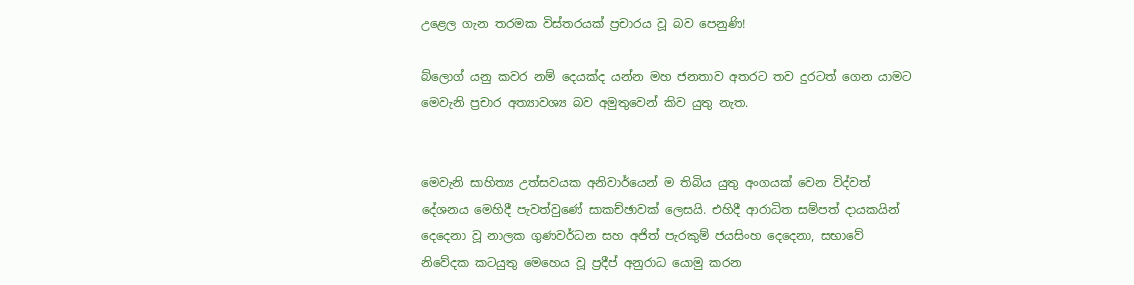උළෙල ගැන තරමක විස්තරයක් ප්‍රචාරය වූ බව පෙනුණි!

බ්ලොග් යනු කවර නම් දෙයක්ද යන්න මහ ජනතාව අතරට තව දුරටත් ගෙන යාමට මෙවැනි ප්‍රචාර අත්‍යාවශ්‍ය බව අමුතුවෙන් කිව යුතු නැත.


මෙවැනි සාහිත්‍ය උත්සවයක අනිවාර්යෙන් ම තිබිය යුතු අංගයක් වෙන විද්වත් දේශනය මෙහිදී පැවත්වුණේ සාකච්ඡාවක් ලෙසයි. එහිදී ආරාධිත සම්පත් දායකයින් දෙදෙනා වූ නාලක ගුණවර්ධන සහ අජිත් පැරකුම් ජයසිංහ දෙදෙනා, සභාවේ නිවේදක කටයුතු මෙහෙය වූ ප්‍රදීප් අනුරාධ යොමු කරන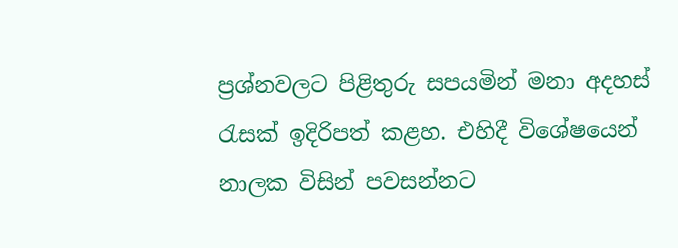ප්‍රශ්නවලට පිළිතුරු සපයමින් මනා අදහස් රැසක් ඉදිරිපත් කළහ. එහිදී විශේෂයෙන් නාලක විසින් පවසන්නට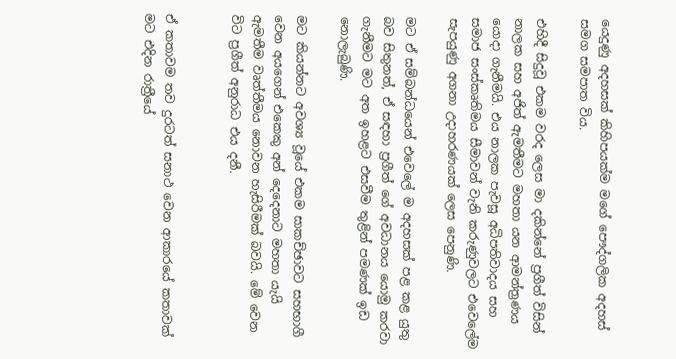යෙදුණු අදහසක් කිහිපයක්ම මගේ පෞද්ගලික අදහස් සමග සමපාත විය.

එහිදී සිදුවූ එකම වරද ලෙස මා දකින්නේ ප්‍රගීත් විසින් නාලක සහ අජිත් ඇමතීමට මහතා යන ආමන්ත්‍රණය යොදා ගැනීමයි. එය නාලක පැවසූ අධිපතිවාදය සහ සමාජ සංස්කෘතිමය සීමාවන් වැනි කරුණුවලට එවෙලේම සැපයුණු අගනා උදාහරණයක් ලෙස පෙනුණි.

මට ඒ සම්බන්ධයෙන් එවෙලේ ම අදහසක් පළ කළ යුතු බව සිතුනත්, ඒ සඳහා ප්‍රගීත් ගේ අවධානය යොමු කරවා ගැනීමට මට අත ඉහළට එසවීම තුළින් පමණක් ඉඩ නොලැබුණි.

මට කියන්නට අවශ්‍ය වූයේ එකම සාකච්ඡාවට සහභාගී වෙන අයගෙන් එකෙකු අන් දෙදෙනාට මහතා යැයි ඇමතීම වෘත්තීමය නොවන හැසිරීමක් බවයි. මේ වෙන විට ප්‍රගීත් අනුරාධ එය දනී.


ඒ කතාවම තව දුරටත් සනාථ වෙන ආකාරයේ කතාවක් මට එදින රාත්‍රීයේ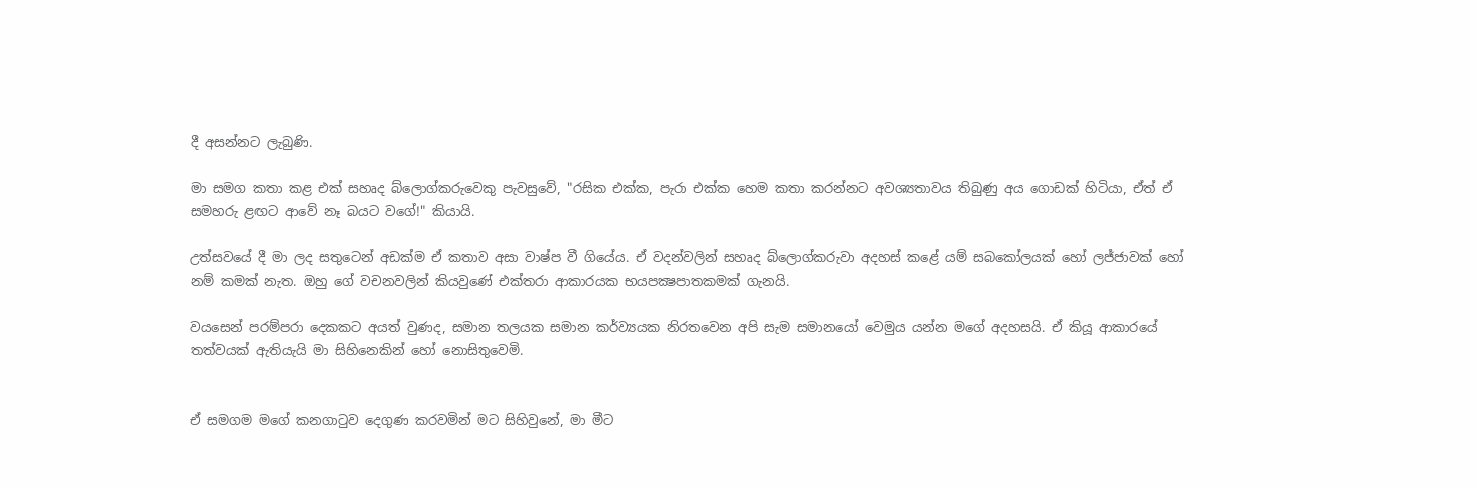දී අසන්නට ලැබුණි.

මා සමග කතා කළ එක් සහෘද බ්ලොග්කරුවෙකු පැවසුවේ, "රසික එක්ක, පැරා එක්ක හෙම කතා කරන්නට අවශ්‍යතාවය තිබුණු අය ගොඩක් හිටියා, ඒත් ඒ සමහරු ළඟට ආවේ නෑ බයට වගේ!" කියායි.

උත්සවයේ දී මා ලද සතුටෙන් අඩක්ම ඒ කතාව අසා වාෂ්ප වී ගියේය. ඒ වදන්වලින් සහෘද බ්ලොග්කරුවා අදහස් කළේ යම් සබකෝලයක් හෝ ලජ්ජාවක් හෝ නම් කමක් නැත. ඔහු ගේ වචනවලින් කියවුණේ එක්තරා ආකාරයක භයපක්‍ෂපාතකමක් ගැනයි.

වයසෙන් පරම්පරා දෙකකට අයත් වුණද, සමාන තලයක සමාන කර්ව්‍යයක නිරතවෙන අපි සැම සමානයෝ වෙමුය යන්න මගේ අදහසයි. ඒ කියූ ආකාරයේ තත්වයක් ඇතියැයි මා සිහිනෙකින් හෝ නොසිතුවෙමි.


ඒ සමගම මගේ කනගාටුව දෙගුණ කරවමින් මට සිහිවුනේ, මා මීට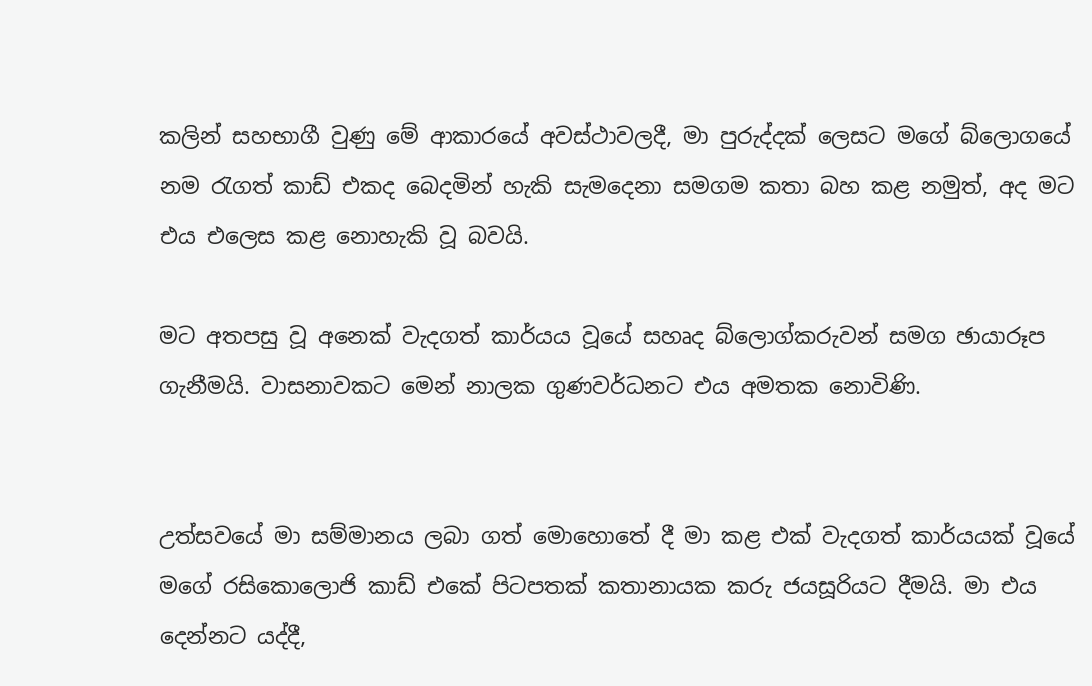කලින් සහභාගී වුණු මේ ආකාරයේ අවස්ථාවලදී, මා පුරුද්දක් ලෙසට මගේ බ්ලොගයේ නම රැගත් කාඩ් එකද බෙදමින් හැකි සැමදෙනා සමගම කතා බහ කළ නමුත්, අද මට එය එලෙස කළ නොහැකි වූ බවයි.

මට අතපසු වූ අනෙක් වැදගත් කාර්යය වූයේ සහෘද බ්ලොග්කරුවන් සමග ඡායාරූප ගැනීමයි. වාසනාවකට මෙන් නාලක ගුණවර්ධනට එය අමතක නොවිණි.


උත්සවයේ මා සම්මානය ලබා ගත් මොහොතේ දී මා කළ එක් වැදගත් කාර්යයක් වූයේ මගේ රසිකොලොජි කාඩ් එකේ පිටපතක් කතානායක කරු ජයසූරියට දීමයි. මා එය දෙන්නට යද්දී,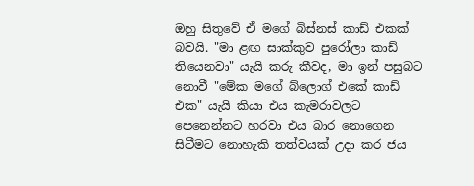ඔහු සිතුවේ ඒ මගේ බිස්නස් කාඩ් එකක් බවයි. "මා ළඟ සාක්කුව පුරෝලා කාඩ් තියෙනවා" යැයි කරු කීවද, මා ඉන් පසුබට නොවී "මේක මගේ බ්ලොග් එකේ කාඩ් එක" යැයි කියා එය කැමරාවලට පෙනෙන්නට හරවා එය බාර නොගෙන සිටීමට නොහැකි තත්වයක් උදා කර ජය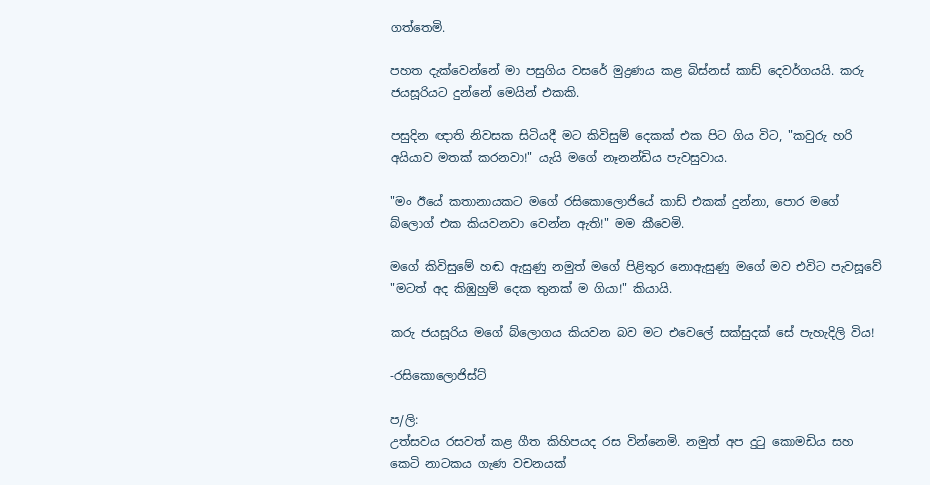ගත්තෙමි.

පහත දැක්වෙන්නේ මා පසුගිය වසරේ මුද්‍රණය කළ බිස්නස් කාඩ් දෙවර්ගයයි. කරු ජයසූරියට දුන්නේ මෙයින් එකකි.

පසුදින ඥාති නිවසක සිටියදී මට කිවිසුම් දෙකක් එක පිට ගිය විට, "කවුරු හරි අයියාව මතක් කරනවා!" යැයි මගේ නෑනන්ඩිය පැවසුවාය.

"මං ඊයේ කතානායකට මගේ රසිකොලොජියේ කාඩ් එකක් දුන්නා, පොර මගේ බ්ලොග් එක කියවනවා වෙන්න ඇති!" මම කීවෙමි.

මගේ කිවිසුමේ හඬ ඇසුණු නමුත් මගේ පිළිතුර නොඇසුණු මගේ මව එවිට පැවසූවේ "මටත් අද කිඹුහුම් දෙක තුනක් ම ගියා!" කියායි.

කරු ජයසූරිය මගේ බ්ලොගය කියවන බව මට එවෙලේ සක්සුදක් සේ පැහැදිලි විය!

-රසිකොලොජිස්ට්

ප/ලි:
උත්සවය රසවත් කළ ගීත කිහිපයද රස වින්නෙමි. නමුත් අප දුටු කොමඩිය සහ කෙටි නාටකය ගැණ වචනයක්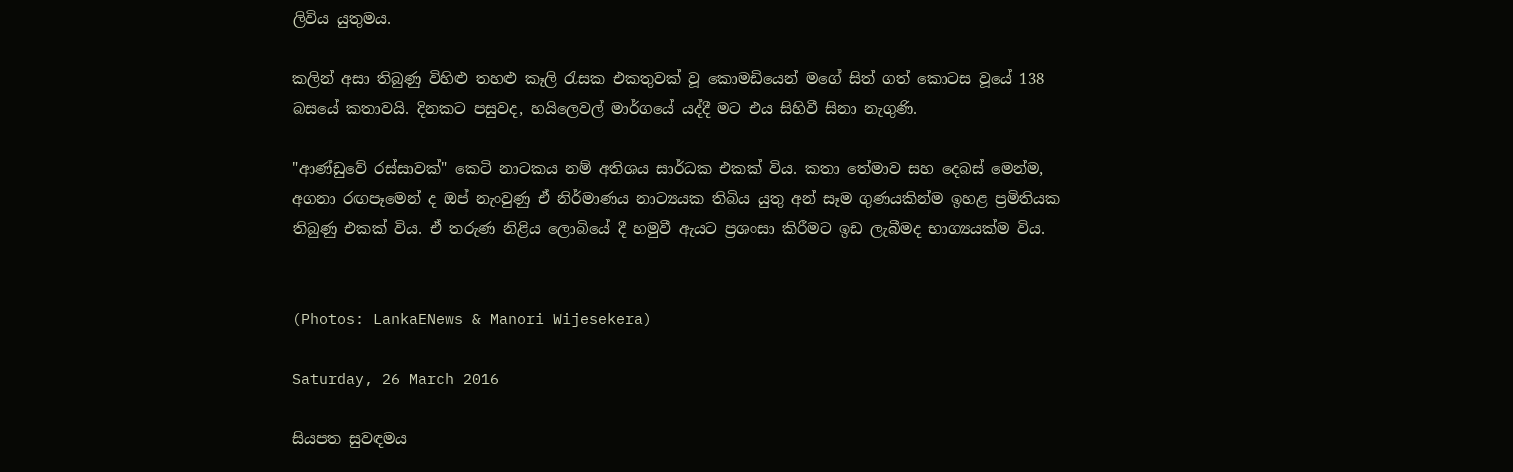ලිවිය යුතුමය.

කලින් අසා තිබුණු විහිළු තහළු කෑලි රැසක එකතුවක් වූ කොමඩියෙන් මගේ සිත් ගත් කොටස වූයේ 138 බසයේ කතාවයි. දිනකට පසුවද, හයිලෙවල් මාර්ගයේ යද්දී මට එය සිහිවී සිනා නැගුණි.

"ආණ්ඩුවේ රස්සාවක්" කෙටි නාටකය නම් අතිශය සාර්ධක එකක් විය. කතා තේමාව සහ දෙබස් මෙන්ම, අගනා රඟපෑමෙන් ද ඔප් නැංවුණු ඒ නිර්මාණය නාට්‍යයක තිබිය යුතු අන් සෑම ගුණයකින්ම ඉහළ ප්‍රමිතියක තිබුණු එකක් විය. ඒ තරුණ නිළිය ලොබියේ දී හමුවී ඇයට ප්‍රශංසා කිරීමට ඉඩ ලැබීමද භාග්‍යයක්ම විය.


(Photos: LankaENews & Manori Wijesekera)

Saturday, 26 March 2016

සියපත සුවඳමය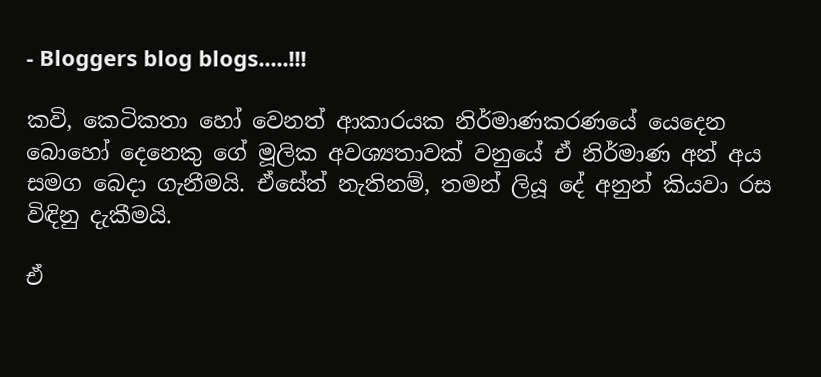- Bloggers blog blogs.....!!!

කවි, කෙටිකතා හෝ වෙනත් ආකාරයක නිර්මාණකරණයේ යෙදෙන බොහෝ දෙනෙකු ගේ මූලික අවශ්‍යතාවක් වනුයේ ඒ නිර්මාණ අන් අය සමග බෙදා ගැනීමයි. ඒසේත් නැතිනම්, තමන් ලියූ දේ අනුන් කියවා රස විඳිනු දැකීමයි.

ඒ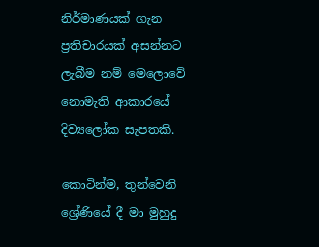නිර්මාණයක් ගැන ප්‍රතිචාරයක් අසන්නට ලැබීම නම් මෙලොවේ නොමැති ආකාරයේ දිව්‍යලෝක සැපතකි.

කොටින්ම, තුන්වෙනි ශ්‍රේණියේ දී මා මුහුදු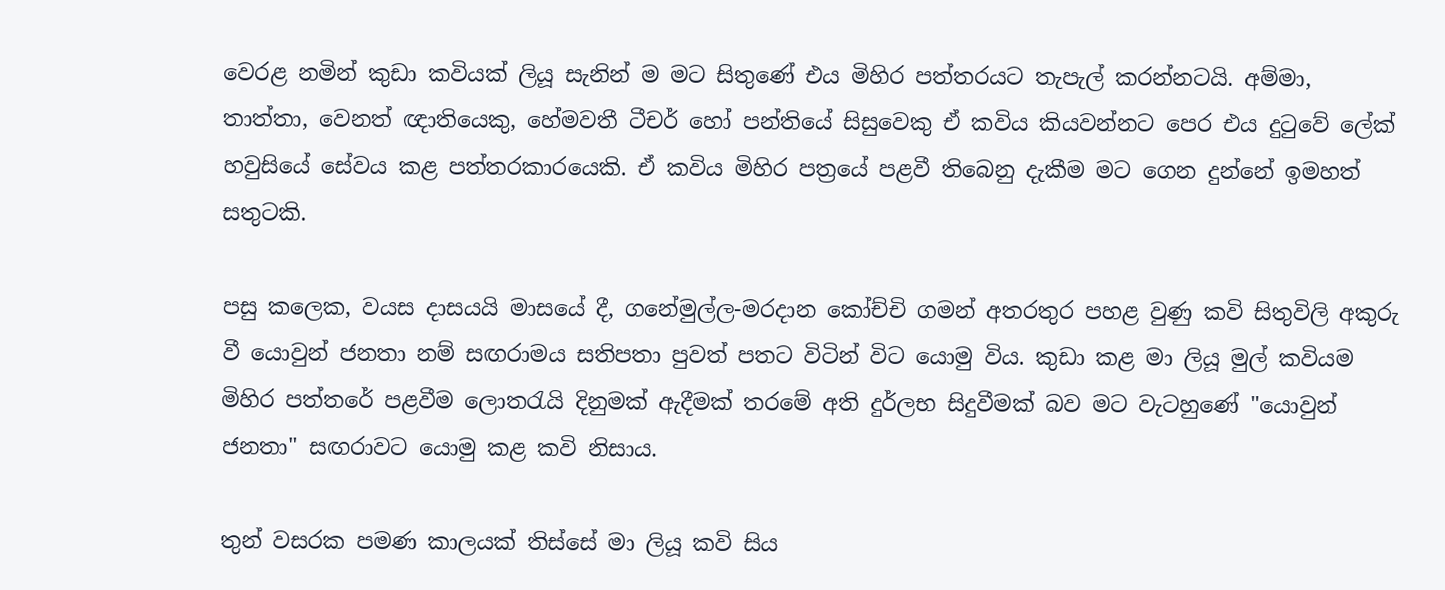වෙරළ නමින් කුඩා කවියක් ලියූ සැනින් ම මට සිතුණේ එය මිහිර පත්තරයට තැපැල් කරන්නටයි. අම්මා, තාත්තා, වෙනත් ඥාතියෙකු, හේමවතී ටීචර් හෝ පන්තියේ සිසුවෙකු ඒ කවිය කියවන්නට පෙර එය දුටුවේ ලේක් හවුසියේ සේවය කළ පත්තරකාරයෙකි. ඒ කවිය මිහිර පත්‍රයේ පළවී තිබෙනු දැකීම මට ගෙන දුන්නේ ඉමහත් සතුටකි.

පසු කලෙක, වයස දාසයයි මාසයේ දී, ගනේමුල්ල-මරදාන කෝච්චි ගමන් අතරතුර පහළ වුණු කවි සිතුවිලි අකුරු වී යොවුන් ජනතා නම් සඟරාමය සතිපතා පුවත් පතට විටින් විට යොමු විය. කුඩා කළ මා ලියූ මුල් කවියම මිහිර පත්තරේ පළවීම ලොතරැයි දිනුමක් ඇදීමක් තරමේ අති දුර්ලභ සිදුවීමක් බව මට වැටහුණේ "යොවුන් ජනතා" සඟරාවට යොමු කළ කවි නිසාය.

තුන් වසරක පමණ කාලයක් තිස්සේ මා ලියූ කවි සිය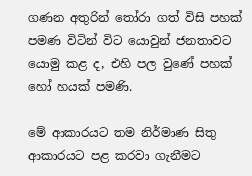ගණන අතුරින් තෝරා ගත් විසි පහක් පමණ විටින් විට යොවුන් ජනතාවට යොමු කළ ද, එහි පල වුණේ පහක් හෝ හයක් පමණි.

මේ ආකාරයට තම නිර්මාණ සිතු ආකාරයට පළ කරවා ගැනීමට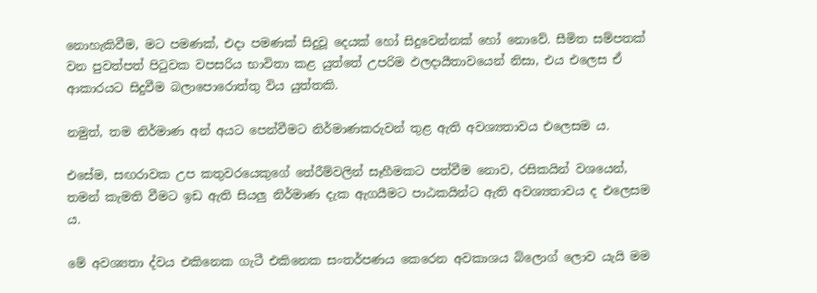නොහැකිවීම, මට පමණක්, එදා පමණක් සිදුවූ දෙයක් හෝ සිදුවෙන්නක් හෝ නොවේ. සීමිත සම්පතක් වන පුවත්පත් පිටුවක වපසරිය භාවිතා කළ යුත්තේ උපරිම ඵලදායීතාවයෙන් නිසා, එය එලෙස ඒ ආකාරයට සිදුවීම බලාපොරොත්තු විය යුත්තකි.

නමුත්, තම නිර්මාණ අන් අයට පෙන්වීමට නිර්මාණකරුවන් තුළ ඇති අවශ්‍යතාවය එලෙසම ය.

එසේම, සඟරාවක උප කතුවරයෙකුගේ තේරීම්වලින් සෑහීමකට පත්වීම නොව, රසිකයින් වශයෙන්, තමන් කැමති වීමට ඉඩ ඇති සියලු නිර්මාණ දැක ඇගයීමට පාඨකයින්ට ඇති අවශ්‍යතාවය ද එලෙසම ය.

මේ අවශ්‍යතා ද්වය එකිනෙක ගැටී එකිනෙක සංතර්පණය කෙරෙන අවකාශය බ්ලොග් ලොව යැයි මම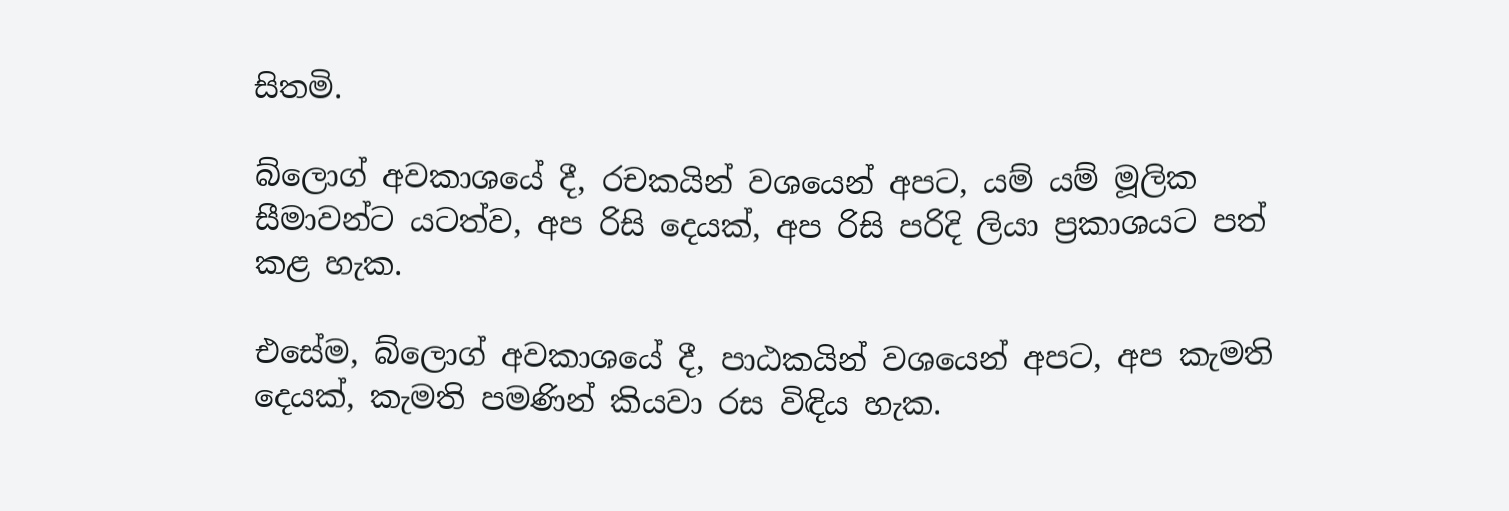සිතමි.

බ්ලොග් අවකාශයේ දී, රචකයින් වශයෙන් අපට, යම් යම් මූලික සීමාවන්ට යටත්ව, අප රිසි දෙයක්, අප රිසි පරිදි ලියා ප්‍රකාශයට පත් කළ හැක.

එසේම, බ්ලොග් අවකාශයේ දී, පාඨකයින් වශයෙන් අපට, අප කැමති දෙයක්, කැමති පමණින් කියවා රස විඳිය හැක.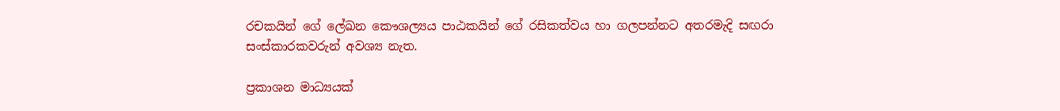රචකයින් ගේ ලේඛන කෞශල්‍යය පාඨකයින් ගේ රසිකත්වය හා ගලපන්නට අතරමැදි සඟරා සංස්කාරකවරුන් අවශ්‍ය නැත.

ප්‍රකාශන මාධ්‍යයක්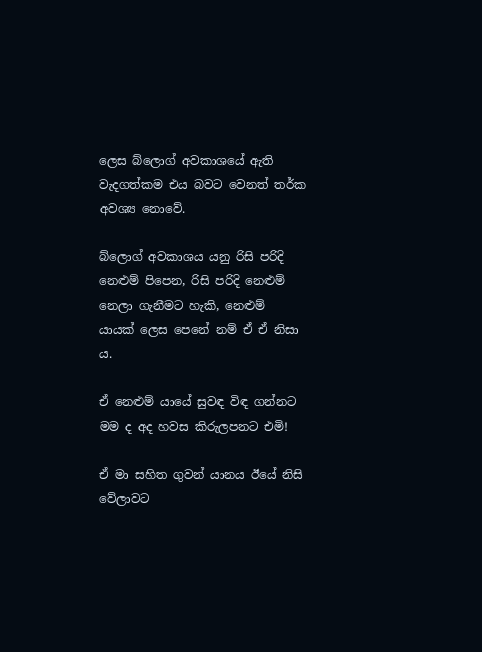ලෙස බ්ලොග් අවකාශයේ ඇති වැදගත්කම එය බවට වෙනත් තර්ක අවශ්‍ය නොවේ.

බ්ලොග් අවකාශය යනු රිසි පරිදි නෙළුම් පිපෙන, රිසි පරිදි නෙළුම් නෙලා ගැනීමට හැකි, නෙළුම් යායක් ලෙස පෙනේ නම් ඒ ඒ නිසා ය.

ඒ නෙළුම් යායේ සුවඳ විඳ ගන්නට මම ද අද හවස කිරුලපනට එමි!

ඒ මා සහිත ගුවන් යානය ඊයේ නිසි වේලාවට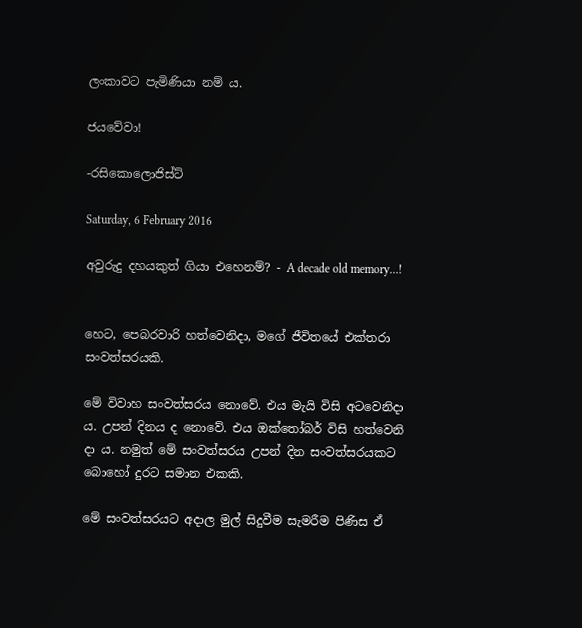ලංකාවට පැමිණියා නම් ය.

ජයවේවා!

-රසිකොලොජිස්ට්

Saturday, 6 February 2016

අවුරුදු දහයකුත් ගියා එහෙනම්? - A decade old memory...!


හෙට, පෙබරවාරි හත්වෙනිදා, මගේ ජීවිතයේ එක්තරා සංවත්සරයකි.

මේ විවාහ සංවත්සරය නොවේ. එය මැයි විසි අටවෙනිදා ය. උපන් දිනය ද නොවේ. එය ඔක්තෝබර් විසි හත්වෙනි දා ය. නමුත් මේ සංවත්සරය උපන් දින සංවත්සරයකට බොහෝ දුරට සමාන එකකි.

මේ සංවත්සරයට අදාල මුල් සිදුවීම සැමරීම පිණිස ඒ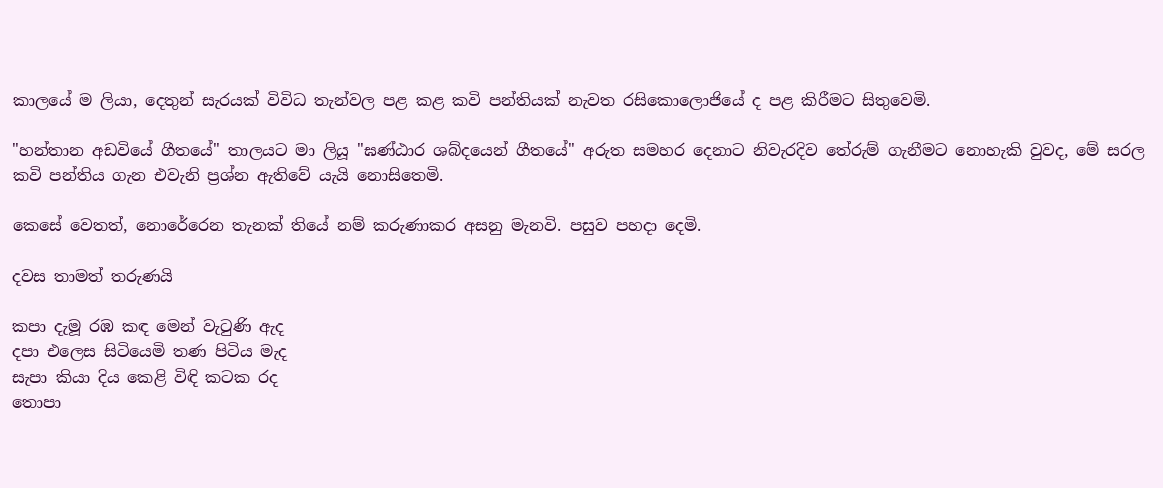කාලයේ ම ලියා, දෙතුන් සැරයක් විවිධ තැන්වල පළ කළ කවි පන්තියක් නැවත රසිකොලොජියේ ද පළ කිරීමට සිතුවෙමි.

"හන්තාන අඩවියේ ගීතයේ" තාලයට මා ලියූ "ඝණ්ඨාර ශබ්දයෙන් ගීතයේ" අරුත සමහර දෙනාට නිවැරදිව තේරුම් ගැනීමට නොහැකි වුවද, මේ සරල කවි පන්තිය ගැන එවැනි ප්‍රශ්න ඇතිවේ යැයි නොසිතෙමි.

කෙසේ වෙතත්, නොරේරෙන තැනක් තියේ නම් කරුණාකර අසනු මැනවි. පසුව පහදා දෙමි.

දවස තාමත් තරුණයි

කපා දැමූ රඹ කඳ මෙන් වැටුණි ඇද
දපා එලෙස සිටියෙමි තණ පිටිය මැද
සැපා කියා දිය කෙළි විඳි කටක රද
තොපා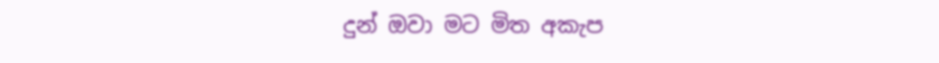දුන් ඔවා මට මිත අකැප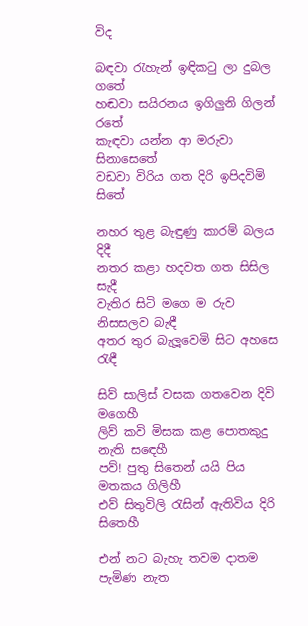විද

බඳවා රැහැන් ඉඳිකටු ලා දුබල ගතේ
හඬවා සයිරනය ඉගිලුනි ගිලන් රතේ
කැඳවා යන්න ආ මරුවා සිනාසෙතේ
වඩවා විරිය ගත දිරි ඉපිදවිමි සිතේ

නහර තුළ බැඳුණු කාරම් බලය දිදී
නතර කළා හදවත ගත සිසිල සැදී
වැතිර සිටි මගෙ ම රුව නිසසලව බැඳී
අතර තුර බැලූවෙමි සිට අහසෙ රැඳී

සිව් සාලිස් වසක ගතවෙන දිවි මගෙහී
ලිව් කවි මිසක කළ පොතකුදු නැති සඳෙහී
පව්! පුතු සිතෙන් යයි පිය මතකය ගිලිහී
එව් සිතුවිලි රැසින් ඇතිවිය දිරි සිතෙහී

එන් නට බැහැ තවම දාතම පැමිණ නැත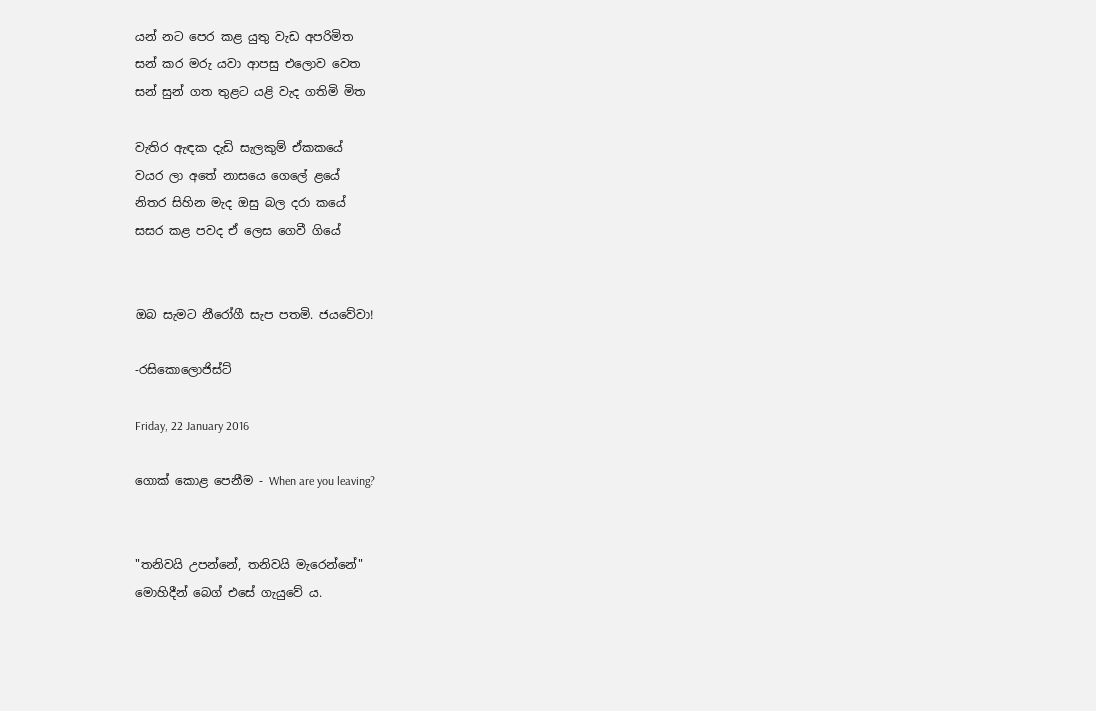යන් නට පෙර කළ යුතු වැඩ අපරිමිත
සන් කර මරු යවා ආපසු එලොව වෙත
සන් සුන් ගත තුළට යළි වැද ගතිමි මිත

වැතිර ඇඳක දැඩි සැලකුම් ඒකකයේ
වයර ලා අතේ නාසයෙ ගෙලේ ළයේ
නිතර සිහින මැද ඔසු බල දරා කයේ
සසර කළ පවද ඒ ලෙස ගෙවී ගියේ


ඔබ සැමට නීරෝගී සැප පතමි. ජයවේවා!

-රසිකොලොජිස්ට්

Friday, 22 January 2016

ගොක් කොළ පෙනීම - When are you leaving?


"තනිවයි උපන්නේ, තනිවයි මැරෙන්නේ"
මොහිදීන් බෙග් එසේ ගැයුවේ ය.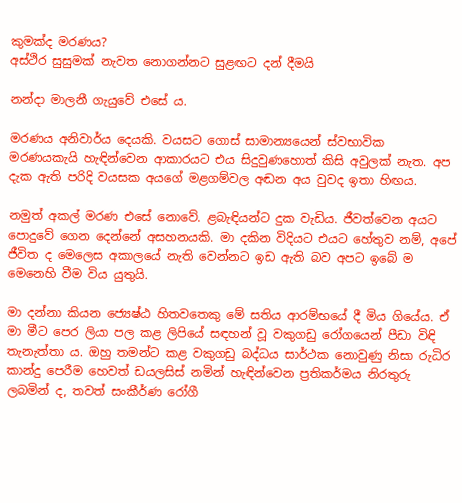කුමක්ද මරණය?
අස්ථිර සුසුමක් නැවත නොගන්නට සුළඟට දන් දීමයි

නන්දා මාලනී ගැයුවේ එසේ ය.

මරණය අනිවාර්ය දෙයකි. වයසට ගොස් සාමාන්‍යයෙන් ස්වභාවික මරණයකැයි හැඳින්වෙන ආකාරයට එය සිදුවුණහොත් කිසි අවුලක් නැත. අප දැක ඇති පරිදි වයසක අයගේ මළගම්වල අඬන අය වුවද ඉතා හිඟය.

නමුත් අකල් මරණ එසේ නොවේ. ළබැඳියන්ට දුක වැඩිය. ජීවත්වෙන අයට පොදුවේ ගෙන දෙන්නේ අසහනයකි. මා දකින විදියට එයට හේතුව නම්, අපේ ජීවිත ද මෙලෙස අකාලයේ නැති වෙන්නට ඉඩ ඇති බව අපට ඉබේ ම මෙනෙහි වීම විය යුතුයි.

මා දන්නා කියන ජ්‍යෙෂ්ඨ හිතවතෙකු මේ සතිය ආරම්භයේ දී මිය ගියේය. ඒ මා මීට පෙර ලියා පල කළ ලිපියේ සඳහන් වූ වකුගඩු රෝගයෙන් පීඩා විඳි තැනැත්තා ය. ඔහු තමන්ට කළ වකුගඩු බද්ධය සාර්ථක නොවුණු නිසා රුධිර කාන්දු පෙරීම හෙවත් ඩයලසිස් නමින් හැඳින්වෙන ප්‍රතිකර්මය නිරතුරු ලබමින් ද, තවත් සංකීර්ණ රෝගී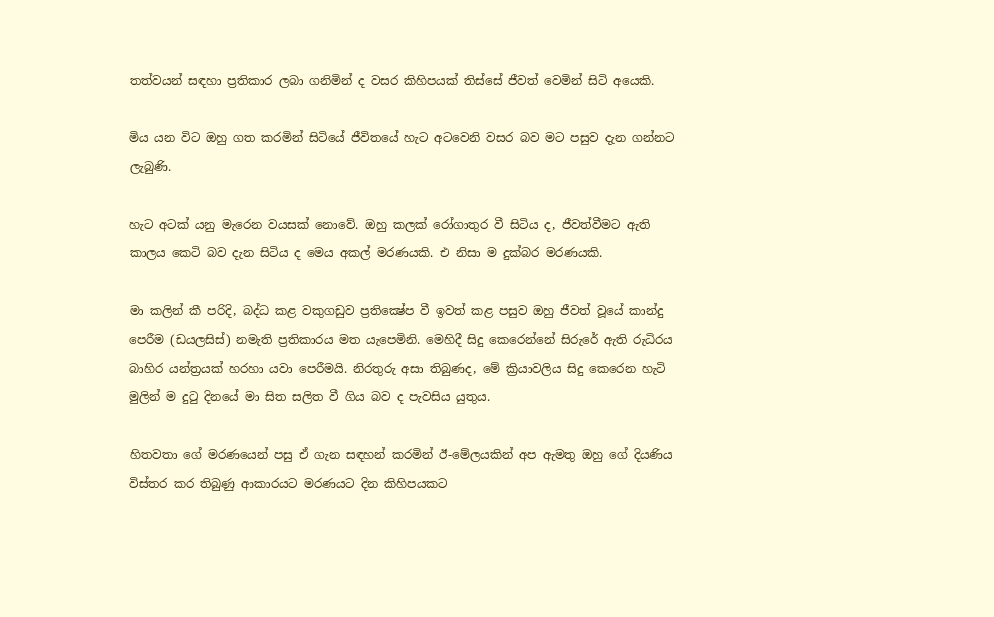තත්වයන් සඳහා ප්‍රතිකාර ලබා ගනිමින් ද වසර කිහිපයක් තිස්සේ ජීවත් වෙමින් සිටි අයෙකි.

මිය යන විට ඔහු ගත කරමින් සිටියේ ජීවිතයේ හැට අටවෙනි වසර බව මට පසුව දැන ගන්නට ලැබුණි.

හැට අටක් යනු මැරෙන වයසක් නොවේ. ඔහු කලක් රෝගාතුර වී සිටිය ද, ජීවත්වීමට ඇති කාලය කෙටි බව දැන සිටිය ද මෙය අකල් මරණයකි. එ නිසා ම දුක්බර මරණයකි.

මා කලින් කී පරිදි, බද්ධ කළ වකුගඩුව ප්‍රතික්‍ෂේප වී ඉවත් කළ පසුව ඔහු ජීවත් වූයේ කාන්දු පෙරීම (ඩයලසිස්) නමැති ප්‍රතිකාරය මත යැපෙමිනි. මෙහිදී සිදු කෙරෙන්නේ සිරුරේ ඇති රුධිරය බාහිර යන්ත්‍රයක් හරහා යවා පෙරීමයි. නිරතුරු අසා තිබුණද, මේ ක්‍රියාවලිය සිදු කෙරෙන හැටි මුලින් ම දුටු දිනයේ මා සිත සලිත වී ගිය බව ද පැවසිය යුතුය.

හිතවතා ගේ මරණයෙන් පසු ඒ ගැන සඳහන් කරමින් ඊ-මේලයකින් අප ඇමතු ඔහු ගේ දියණිය විස්තර කර තිබුණු ආකාරයට මරණයට දින කිහිපයකට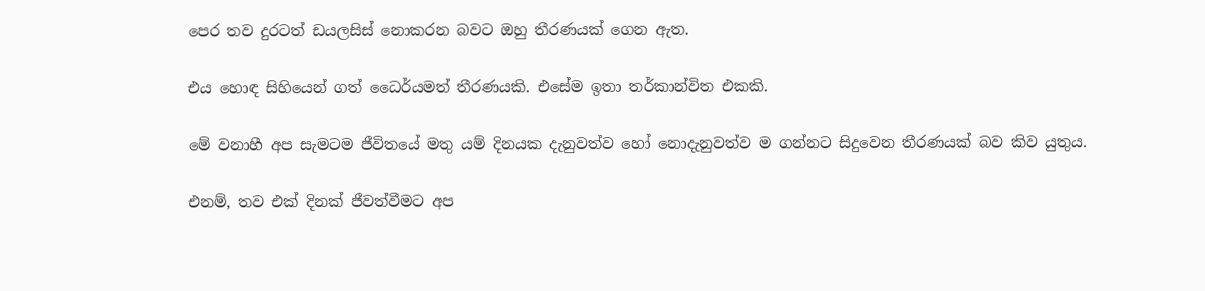පෙර තව දුරටත් ඩයලසිස් නොකරන බවට ඔහු තීරණයක් ගෙන ඇත.

එය හොඳ සිහියෙන් ගත් ධෛර්යමත් තීරණයකි. එසේම ඉතා තර්කාන්විත එකකි.

මේ වනාහී අප සැමටම ජීවිතයේ මතු යම් දිනයක දැනුවත්ව හෝ නොදැනුවත්ව ම ගන්නට සිදුවෙන තීරණයක් බව කිව යුතුය.

එනම්, තව එක් දිනක් ජීවත්වීමට අප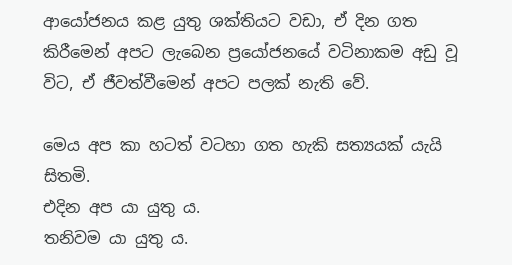ආයෝජනය කළ යුතු ශක්තියට වඩා, ඒ දින ගත කිරීමෙන් අපට ලැබෙන ප්‍රයෝජනයේ වටිනාකම අඩු වූ විට, ඒ ජීවත්වීමෙන් අපට පලක් නැති වේ.

මෙය අප කා හටත් වටහා ගත හැකි සත්‍යයක් යැයි සිතමි.
එදින අප යා යුතු ය.
තනිවම යා යුතු ය.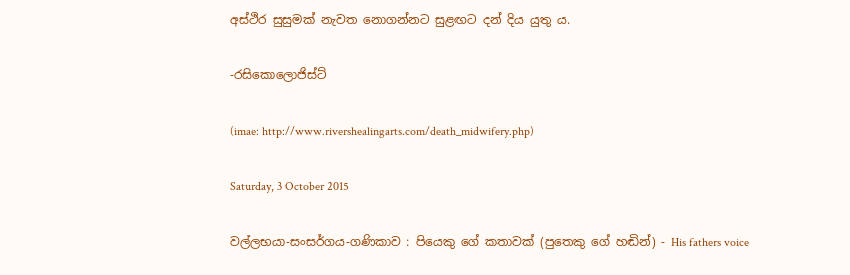අස්ථිර සුසුමක් නැවත නොගන්නට සුළඟට දන් දිය යුතු ය.

-රසිකොලොජිස්ට්

(imae: http://www.rivershealingarts.com/death_midwifery.php)

Saturday, 3 October 2015

වල්ලභයා-සංසර්ගය-ගණිකාව : පියෙකු ගේ කතාවක් (පුතෙකු ගේ හඬින්) - His fathers voice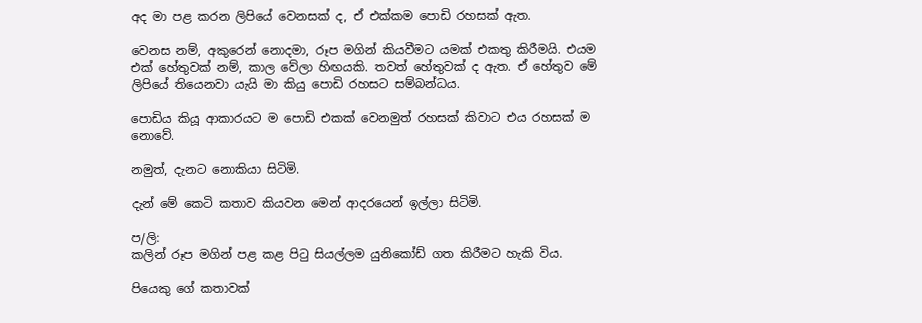අද මා පළ කරන ලිපියේ වෙනසක් ද, ඒ එක්කම පොඩි රහසක් ඇත.

වෙනස නම්, අකුරෙන් නොදමා, රූප මගින් කියවීමට යමක් එකතු කිරීමයි. එයම එක් හේතුවක් නම්, කාල වේලා හිඟයකි. තවත් හේතුවක් ද ඇත. ඒ හේතුව මේ ලිපියේ තියෙනවා යැයි මා කියු පොඩි රහසට සම්බන්ධය.

පොඩිය කියූ ආකාරයට ම පොඩි එකක් වෙනමුත් රහසක් කිවාට එය රහසක් ම නොවේ.

නමුත්, දැනට නොකියා සිටිමි.

දැන් මේ කෙටි කතාව කියවන මෙන් ආදරයෙන් ඉල්ලා සිටිමි.

ප/ලි:
කලින් රූප මගින් පළ කළ පිටු සියල්ලම යුනිකෝඩ් ගත කිරීමට හැකි විය.

පියෙකු ගේ කතාවක්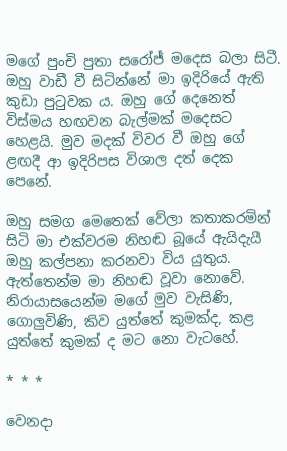මගේ පුංචි පුතා සරෝජ් මදෙස බලා සිටී. ඔහු වාඩී වී සිටින්නේ මා ඉදිරියේ ඇති කුඩා පුටුවක ය. ඔහු ගේ දෙනෙත් විස්මය හඟවන බැල්මක් මදෙසට හෙළයි. මුව මදක් විවර වී ඔහු ගේ ළඟදී ආ ඉදිරිපස විශාල දත් දෙක පෙනේ.

ඔහු සමග මෙතෙක් වේලා කතාකරමින් සිටි මා එක්වරම නිහඬ බූයේ ඇයිදැයී ඔහු කල්පනා කරනවා විය යුතුය. ඇත්තෙන්ම මා නිහඬ වූවා නොවේ. නිරායාසයෙන්ම මගේ මුව වැසිණි, ගොලුවිණි, කිව යුත්තේ කුමක්ද, කළ යුත්තේ කුමක් ද මට නො වැටහේ.

* * *

වෙනදා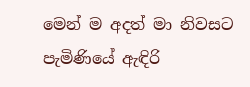මෙන් ම අදත් මා නිවසට පැමිණියේ ඇඳිරි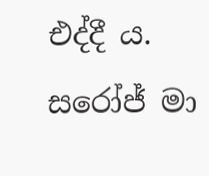එද්දී ය. සරෝජ් මා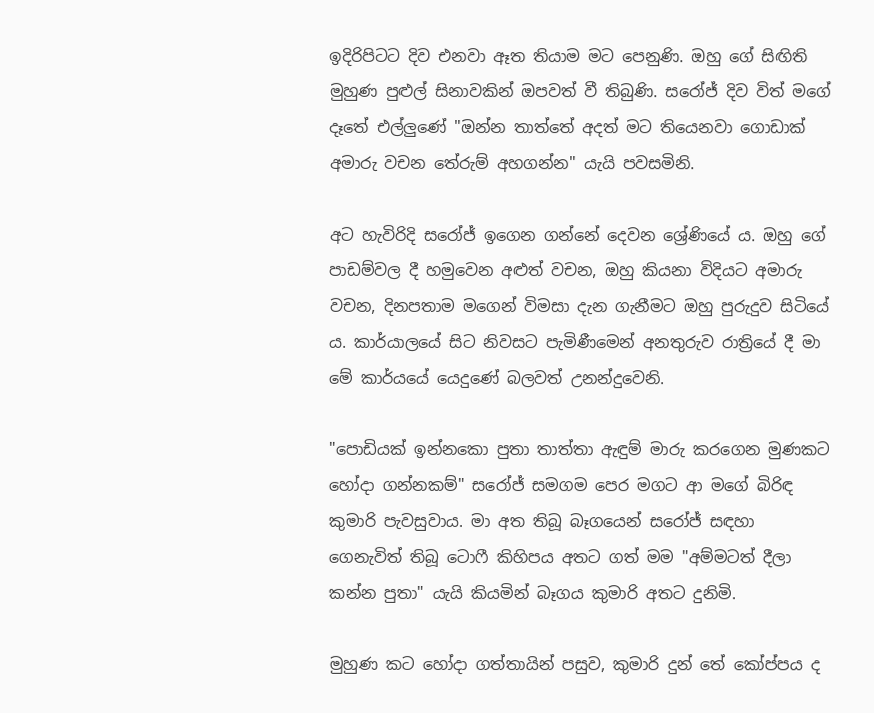ඉදිරිපිටට දිව එනවා ඈත තියාම මට පෙනුණි. ඔහු ගේ සිඟිති මුහුණ පුළුල් සිනාවකින් ඔපවත් වී තිබුණි. සරෝජ් දිව විත් මගේ දෑතේ එල්ලුණේ "ඔන්න තාත්තේ අදත් මට තියෙනවා ගොඩාක් අමාරු වචන තේරුම් අහගන්න" යැයි පවසමිනි.

අට හැවිරිදි සරෝජ් ඉගෙන ගන්නේ දෙවන ශ්‍රේණියේ ය. ඔහු ගේ පාඩම්වල දී හමුවෙන අළුත් වචන, ඔහු කියනා විදියට අමාරු වචන, දිනපතාම මගෙන් විමසා දැන ගැනීමට ඔහු පුරුදුව සිටියේ ය. කාර්යාලයේ සිට නිවසට පැමිණීමෙන් අනතුරුව රාත්‍රියේ දී මා මේ කාර්යයේ යෙදුණේ බලවත් උනන්දුවෙනි.

"පොඩියක් ඉන්නකො පුතා තාත්තා ඇඳුම් මාරු කරගෙන මුණකට හෝදා ගන්නකම්" සරෝජ් සමගම පෙර මගට ආ මගේ බිරිඳ කුමාරි පැවසුවාය. මා අත තිබූ බෑගයෙන් සරෝජ් සඳහා ගෙනැවිත් තිබූ ටොෆී කිහිපය අතට ගත් මම "අම්මටත් දීලා කන්න පුතා" යැයි කියමින් බෑගය කුමාරි අතට දුනිමි.

මුහුණ කට හෝදා ගත්තායින් පසුව, කුමාරි දුන් තේ කෝප්පය ද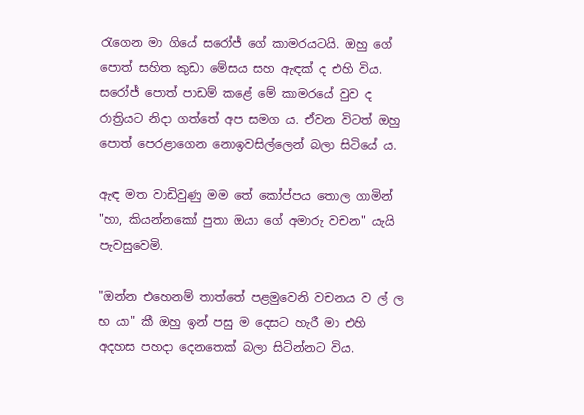රැගෙන මා ගියේ සරෝජ් ගේ කාමරයටයි. ඔහු ගේ පොත් සහිත කුඩා මේසය සහ ඇඳක් ද එහි විය. සරෝජ් පොත් පාඩම් කළේ මේ කාමරයේ වුව ද රාත්‍රියට නිදා ගත්තේ අප සමග ය. ඒවන විටත් ඔහු පොත් පෙරළාගෙන නොඉවසිල්ලෙන් බලා සිටියේ ය.

ඇඳ මත වාඩිවුණු මම තේ කෝප්පය තොල ගාමින් "හා, කියන්නකෝ පුතා ඔයා ගේ අමාරු වචන" යැයි පැවසුවෙමි.

"ඔන්න එහෙනම් තාත්තේ පළමුවෙනි වචනය ව ල් ල භ යා" කී ඔහු ඉන් පසු ම දෙසට හැරී මා එහි අදහස පහදා දෙනතෙක් බලා සිටින්නට විය.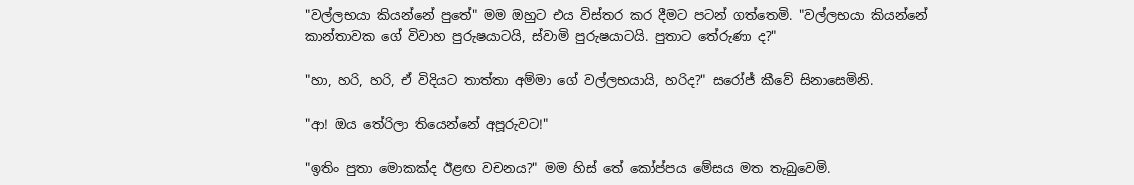"වල්ලභයා කියන්නේ පුතේ" මම ඔහුට එය විස්තර කර දීමට පටන් ගත්තෙමි. "වල්ලභයා කියන්නේ කාන්තාවක ගේ විවාහ පුරුෂයාටයි, ස්වාමි පුරුෂයාටයි. පුතාට තේරුණා ද?"

"හා, හරි, හරි, ඒ විදියට තාත්තා අම්මා ගේ වල්ලභයායි, හරිද?" සරෝජ් කීවේ සිනාසෙමිනි.

"ආ! ඔය තේරිලා තියෙන්නේ අපූරුවට!"

"ඉතිං පුතා මොකක්ද ඊළඟ වචනය?" මම හිස් තේ කෝප්පය මේසය මත තැබුවෙමි.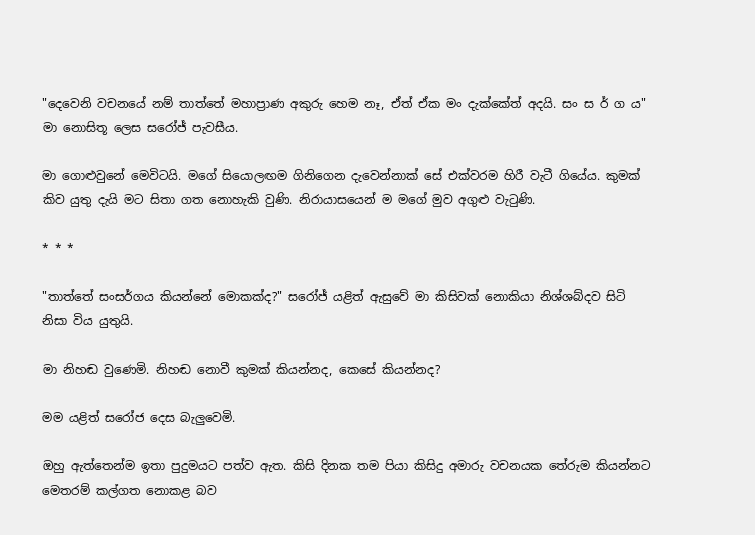"දෙවෙනි වචනයේ නම් තාත්තේ මහාප්‍රාණ අකුරු හෙම නෑ, ඒත් ඒක මං දැක්කේත් අදයි. සං ස ර් ග ය" මා නොසිතූ ලෙස සරෝජ් පැවසීය.

මා ගොළුවුනේ මෙවිටයි. මගේ සියොලඟම ගිනිගෙන දැවෙන්නාක් සේ එක්වරම හිරී වැටී ගියේය. කුමක් කිව යුතු දැයි මට සිතා ගත නොහැකි වුණි. නිරායාසයෙන් ම මගේ මුව අගුළු වැටුණි.

* * *

"තාත්තේ සංසර්ගය කියන්නේ මොකක්ද?" සරෝජ් යළිත් ඇසුවේ මා කිසිවක් නොකියා නිශ්ශබ්දව සිටි නිසා විය යුතුයි.

මා නිහඬ වුණෙමි. නිහඬ නොවී කුමක් කියන්නද, කෙසේ කියන්නද?

මම යළිත් සරෝජ දෙස බැලුවෙමි.

ඔහු ඇත්තෙන්ම ඉතා පුදුමයට පත්ව ඇත. කිසි දිනක තම පියා කිසිදු අමාරු වචනයක තේරුම කියන්නට මෙතරම් කල්ගත නොකළ බව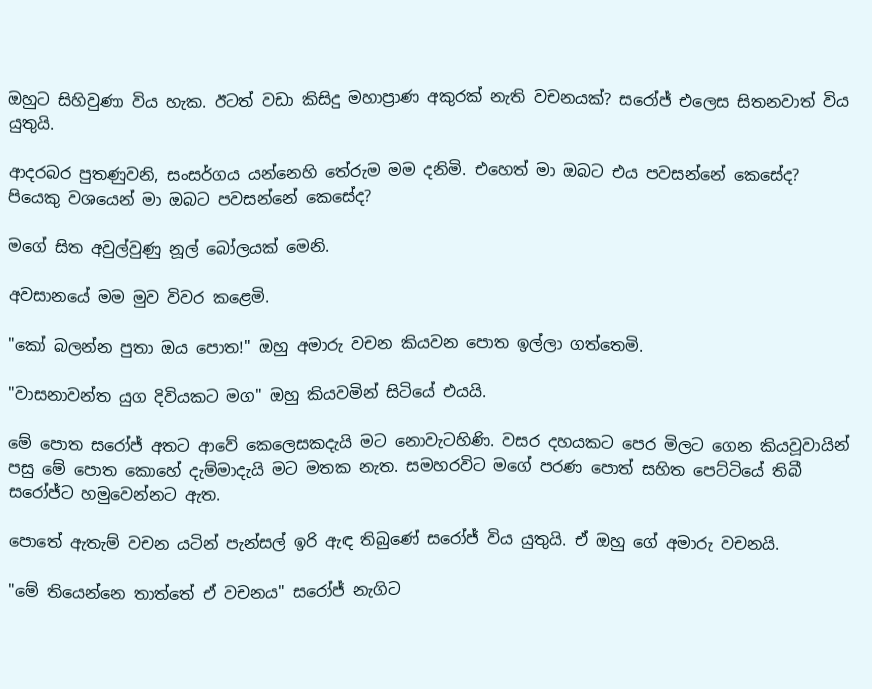ඔහුට සිහිවුණා විය හැක. ඊටත් වඩා කිසිදු මහාප්‍රාණ අකුරක් නැති වචනයක්? සරෝජ් එලෙස සිතනවාත් විය යුතුයි.

ආදරබර පුතණුවනි, සංසර්ගය යන්නෙහි තේරුම මම දනිමි. එහෙත් මා ඔබට එය පවසන්නේ කෙසේද? පියෙකු වශයෙන් මා ඔබට පවසන්නේ කෙසේද?

මගේ සිත අවුල්වුණු නූල් බෝලයක් මෙනි.

අවසානයේ මම මුව විවර කළෙමි.

"කෝ බලන්න පුතා ඔය පොත!" ඔහු අමාරු වචන කියවන පොත ඉල්ලා ගත්තෙමි.

"වාසනාවන්ත යුග දිවියකට මග" ඔහු කියවමින් සිටියේ එයයි.

මේ පොත සරෝජ් අතට ආවේ කෙලෙසකදැයි මට නොවැටහිණි. වසර දහයකට පෙර මිලට ගෙන කියවූවායින් පසු මේ පොත කොහේ දැම්මාදැයි මට මතක නැත. සමහරවිට මගේ පරණ පොත් සහිත පෙට්ටියේ තිබී සරෝජ්ට හමුවෙන්නට ඇත.

පොතේ ඇතැම් වචන යටින් පැන්සල් ඉරි ඇඳ තිබුණේ සරෝජ් විය යුතුයි. ඒ ඔහු ගේ අමාරු වචනයි.

"මේ තියෙන්නෙ තාත්තේ ඒ වචනය" සරෝජ් නැගිට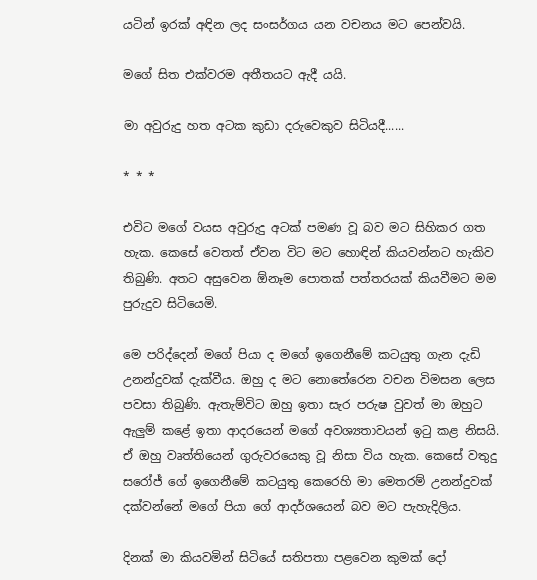යටින් ඉරක් අඳින ලද සංසර්ගය යන වචනය මට පෙන්වයි.

මගේ සිත එක්වරම අතීතයට ඇදී යයි.

මා අවුරුදු හත අටක කුඩා දරුවෙකුව සිටියදී......

* * *

එවිට මගේ වයස අවුරුදු අටක් පමණ වූ බව මට සිහිකර ගත හැක. කෙසේ වෙතත් ඒවන විට මට හොඳින් කියවන්නට හැකිව තිබුණි. අතට අසුවෙන ඕනෑම පොතක් පත්තරයක් කියවීමට මම පුරුදුව සිටියෙමි.

මෙ පරිද්දෙන් මගේ පියා ද මගේ ඉගෙනීමේ කටයුතු ගැන දැඩි උනන්දුවක් දැක්වීය. ඔහු ද මට නොතේරෙන වචන විමසන ලෙස පවසා තිබුණි. ඇතැම්විට ඔහු ඉතා සැර පරුෂ වුවත් මා ඔහුට ඇලුම් කළේ ඉතා ආදරයෙන් මගේ අවශ්‍යතාවයන් ඉටු කළ නිසයි. ඒ ඔහු වෘත්තියෙන් ගුරුවරයෙකු වූ නිසා විය හැක. කෙසේ වතුදු සරෝජ් ගේ ඉගෙනීමේ කටයුතු කෙරෙහි මා මෙතරම් උනන්දුවක් දක්වන්නේ මගේ පියා ගේ ආදර්ශයෙන් බව මට පැහැදිලිය.

දිනක් මා කියවමින් සිටියේ සතිපතා පළවෙන කුමක් දෝ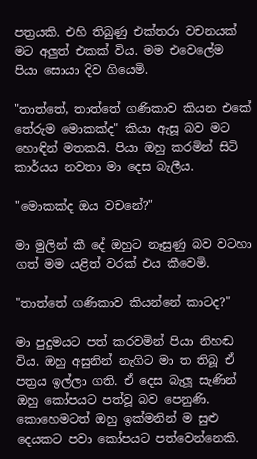පත්‍රයකි. එහි තිබුණු එක්තරා වචනයක් මට අලුත් එකක් විය. මම එවෙලේම පියා සොයා දිව ගියෙමි.

"තාත්තේ, තාත්තේ ගණිකාව කියන එකේ තේරුම මොකක්ද" කියා ඇසූ බව මට හොඳින් මතකයි. පියා ඔහු කරමින් සිටි කාර්යය නවතා මා දෙස බැලීය.

"මොකක්ද ඔය වචනේ?"

මා මුලින් කී දේ ඔහුට නෑසුණු බව වටහා ගත් මම යළිත් වරක් එය කීවෙමි.

"තාත්තේ ගණිකාව කියන්නේ කාටද?"

මා පුදුමයට පත් කරවමින් පියා නිහඬ විය. ඔහු අසුනින් නැගිට මා ත තිබූ ඒ පත්‍රය ඉල්ලා ගති. ඒ දෙස බැලූ සැණින් ඔහු කෝපයට පත්වූ බව පෙනුණි. කොහෙමටත් ඔහු ඉක්මනින් ම සුළු දෙයකට පවා කෝපයට පත්වෙන්නෙකි.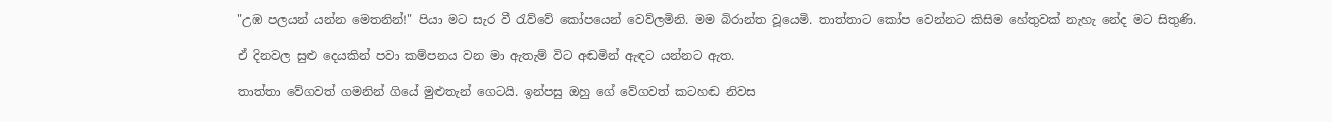"උඹ පලයන් යන්න මෙතනින්!" පියා මට සැර වී රැව්වේ කෝපයෙන් වෙව්ලමිනි. මම බිරාන්ත වූයෙමි. තාත්තාට කෝප වෙන්නට කිසිම හේතුවක් නැහැ නේද මට සිතුණි.

ඒ දිනවල සුළු දෙයකින් පවා කම්පනය වන මා ඇතැම් විට අඬමින් ඇඳට යන්නට ඇත.

තාත්තා වේගවත් ගමනින් ගියේ මුළුතැන් ගෙටයි. ඉන්පසු ඔහු ගේ වේගවත් කටහඬ නිවස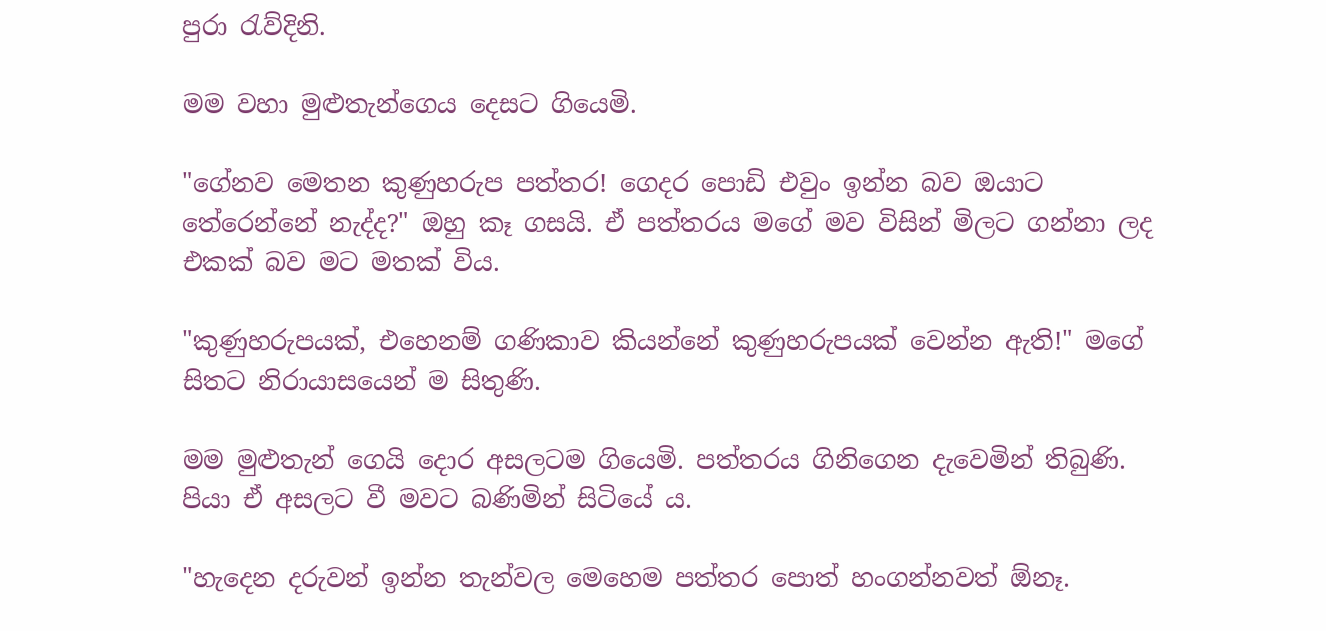පුරා රැව්දිනි.

මම වහා මුළුතැන්ගෙය දෙසට ගියෙමි.

"ගේනව මෙතන කුණුහරුප පත්තර! ගෙදර පොඩි එවුං ඉන්න බව ඔයාට තේරෙන්නේ නැද්ද?" ඔහු කෑ ගසයි. ඒ පත්තරය මගේ මව විසින් මිලට ගන්නා ලද එකක් බව මට මතක් විය.

"කුණුහරුපයක්, එහෙනම් ගණිකාව කියන්නේ කුණුහරුපයක් වෙන්න ඇති!" මගේ සිතට නිරායාසයෙන් ම සිතුණි.

මම මුළුතැන් ගෙයි දොර අසලටම ගියෙමි. පත්තරය ගිනිගෙන දැවෙමින් තිබුණි. පියා ඒ අසලට වී මවට බණිමින් සිටියේ ය.

"හැදෙන දරුවන් ඉන්න තැන්වල මෙහෙම පත්තර පොත් හංගන්නවත් ඕනෑ.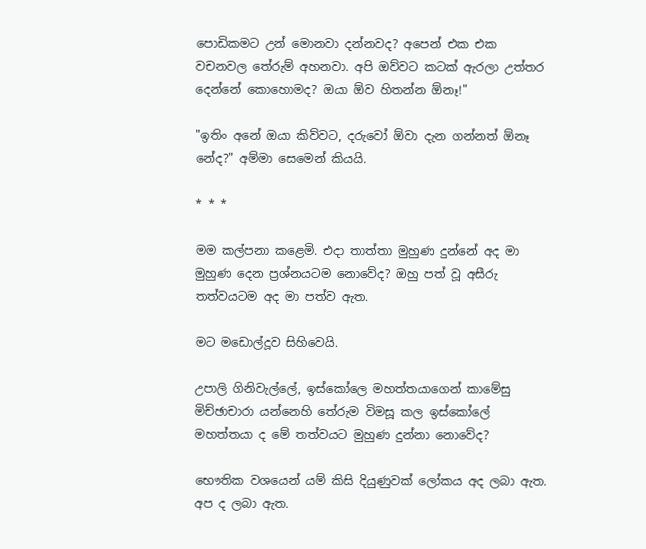පොඩිකමට උන් මොනවා දන්නවද? අපෙන් එක එක වචනවල තේරුම් අහනවා. අපි ඔව්වට කටක් ඇරලා උත්තර දෙන්නේ කොහොමද? ඔයා ඕව හිතන්න ඕනෑ!"

"ඉතිං අනේ ඔයා කිව්වට, දරුවෝ ඕවා දැන ගන්නත් ඕනෑ නේද?" අම්මා සෙමෙන් කියයි.

* * *

මම කල්පනා කළෙමි. එදා තාත්තා මුහුණ දුන්නේ අද මා මුහුණ දෙන ප්‍රශ්නයටම නොවේද? ඔහු පත් වූ අසීරු තත්වයටම අද මා පත්ව ඇත.

මට මඩොල්දූව සිහිවෙයි.

උපාලි ගිනිවැල්ලේ, ඉස්කෝලෙ මහත්තයාගෙන් කාමේසු මිච්ඡාචාරා යන්නෙහි තේරුම විමසූ කල ඉස්කෝලේ මහත්තයා ද මේ තත්වයට මුහුණ දුන්නා නොවේද?

භෞතික වශයෙන් යම් කිසි දියුණුවක් ලෝකය අද ලබා ඇත. අප ද ලබා ඇත.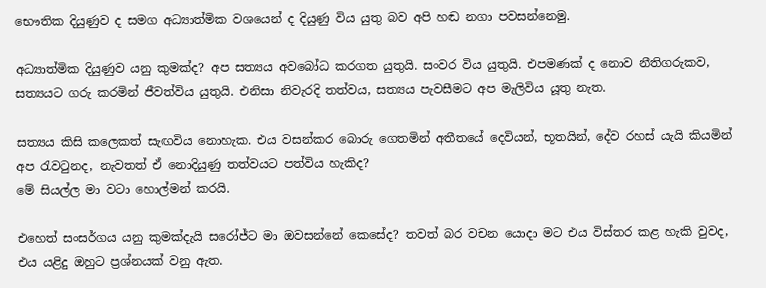භෞතික දියුණුව ද සමග අධ්‍යාත්මික වශයෙන් ද දියුණු විය යුතු බව අපි හඬ නගා පවසන්නෙමු.

අධ්‍යාත්මික දියුණුව යනු කුමක්ද? අප සත්‍යය අවබෝධ කරගත යුතුයි. සංවර විය යුතුයි. එපමණක් ද නොව නීතිගරුකව, සත්‍යයට ගරු කරමින් ජීවත්විය යුතුයි. එනිසා නිවැරදි තත්වය, සත්‍යය පැවසීමට අප මැලිවිය යූතු නැත.

සත්‍යය කිසි කලෙකත් සැඟවිය නොහැක. එය වසන්කර බොරු ගෙතමින් අතීතයේ දෙවියන්, භූතයින්, දේව රහස් යැයි කියමින් අප රැවටුනද, නැවතත් ඒ නොදියුණු තත්වයට පත්විය හැකිද?
මේ සියල්ල මා වටා හොල්මන් කරයි.

එහෙත් සංසර්ගය යනු කුමක්දැයි සරෝජ්ට මා ඔවසන්නේ කෙසේද? තවත් බර වචන යොදා මට එය විස්තර කළ හැකි වුවද, එය යළිදු ඔහුට ප්‍රශ්නයක් වනු ඇත.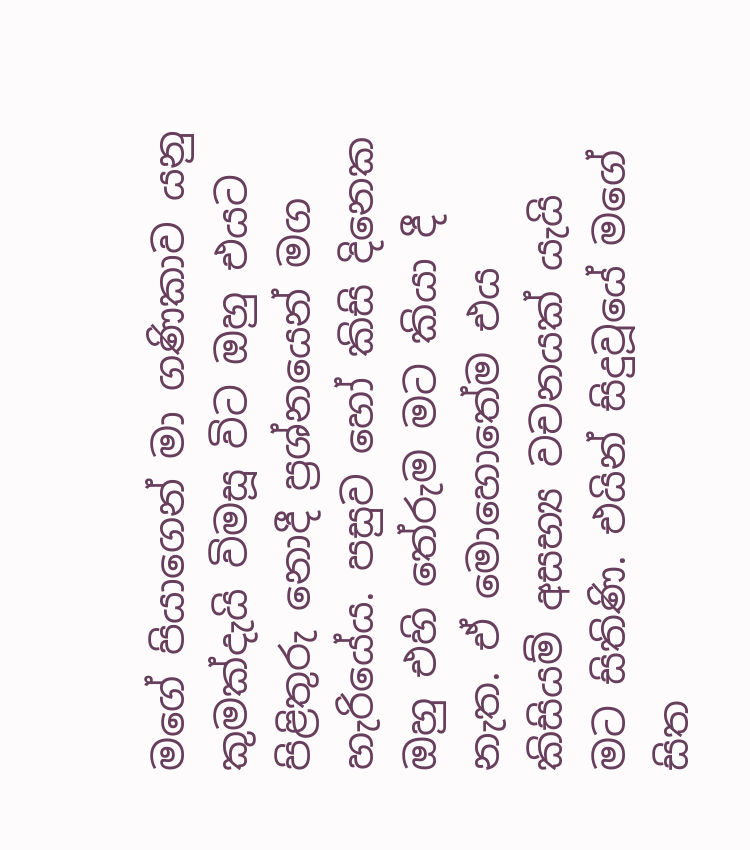මගේ පියාගෙන් මා ගණිකාව යනු කුමක්දැයි විමසූ විට ඔහු එයට පිළිතුරු නොදී ප්‍රශ්නයෙන් මග හැරියේය. පසුව හෝ කිසි දිනෙක ඔහු එහි තේරුම මට කියා දී නැත. ඒ මොහොතේම එය කිසියම් අසභ්‍ය වචනයක් යැයි මට සිතිණි. එයින් සිදුවූයේ මගේ සිත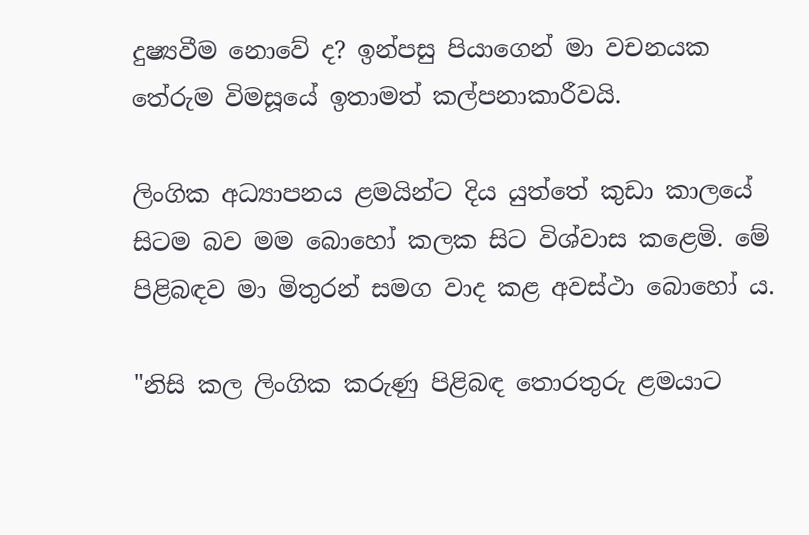දුෂ්‍යවීම නොවේ ද? ඉන්පසු පියාගෙන් මා වචනයක තේරුම විමසූයේ ඉතාමත් කල්පනාකාරීවයි.

ලිංගික අධ්‍යාපනය ළමයින්ට දිය යුත්තේ කුඩා කාලයේ සිටම බව මම බොහෝ කලක සිට විශ්වාස කළෙමි. මේ පිළිබඳව මා මිතුරන් සමග වාද කළ අවස්ථා බොහෝ ය.

"නිසි කල ලිංගික කරුණු පිළිබඳ තොරතුරු ළමයාට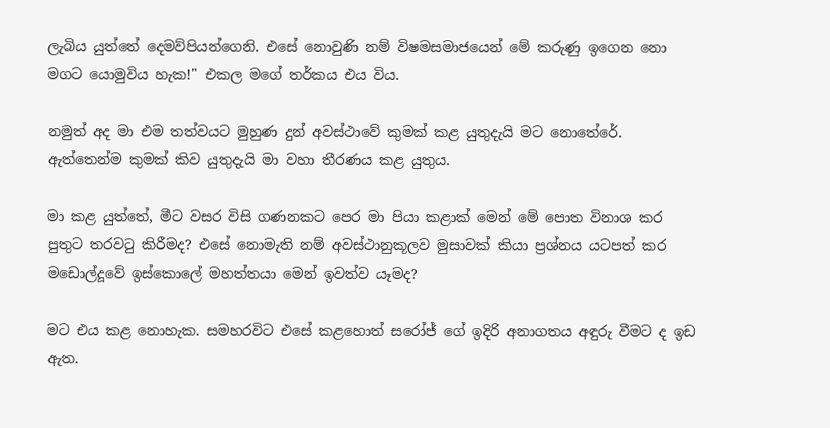ලැබිය යුත්තේ දෙමව්පියන්ගෙනි. එසේ නොවුණි නම් විෂමසමාජයෙන් මේ කරුණු ඉගෙන නො මගට යොමුවිය හැක!" එකල මගේ තර්කය එය විය.

නමුත් අද මා එම තත්වයට මුහුණ දුන් අවස්ථාවේ කුමක් කළ යුතුදැයි මට නොතේරේ. ඇත්තෙන්ම කුමක් කිව යුතුදැයි මා වහා තීරණය කළ යුතුය.

මා කළ යුත්තේ, මීට වසර විසි ගණනකට පෙර මා පියා කළාක් මෙන් මේ පොත විනාශ කර පුතුට තරවටු කිරීමද? එසේ නොමැති නම් අවස්ථානුකූලව මුසාවක් කියා ප්‍රශ්නය යටපත් කර මඩොල්දූවේ ඉස්කොලේ මහත්තයා මෙන් ඉවත්ව යෑමද?

මට එය කළ නොහැක. සමහරවිට එසේ කළහොත් සරෝජ් ගේ ඉදිරි අනාගතය අඳුරු වීමට ද ඉඩ ඇත.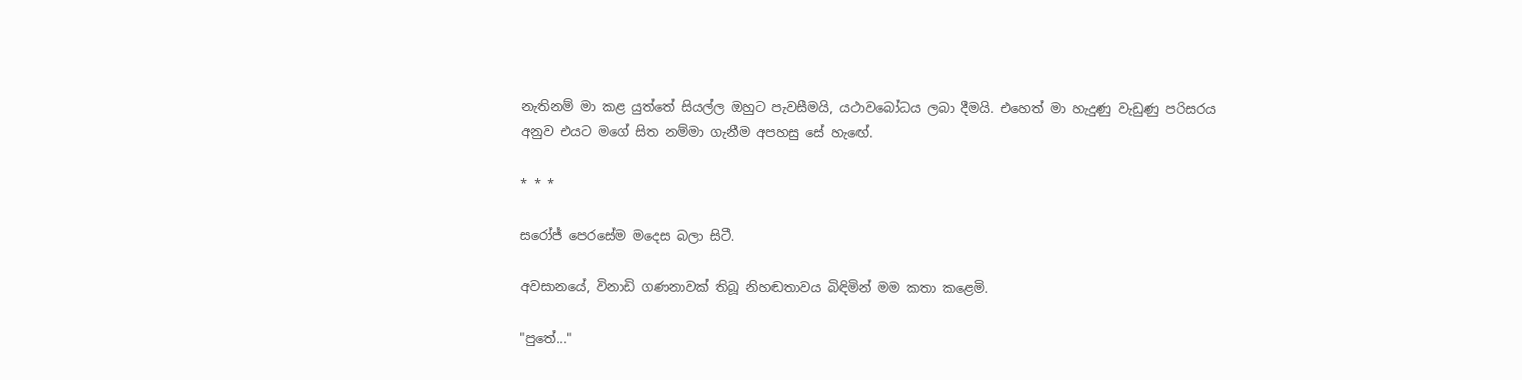නැතිනම් මා කළ යුත්තේ සියල්ල ඔහුට පැවසීමයි, යථාවබෝධය ලබා දීමයි. එහෙත් මා හැදුණු වැඩුණු පරිසරය අනුව එයට මගේ සිත නම්මා ගැනීම අපහසු සේ හැඟේ.

* * *

සරෝජ් පෙරසේම මදෙස බලා සිටී.

අවසානයේ, විනාඩි ගණනාවක් තිබූ නිහඬතාවය බිඳිමින් මම කතා කළෙමි.

"පුතේ..."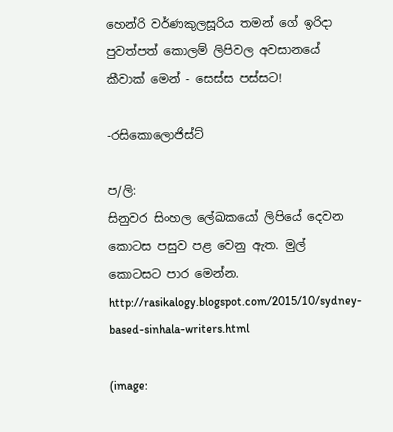හෙන්රි වර්ණකුලසූරිය තමන් ගේ ඉරිදා පුවත්පත් කොලම් ලිපිවල අවසානයේ කීවාක් මෙන් - සෙස්ස පස්සට!

-රසිකොලොජිස්ට්

ප/ලි:
සිනුවර සිංහල ලේඛකයෝ ලිපියේ දෙවන කොටස පසුව පළ වෙනු ඇත. මුල් කොටසට පාර මෙන්න.
http://rasikalogy.blogspot.com/2015/10/sydney-based-sinhala-writers.html

(image: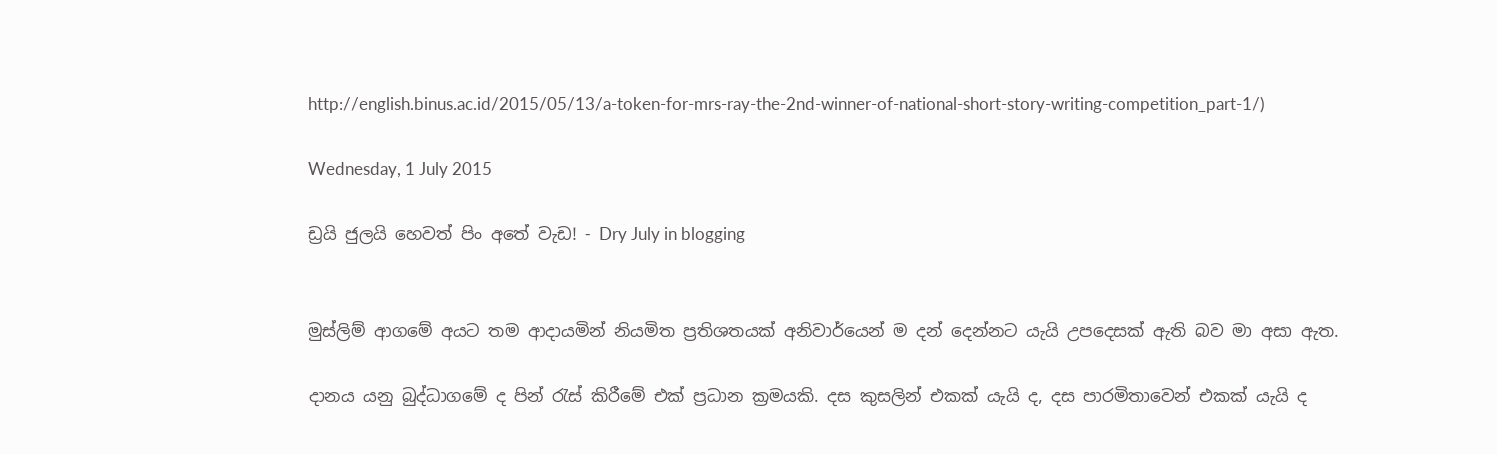http://english.binus.ac.id/2015/05/13/a-token-for-mrs-ray-the-2nd-winner-of-national-short-story-writing-competition_part-1/)

Wednesday, 1 July 2015

ඩ්‍රයි ජුලයි හෙවත් පිං අතේ වැඩ! - Dry July in blogging


මුස්ලිම් ආගමේ අයට තම ආදායමින් නියමිත ප්‍රතිශතයක් අනිවාර්යෙන් ම දන් දෙන්නට යැයි උපදෙසක් ඇති බව මා අසා ඇත.

දානය යනු බුද්ධාගමේ ද පින් රැස් කිරීමේ එක් ප්‍රධාන ක්‍රමයකි. දස කුසලින් එකක් යැයි ද, දස පාරමිතාවෙන් එකක් යැයි ද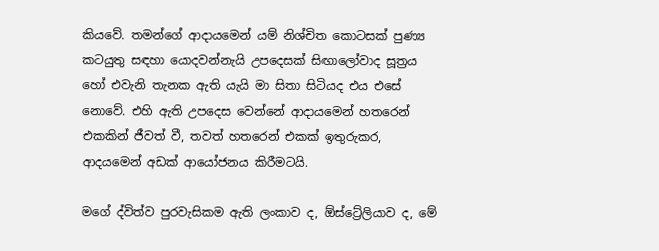කියවේ. තමන්ගේ ආදායමෙන් යම් නිශ්චිත කොටසක් පුණ්‍ය කටයුතු සඳහා යොදවන්නැයි උපදෙසක් සිඟාලෝවාද සූත්‍රය හෝ එවැනි තැනක ඇති යැයි මා සිතා සිටියද එය එසේ නොවේ. එහි ඇති උපදෙස වෙන්නේ ආදායමෙන් හතරෙන් එකකින් ජීවත් වී, තවත් හතරෙන් එකක් ඉතුරුකර, ආදයමෙන් අඩක් ආයෝජනය කිරීමටයි.

මගේ ද්විත්ව පුරවැසිකම ඇති ලංකාව ද, ඕස්ට්‍රේලියාව ද, මේ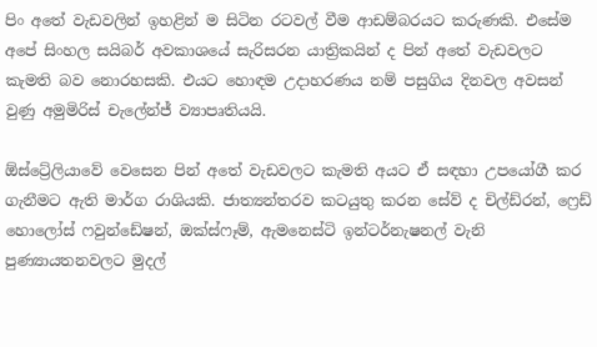පිං අතේ වැඩවලින් ඉහළින් ම සිටින රටවල් වීම ආඩම්බරයට කරුණකි. එසේම අපේ සිංහල සයිබර් අවකාශයේ සැරිසරන යාත්‍රිකයින් ද පින් අතේ වැඩවලට කැමති බව නොරහසකි. එයට හොඳම උදාහරණය නම් පසුගිය දිනවල අවසන් වුණු අමුමිරිස් චැලේන්ජ් ව්‍යාපෘතියයි.

ඕස්ට්‍රේලියාවේ වෙසෙන පින් අතේ වැඩවලට කැමති අයට ඒ සඳහා උපයෝගී කර ගැනීමට ඇති මාර්ග රාශියකි. ජාත්‍යන්තරව කටයුතු කරන සේව් ද චිල්ඩ්රන්, ෆ්‍රෙඩ් හොලෝස් ෆවුන්ඩේෂන්, ඔක්ස්ෆෑම්, ඇමනෙස්ටි ඉන්ටර්නැෂනල් වැනි පුණ්‍යායතනවලට මුදල්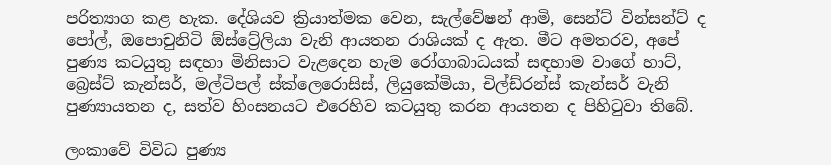පරිත්‍යාග කළ හැක. දේශියව ක්‍රියාත්මක වෙන, සැල්වේෂන් ආමි, සෙන්ට් වින්සන්ට් ද පෝල්, ඔපොචුනිටි ඕස්ට්‍රේලියා වැනි ආයතන රාශියක් ද ඇත. මීට අමතරව, අපේ පුණ්‍ය කටයුතු සඳහා මිනිසාට වැළදෙන හැම රෝගාබාධයක් සඳහාම වාගේ හාට්, බ්‍රෙස්ට් කැන්සර්, මල්ටිපල් ස්ක්ලෙරොසිස්, ලියුකේමියා, චිල්ඩ්රන්ස් කැන්සර් වැනි පුණ්‍යායතන ද, සත්ව හිංසනයට එරෙහිව කටයුතු කරන ආයතන ද පිහිටුවා තිබේ.

ලංකාවේ විවිධ පුණ්‍ය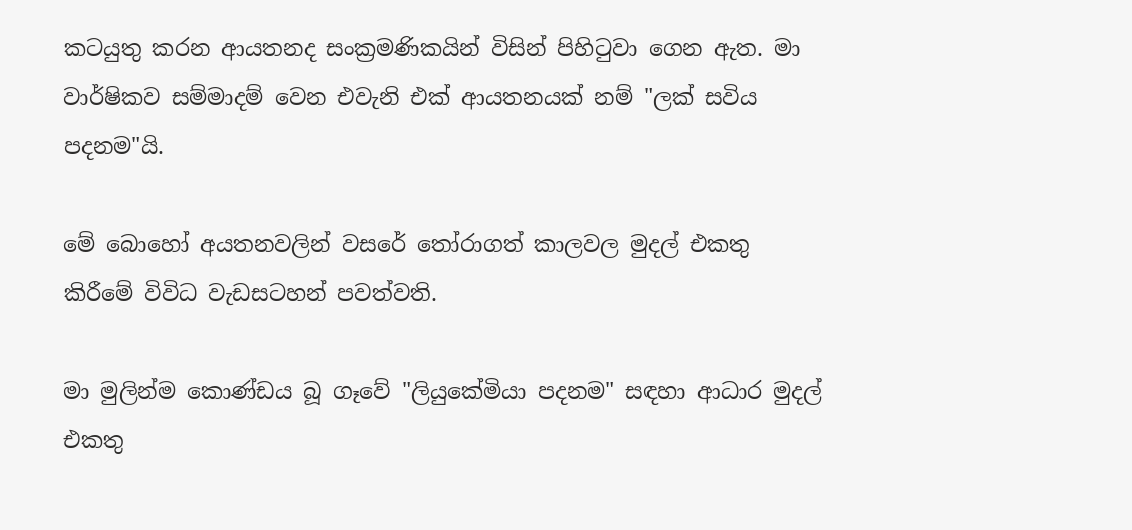කටයුතු කරන ආයතනද සංක්‍රමණිකයින් විසින් පිහිටුවා ගෙන ඇත. මා වාර්ෂිකව සම්මාදම් වෙන එවැනි එක් ආයතනයක් නම් "ලක් සවිය පදනම"යි.

මේ බොහෝ අයතනවලින් වසරේ තෝරාගත් කාලවල මුදල් එකතු කිරීමේ විවිධ වැඩසටහන් පවත්වති.

මා මුලින්ම කොණ්ඩය බූ ගෑවේ "ලියුකේමියා පදනම" සඳහා ආධාර මුදල් එකතු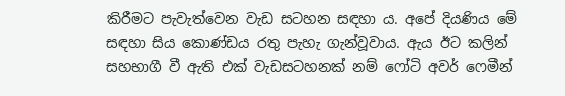කිරීමට පැවැත්වෙන වැඩ සටහන සඳහා ය. අපේ දියණිය මේ සඳහා සිය කොණ්ඩය රතු පැහැ ගැන්වූවාය. ඇය ඊට කලින් සහභාගී වී ඇති එක් වැඩසටහනක් නම් ෆෝටි අවර් ෆෙමීන්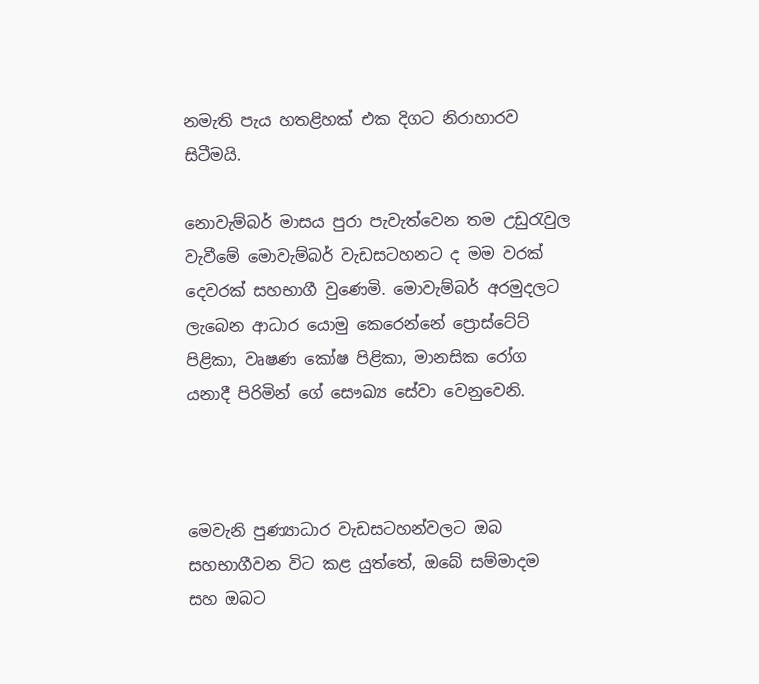නමැති පැය හතළිහක් එක දිගට නිරාහාරව සිටීමයි.

නොවැම්බර් මාසය පුරා පැවැත්වෙන තම උඩුරැවුල වැවීමේ මොවැම්බර් වැඩසටහනට ද මම වරක් දෙවරක් සහභාගී වුණෙමි. මොවැම්බර් අරමුදලට ලැබෙන ආධාර යොමු කෙරෙන්නේ ප්‍රොස්ටේට් පිළිකා, වෘෂණ කෝෂ පිළිකා, මානසික රෝග යනාදී පිරිමින් ගේ සෞඛ්‍ය සේවා වෙනුවෙනි.



මෙවැනි පුණ්‍යාධාර වැඩසටහන්වලට ඔබ සහභාගීවන විට කළ යුත්තේ, ඔබේ සම්මාදම සහ ඔබට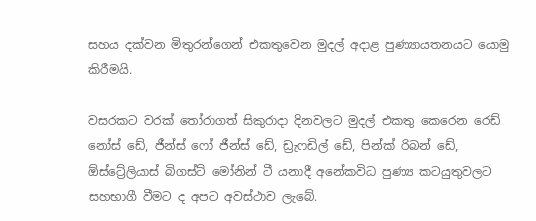සහය දක්වන මිතුරන්ගෙන් එකතුවෙන මුදල් අදාළ පුණ්‍යායතනයට යොමු කිරීමයි.

වසරකට වරක් තෝරාගත් සිකුරාදා දිනවලට මුදල් එකතු කෙරෙන රෙඩ් නෝස් ඩේ, ජීන්ස් ෆෝ ජීන්ස් ඩේ, ඩ්‍රැෆඩිල් ඩේ, පින්ක් රිබන් ඩේ, ඕස්ට්‍රේලියාස් බිගස්ට් මෝනින් ටී යනාදී අනේකවිධ පුණ්‍ය කටයුතුවලට සහභාගී වීමට ද අපට අවස්ථාව ලැබේ.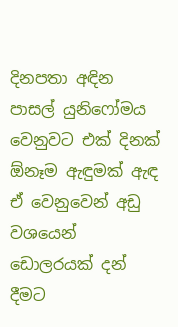දිනපතා අඳින පාසල් යුනිෆෝමය වෙනුවට එක් දිනක් ඕනෑම ඇඳුමක් ඇඳ ඒ වෙනුවෙන් අඩු වශයෙන් ඩොලරයක් දන් දීමට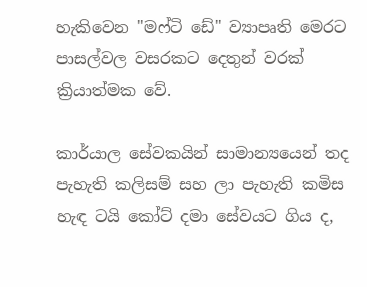හැකිවෙන "මෆ්ටි ඩේ" ව්‍යාපෘති මෙරට පාසල්වල වසරකට දෙතුන් වරක් ක්‍රියාත්මක වේ.

කාර්යාල සේවකයින් සාමාන්‍යයෙන් තද පැහැති කලිසම් සහ ලා පැහැති කමිස හැඳ ටයි කෝට් දමා සේවයට ගිය ද,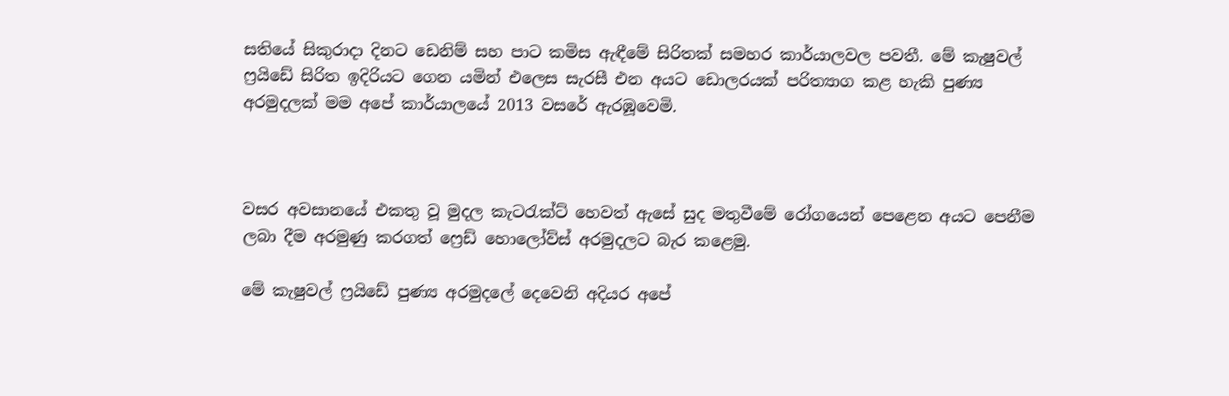සතියේ සිකුරාදා දිනට ඩෙනිම් සහ පාට කමිස ඇඳීමේ සිරිතක් සමහර කාර්යාලවල පවතී. මේ කැෂුවල් ෆ්‍රයිඩේ සිරිත ඉදිරියට ගෙන යමින් එලෙස සැරසී එන අයට ඩොලරයක් පරිත්‍යාග කළ හැකි පුණ්‍ය අරමුදලක් මම අපේ කාර්යාලයේ 2013 වසරේ ඇරඹූවෙමි.



වසර අවසානයේ එකතු වූ මුදල කැටරැක්ට් හෙවත් ඇසේ සුද මතුවීමේ රෝගයෙන් පෙළෙන අයට පෙනීම ලබා දීම අරමුණු කරගත් ෆ්‍රෙඩ් හොලෝව්ස් අරමුදලට බැර කළෙමු.

මේ කැෂුවල් ෆ්‍රයිඩේ පුණ්‍ය අරමුදලේ දෙවෙනි අදියර අපේ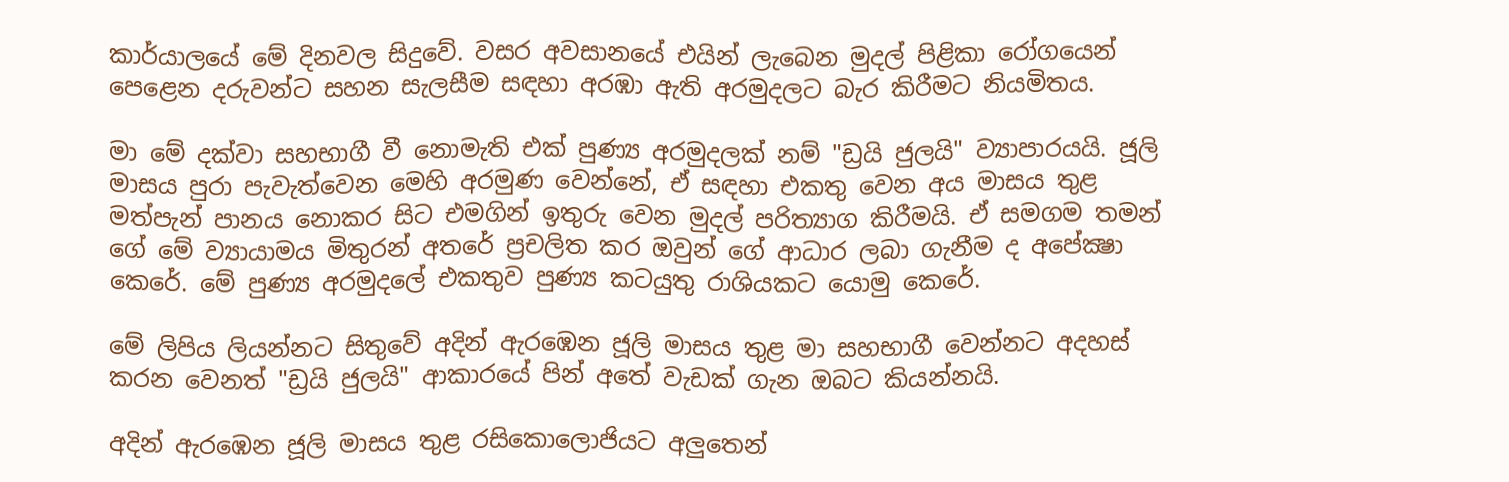කාර්යාලයේ මේ දිනවල සිදුවේ. වසර අවසානයේ එයින් ලැබෙන මුදල් පිළිකා රෝගයෙන් පෙළෙන දරුවන්ට සහන සැලසීම සඳහා අරඹා ඇති අරමුදලට බැර කිරීමට නියමිතය.

මා මේ දක්වා සහභාගී වී නොමැති එක් පුණ්‍ය අරමුදලක් නම් "ඩ්‍රයි ජුලයි" ව්‍යාපාරයයි. ජූලි මාසය පුරා පැවැත්වෙන මෙහි අරමුණ වෙන්නේ, ඒ සඳහා එකතු වෙන අය මාසය තුළ මත්පැන් පානය නොකර සිට එමගින් ඉතුරු වෙන මුදල් පරිත්‍යාග කිරීමයි. ඒ සමගම තමන් ගේ මේ ව්‍යායාමය මිතුරන් අතරේ ප්‍රචලිත කර ඔවුන් ගේ ආධාර ලබා ගැනීම ද අපේක්‍ෂා කෙරේ. මේ පුණ්‍ය අරමුදලේ එකතුව පුණ්‍ය කටයුතු රාශියකට යොමු කෙරේ.

මේ ලිපිය ලියන්නට සිතුවේ අදින් ඇරඹෙන ජූලි මාසය තුළ මා සහභාගී වෙන්නට අදහස් කරන වෙනත් "ඩ්‍රයි ජුලයි" ආකාරයේ පින් අතේ වැඩක් ගැන ඔබට කියන්නයි.

අදින් ඇරඹෙන ජූලි මාසය තුළ රසිකොලොජියට අලුතෙන්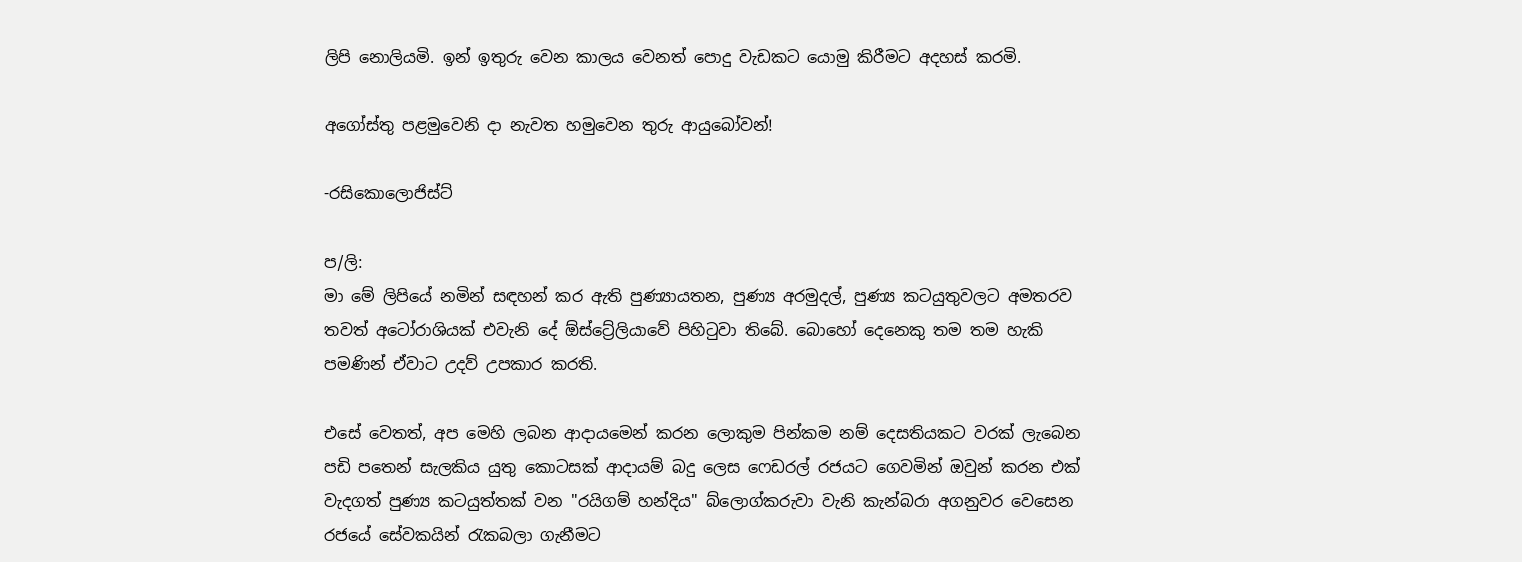ලිපි නොලියමි. ඉන් ඉතුරු වෙන කාලය වෙනත් පොදු වැඩකට යොමු කිරීමට අදහස් කරමි.

අගෝස්තු පළමුවෙනි දා නැවත හමුවෙන තුරු ආයුබෝවන්!

-රසිකොලොජිස්ට්

ප/ලි:
මා මේ ලිපියේ නමින් සඳහන් කර ඇති පුණ්‍යායතන, පුණ්‍ය අරමුදල්, පුණ්‍ය කටයුතුවලට අමතරව තවත් අටෝරාශියක් එවැනි දේ ඕස්ට්‍රේලියාවේ පිහිටුවා තිබේ. බොහෝ දෙනෙකු තම තම හැකි පමණින් ඒවාට උදව් උපකාර කරති.

එසේ වෙතත්, අප මෙහි ලබන ආදායමෙන් කරන ලොකුම පින්කම නම් දෙසතියකට වරක් ලැබෙන පඩි පතෙන් සැලකිය යුතු කොටසක් ආදායම් බදු ලෙස ෆෙඩරල් රජයට ගෙවමින් ඔවුන් කරන එක් වැදගත් පුණ්‍ය කටයුත්තක් වන "රයිගම් හන්දිය" බ්ලොග්කරුවා වැනි කැන්බරා අගනුවර වෙසෙන රජයේ සේවකයින් රැකබලා ගැනීමට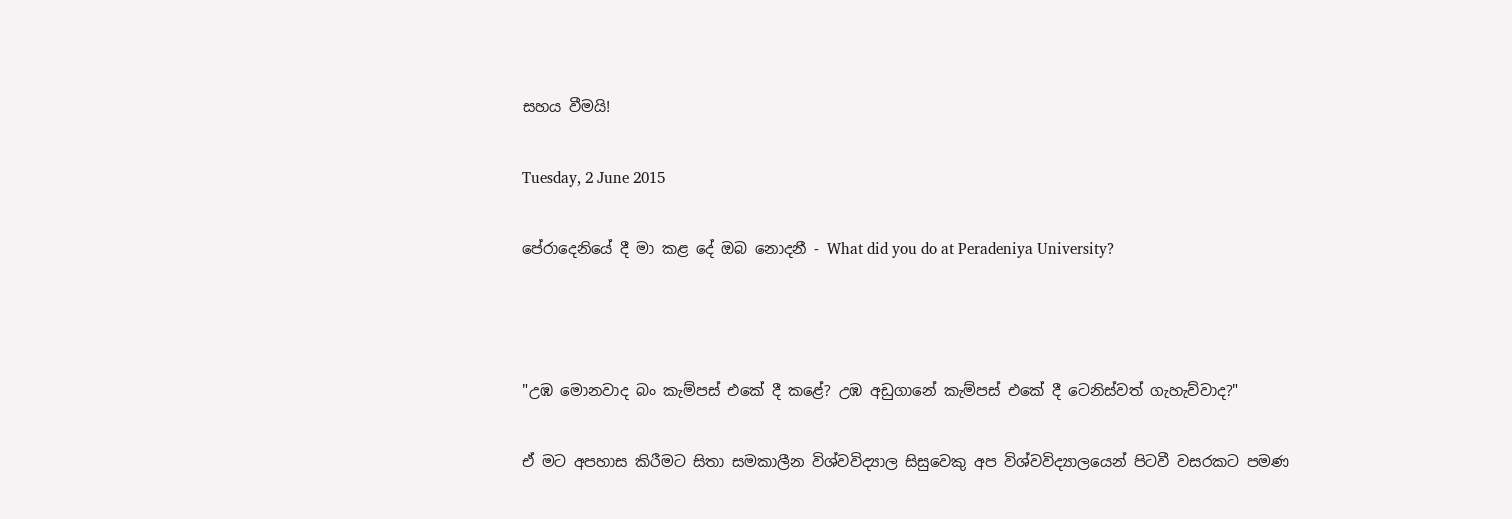සහය වීමයි!

Tuesday, 2 June 2015

පේරාදෙනියේ දී මා කළ දේ ඔබ නොදනී - What did you do at Peradeniya University?



"උඹ මොනවාද බං කැම්පස් එකේ දී කළේ? උඹ අඩුගානේ කැම්පස් එකේ දී ටෙනිස්වත් ගැහැව්වාද?"

ඒ මට අපහාස කිරීමට සිතා සමකාලීන විශ්වවිද්‍යාල සිසුවෙකු අප විශ්වවිද්‍යාලයෙන් පිටවී වසරකට පමණ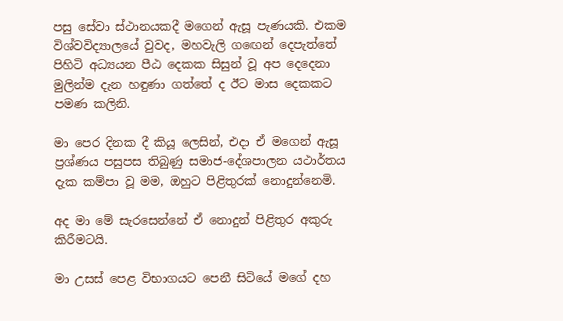පසු සේවා ස්ථානයකදී මගෙන් ඇසූ පැණයකි. එකම විශ්වවිද්‍යාලයේ වුවද, මහවැලි ගඟෙන් දෙපැත්තේ පිහිටි අධ්‍යයන පීඨ දෙකක සිසුන් වූ අප දෙදෙනා මුලින්ම දැන හඳුණා ගත්තේ ද ඊට මාස දෙකකට පමණ කලිනි.

මා පෙර දිනක දී කියූ ලෙසින්, එදා ඒ මගෙන් ඇසූ ප්‍රශ්ණය පසුපස තිබුණු සමාජ-දේශපාලන යථාර්තය දැක කම්පා වූ මම, ඔහුට පිළිතුරක් නොදුන්නෙමි.

අද මා මේ සැරසෙන්නේ ඒ නොදුන් පිළිතුර අකුරු කිරීමටයි.

මා උසස් පෙළ විභාගයට පෙනී සිටියේ මගේ දහ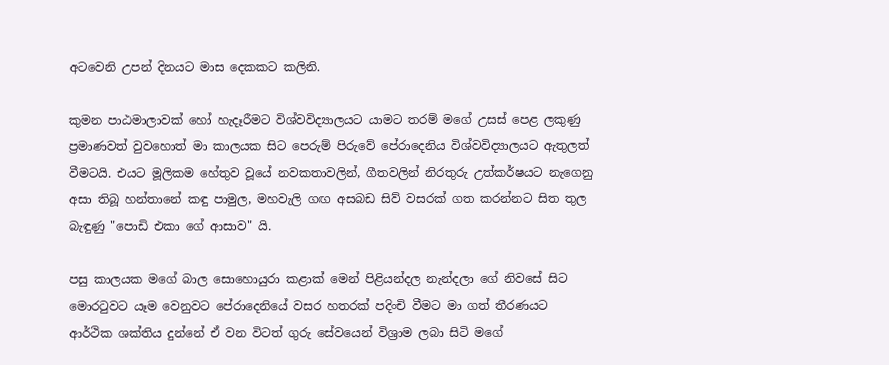අටවෙනි උපන් දිනයට මාස දෙකකට කලිනි.

කුමන පාඨමාලාවක් හෝ හැදෑරීමට විශ්වවිද්‍යාලයට යාමට තරම් මගේ උසස් පෙළ ලකුණු ප්‍රමාණවත් වුවහොත් මා කාලයක සිට පෙරුම් පිරුවේ පේරාදෙනිය විශ්වවිද්‍යාලයට ඇතුලත් වීමටයි. එයට මූලිකම හේතුව වූයේ නවකතාවලින්, ගීතවලින් නිරතුරු උත්කර්ෂයට නැගෙනු අසා තිබූ හන්තානේ කඳු පාමුල, මහවැලි ගඟ අසබඩ සිව් වසරක් ගත කරන්නට සිත තුල බැඳුණු "පොඩි එකා ගේ ආසාව" යි.

පසු කාලයක මගේ බාල සොහොයුරා කළාක් මෙන් පිළියන්දල නැන්දලා ගේ නිවසේ සිට මොරටුවට යෑම වෙනුවට පේරාදෙනියේ වසර හතරක් පදිංචි වීමට මා ගත් තීරණයට ආර්ථික ශක්තිය දුන්නේ ඒ වන විටත් ගුරු සේවයෙන් විශ්‍රාම ලබා සිටි මගේ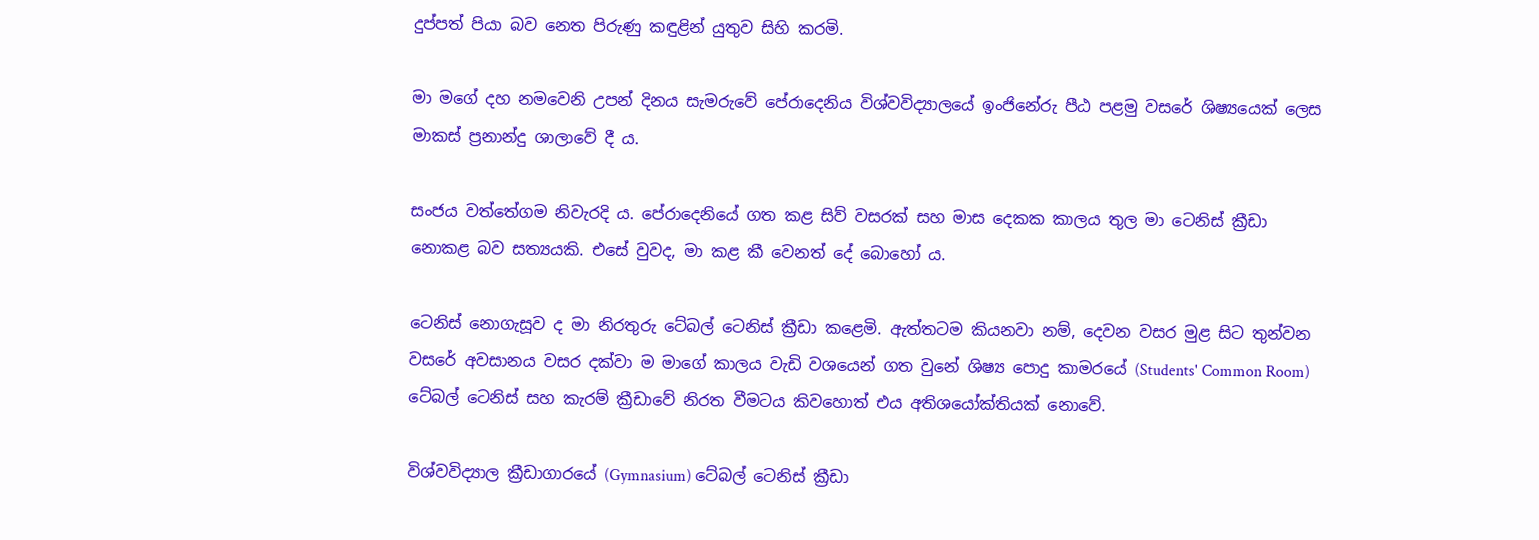දුප්පත් පියා බව නෙත පිරුණු කඳුළින් යුතුව සිහි කරමි.

මා මගේ දහ නමවෙනි උපන් දිනය සැමරුවේ පේරාදෙනිය විශ්වවිද්‍යාලයේ ඉංජිනේරු පීඨ පළමු වසරේ ශිෂ්‍යයෙක් ලෙස මාකස් ප්‍රනාන්දු ශාලාවේ දී ය.

සංජය වත්තේගම නිවැරදි ය. පේරාදෙනියේ ගත කළ සිව් වසරක් සහ මාස දෙකක කාලය තුල මා ටෙනිස් ක්‍රීඩා නොකළ බව සත්‍යයකි. එසේ වුවද, මා කළ කී වෙනත් දේ බොහෝ ය.

ටෙනිස් නොගැසූව ද මා නිරතුරු ටේබල් ටෙනිස් ක්‍රීඩා කළෙමි. ඇත්තටම කියනවා නම්, දෙවන වසර මුළ සිට තුන්වන වසරේ අවසානය වසර දක්වා ම මාගේ කාලය වැඩි වශයෙන් ගත වුනේ ශිෂ්‍ය පොදු කාමරයේ (Students' Common Room) ටේබල් ටෙනිස් සහ කැරම් ක්‍රීඩාවේ නිරත වීමටය කිවහොත් එය අතිශයෝක්තියක් නොවේ.

විශ්වවිද්‍යාල ක්‍රීඩාගාරයේ (Gymnasium) ටේබල් ටෙනිස් ක්‍රීඩා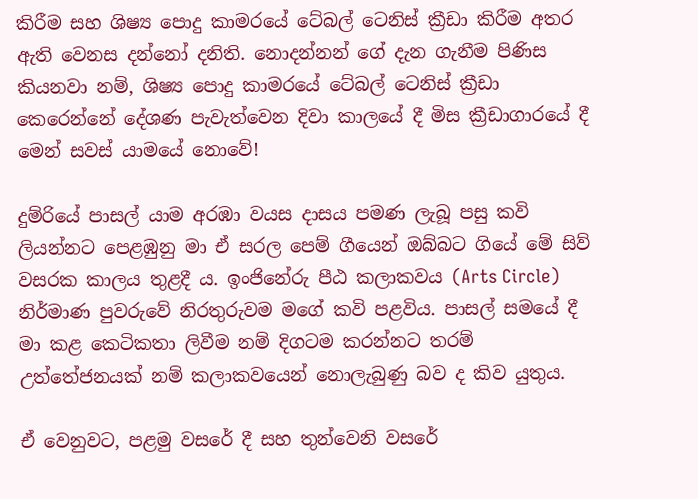කිරීම සහ ශිෂ්‍ය පොදු කාමරයේ ටේබල් ටෙනිස් ක්‍රීඩා කිරීම අතර ඇති වෙනස දන්නෝ දනිති. නොදන්නන් ගේ දැන ගැනීම පිණිස කියනවා නම්, ශිෂ්‍ය පොදු කාමරයේ ටේබල් ටෙනිස් ක්‍රීඩා කෙරෙන්නේ දේශණ පැවැත්වෙන දිවා කාලයේ දී මිස ක්‍රීඩාගාරයේ දී මෙන් සවස් යාමයේ නොවේ!

දුම්රියේ පාසල් යාම අරඹා වයස දාසය පමණ ලැබූ පසු කවි ලියන්නට පෙළඹුනු මා ඒ සරල පෙම් ගීයෙන් ඔබ්බට ගියේ මේ සිව් වසරක කාලය තුළදී ය. ඉංජිනේරු පීඨ කලාකවය (Arts Circle) නිර්මාණ පුවරුවේ නිරතුරුවම මගේ කවි පළවිය. පාසල් සමයේ දී මා කළ කෙටිකතා ලිවීම නම් දිගටම කරන්නට තරම් උත්තේජනයක් නම් කලාකවයෙන් නොලැබුණු බව ද කිව යුතුය.

ඒ වෙනුවට, පළමු වසරේ දී සහ තුන්වෙනි වසරේ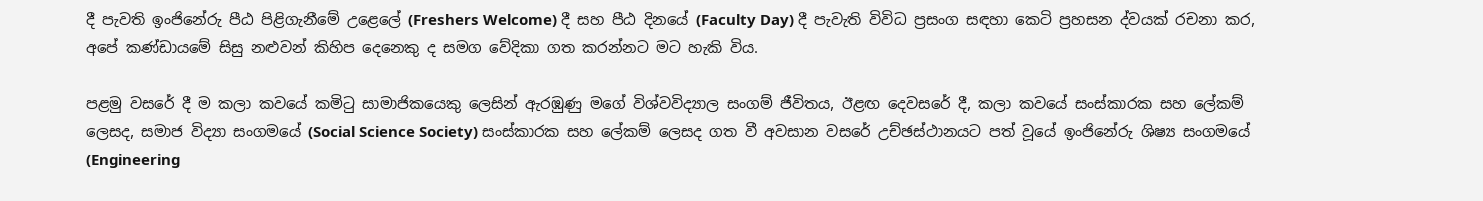දී පැවති ඉංජිනේරු පීඨ පිළිගැනීමේ උළෙලේ (Freshers Welcome) දී සහ පීඨ දිනයේ (Faculty Day) දී පැවැති විවිධ ප්‍රසංග සඳහා කෙටි ප්‍රහසන ද්වයක් රචනා කර, අපේ කණ්ඩායමේ සිසු නළුවන් කිහිප දෙනෙකු ද සමග වේදිකා ගත කරන්නට මට හැකි විය.

පළමු වසරේ දී ම කලා කවයේ කමිටු සාමාජිකයෙකු ලෙසින් ඇරඹුණු මගේ විශ්වවිද්‍යාල සංගම් ජීවිතය, ඊළඟ දෙවසරේ දී, කලා කවයේ සංස්කාරක සහ ලේකම් ලෙසද, සමාජ විද්‍යා සංගමයේ (Social Science Society) සංස්කාරක සහ ලේකම් ලෙසද ගත වී අවසාන වසරේ උච්ඡස්ථානයට පත් වූයේ ඉංජිනේරු ශිෂ්‍ය සංගමයේ (Engineering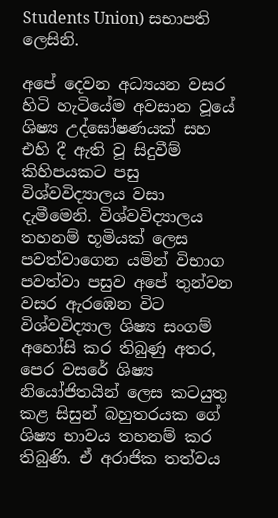Students Union) සභාපති ලෙසිනි.

අපේ දෙවන අධ්‍යයන වසර හිටි හැටියේම අවසාන වූයේ ශිෂ්‍ය උද්ඝෝෂණයක් සහ එහි දී ඇති වූ සිදුවීම් කිහිපයකට පසු විශ්වවිද්‍යාලය වසා දැමීමෙනි. විශ්වවිද්‍යාලය තහනම් භූමියක් ලෙස පවත්වාගෙන යමින් විභාග පවත්වා පසුව අපේ තුන්වන වසර ඇරඹෙන විට විශ්වවිද්‍යාල ශිෂ්‍ය සංගම් අහෝසි කර තිබුණු අතර, පෙර වසරේ ශිෂ්‍ය නියෝජිතයින් ලෙස කටයුතු කළ සිසුන් බහුතරයක ගේ ශිෂ්‍ය භාවය තහනම් කර තිබුණි. ඒ අරාජික තත්වය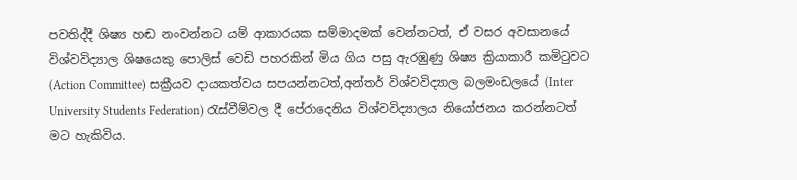පවතිද්දී ශිෂ්‍ය හඬ නංවන්නට යම් ආකාරයක සම්මාදමක් වෙන්නටත්, ඒ වසර අවසානයේ විශ්වවිද්‍යාල ශිෂයෙකු පොලිස් වෙඩි පහරකින් මිය ගිය පසු ඇරඹුණු ශිෂ්‍ය ක්‍රියාකාරී කමිටුවට (Action Committee) සක්‍රීයව දායකත්වය සපයන්නටත්,අන්තර් විශ්වවිද්‍යාල බලමංඩලයේ (Inter University Students Federation) රැස්වීම්වල දී පේරාදෙනිය විශ්වවිද්‍යාලය නියෝජනය කරන්නටත් මට හැකිවිය.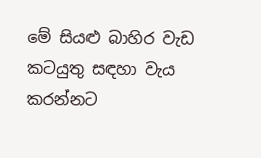මේ සියළු බාහිර වැඩ කටයුතු සඳහා වැය කරන්නට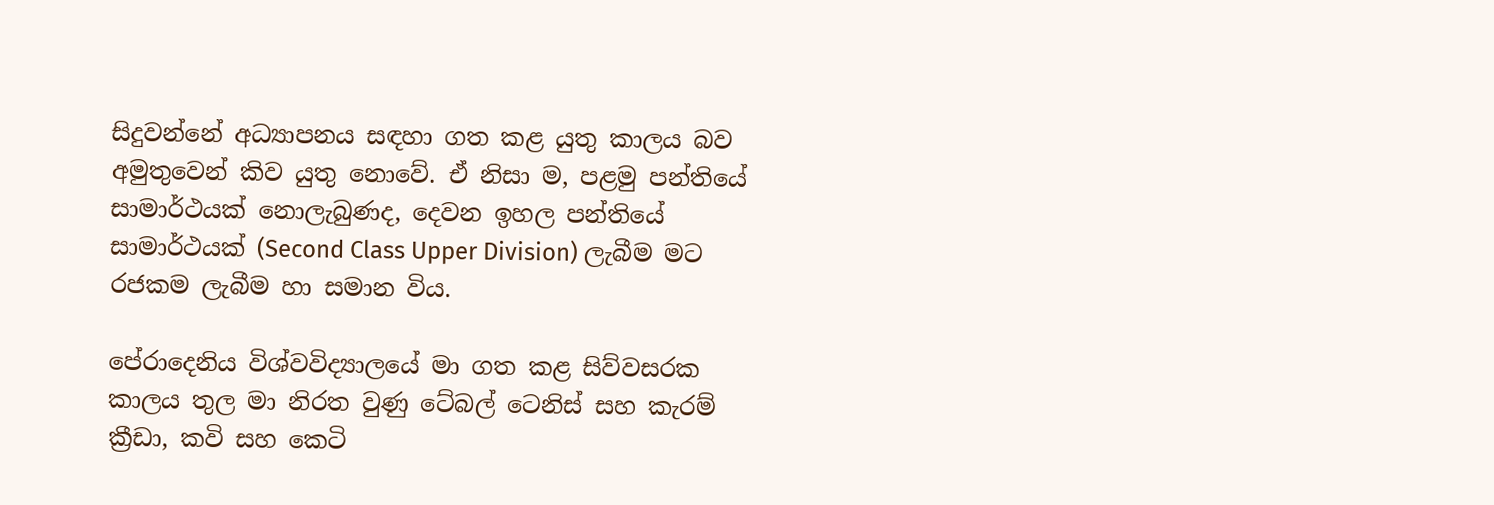සිදුවන්නේ අධ්‍යාපනය සඳහා ගත කළ යුතු කාලය බව අමුතුවෙන් කිව යුතු නොවේ. ඒ නිසා ම, පළමු පන්තියේ සාමාර්ථයක් නොලැබුණද, දෙවන ඉහල පන්තියේ සාමාර්ථයක් (Second Class Upper Division) ලැබීම මට රජකම ලැබීම හා සමාන විය.

පේරාදෙනිය විශ්වවිද්‍යාලයේ මා ගත කළ සිව්වසරක කාලය තුල මා නිරත වුණු ටේබල් ටෙනිස් සහ කැරම් ක්‍රීඩා, කවි සහ කෙටි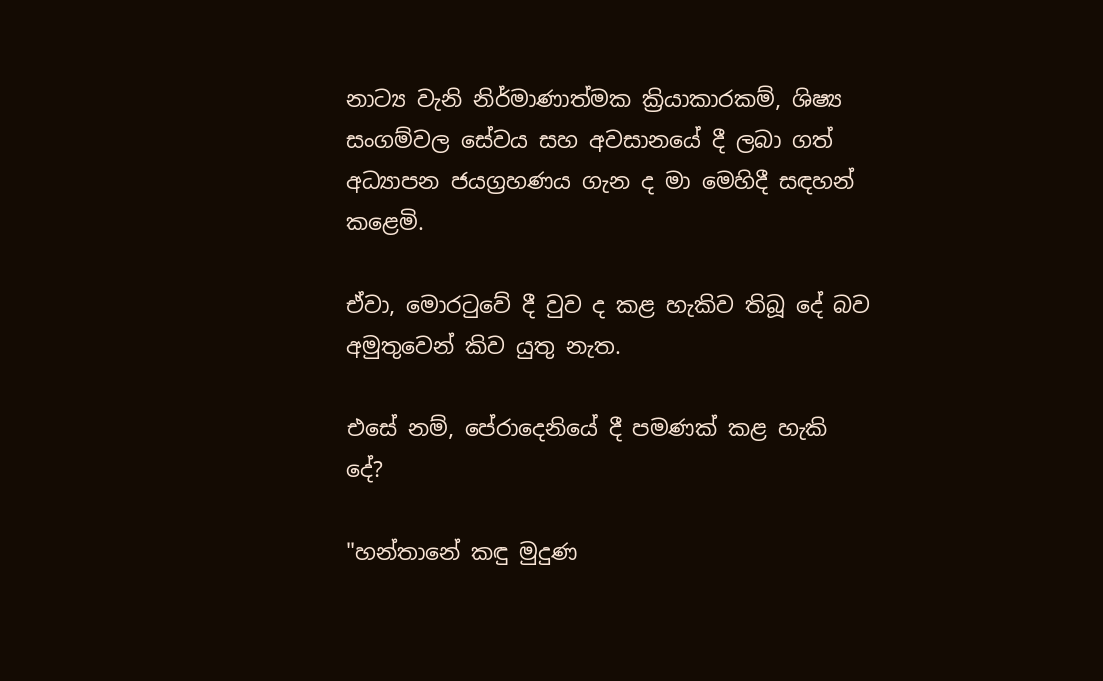නාට්‍ය වැනි නිර්මාණාත්මක ක්‍රියාකාරකම්, ශිෂ්‍ය සංගම්වල සේවය සහ අවසානයේ දී ලබා ගත් අධ්‍යාපන ජයග්‍රහණය ගැන ද මා මෙහිදී සඳහන් කළෙමි.

ඒවා, මොරටුවේ දී වුව ද කළ හැකිව තිබූ දේ බව අමුතුවෙන් කිව යුතු නැත.

එසේ නම්, පේරාදෙනියේ දී පමණක් කළ හැකි දේ?

"හන්තානේ කඳු මුදුණ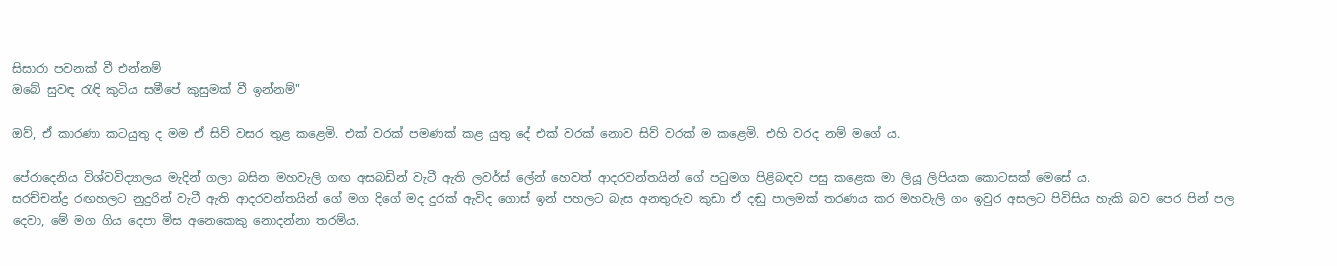සිසාරා පවනක් වී එන්නම්
ඔබේ සුවඳ රැඳි කුටිය සමීපේ කුසුමක් වී ඉන්නම්"

ඔව්, ඒ කාරණා කටයුතු ද මම ඒ සිව් වසර තුළ කළෙමි. එක් වරක් පමණක් කළ යුතු දේ එක් වරක් නොව සිව් වරක් ම කළෙමි. එහි වරද නම් මගේ ය.

පේරාදෙනිය විශ්වවිද්‍යාලය මැදින් ගලා බසින මහවැලි ගඟ අසබඩින් වැටී ඇති ලවර්ස් ලේන් හෙවත් ආදරවන්තයින් ගේ පටුමග පිළිබඳව පසු කළෙක මා ලියූ ලිපියක කොටසක් මෙසේ ය.
සරච්චන්ද්‍ර රඟහලට නුදුරින් වැටී ඇති ආදරවන්තයින් ගේ මග දිගේ මද දුරක් ඇවිද ගොස් ඉන් පහලට බැස අනතුරුව කුඩා ඒ දඬු පාලමක් තරණය කර මහවැලි ගං ඉවුර අසලට පිවිසිය හැකි බව පෙර පින් පල දෙවා, මේ මග ගිය දෙපා මිස අනෙකෙකු නොදන්නා තරම්ය.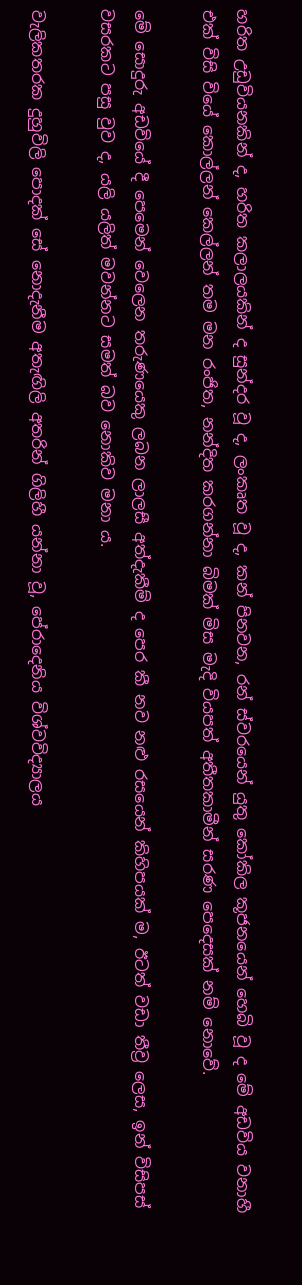හරිත උඩුවියනකින් ද, හරිත කලාලයකින් ද සුන්දර වූ ද, ලංකෘත වූ ද, කන් පිනවන, රන් ස්වරයෙන් යුතු කෝකිල කූජනයෙන් හෙබි වූ ද මේ අඩවිය වනාහී එක් විසි වියේ කොල්ලන් කෙල්ලන් තම මන රංජිත, නන්දිත කරගන්නා බිමක් මිස මැදි වියපත් අතීතකාමීන් සරණ පෙදෙසක් නම් නොවේ.

මේ සොදුරු අඩවියේ දී පෙමෙන් වෙලෙන තරුණයෙකු ලබන ලාලසී අත්දැකීම් ද පෙර කී නව නළු රසයෙන් කිහිපයක් ම, ඊටත් වඩා තීව්‍ර ලෙස, ඉන් විසිපස් වසරකට පසු වුව ද, යලි යලිත් මවන්නට සමත් බව නොකිව මනා ය.

වැලිකතරක දුහුවිලි පොදක් සේ නොදැනීම අතැඟිලි අතරින් ගිලිහී යන්නා වූ, පේරාදෙනිය විශ්වවිද්‍යාලය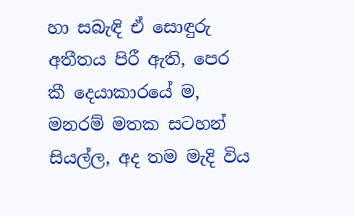හා සබැඳි ඒ සොඳුරු අතීතය පිරී ඇති, පෙර කී දෙයාකාරයේ ම, මනරම් මතක සටහන් සියල්ල, අද තම මැදි විය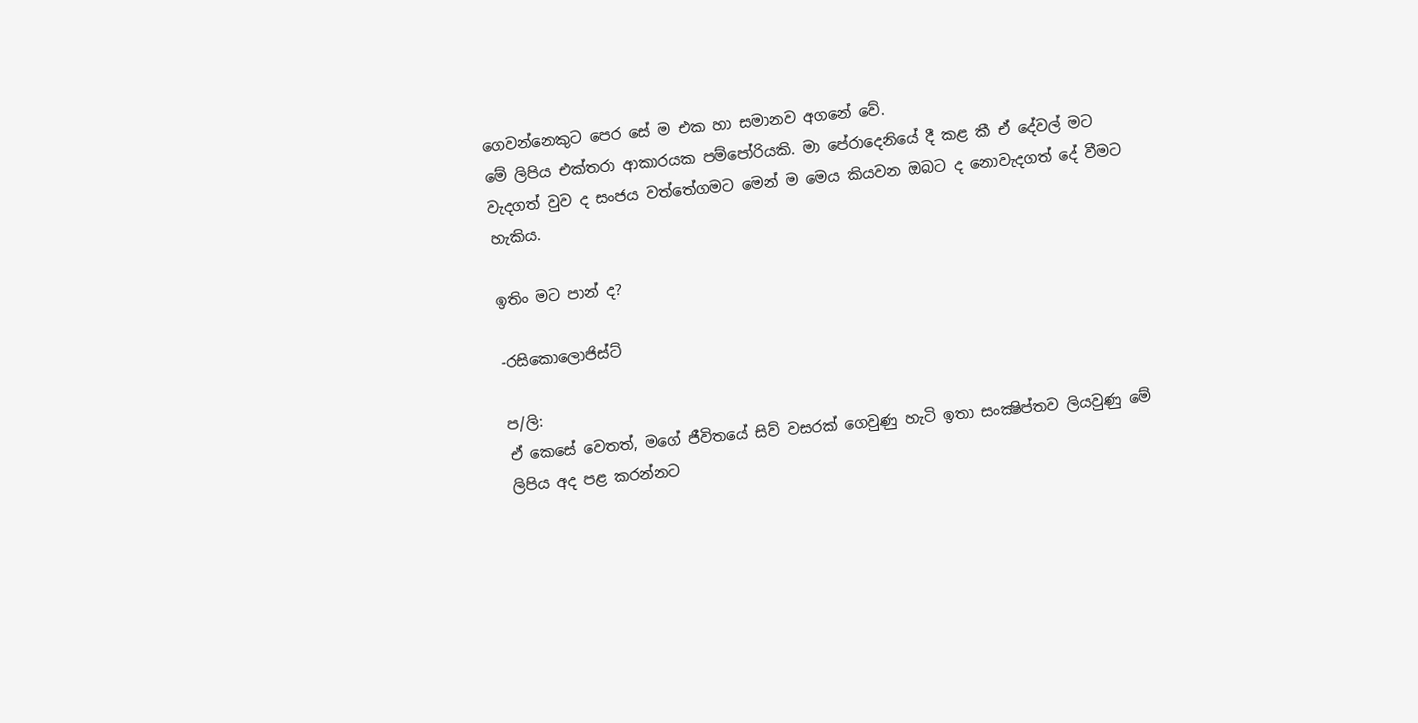ගෙවන්නෙකුට පෙර සේ ම එක හා සමානව අගනේ වේ.
මේ ලිපිය එක්තරා ආකාරයක පම්පෝරියකි. මා පේරාදෙනියේ දී කළ කී ඒ දේවල් මට වැදගත් වුව ද සංජය වත්තේගමට මෙන් ම මෙය කියවන ඔබට ද නොවැදගත් දේ වීමට හැකිය.

ඉතිං මට පාන් ද?

-රසිකොලොජිස්ට්

ප/ලි:
ඒ කෙසේ වෙතත්, මගේ ජීවිතයේ සිව් වසරක් ගෙවුණු හැටි ඉතා සංක්‍ෂිප්තව ලියවුණු මේ ලිපිය අද පළ කරන්නට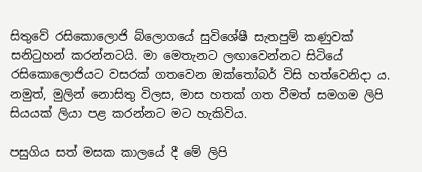සිතුවේ රසිකොලොජි බ්ලොගයේ සුවිශේෂී සැතපුම් කණුවක් සනිටුහන් කරන්නටයි. මා මෙතැනට ලඟාවෙන්නට සිටියේ රසිකොලොජියට වසරක් ගතවෙන ඔක්තෝබර් විසි හත්වෙනිදා ය. නමුත්, මුලින් නොසිතු විලස, මාස හතක් ගත වීමත් සමගම ලිපි සියයක් ලියා පළ කරන්නට මට හැකිවිය.

පසුගිය සත් මසක කාලයේ දී මේ ලිපි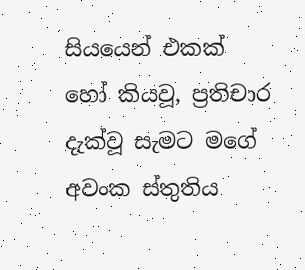සියයෙන් එකක් හෝ කියවූ, ප්‍රතිචාර දැක්වූ සැමට මගේ අවංක ස්තුතිය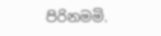පිරිනමමි.